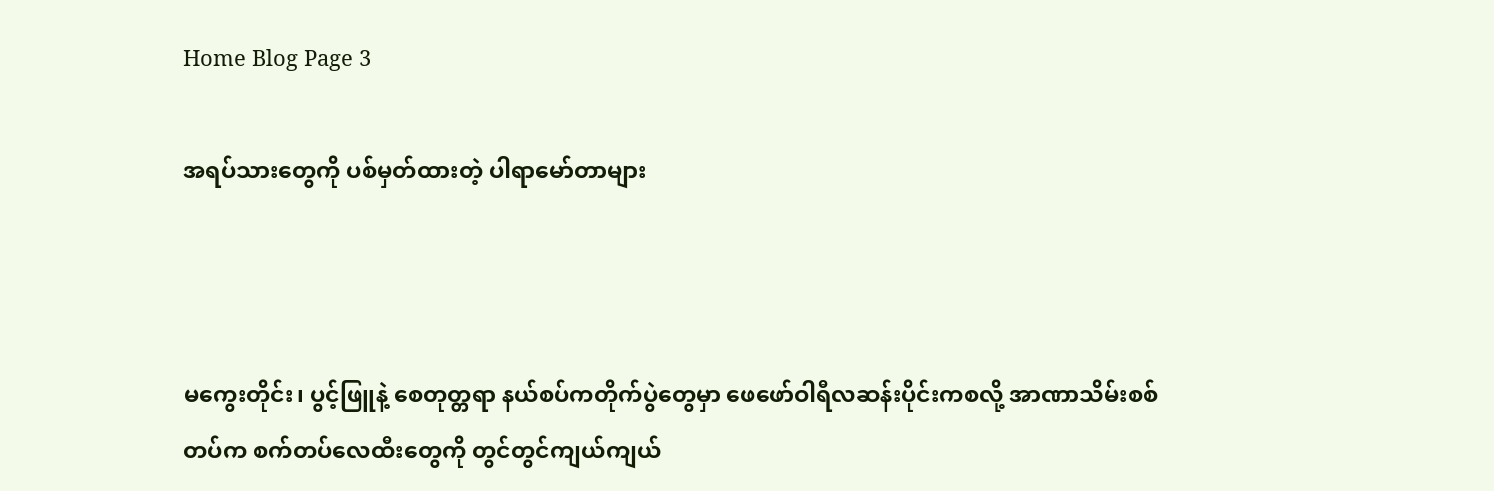Home Blog Page 3

အရပ်သားတွေကို ပစ်မှတ်ထားတဲ့ ပါရာမော်တာများ



မကွေးတိုင်း၊ ပွင့်ဖြူနဲ့ စေတုတ္တရာ နယ်စပ်ကတိုက်ပွဲတွေမှာ ဖေဖော်ဝါရီလဆန်းပိုင်းကစလို့ အာဏာသိမ်းစစ်တပ်က စက်တပ်လေထီးတွေကို တွင်တွင်ကျယ်ကျယ်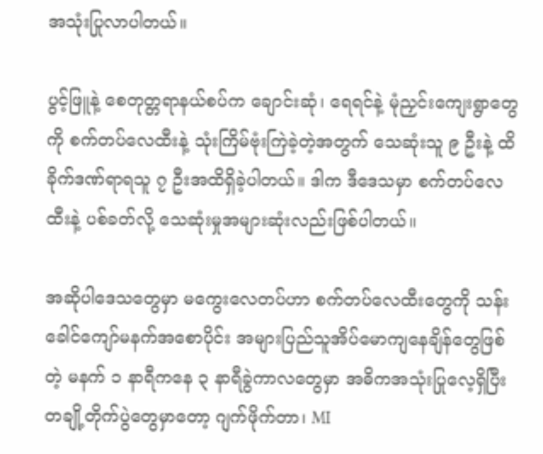အသုံးပြုလာပါတယ်။

ပွင့်ဖြူနဲ့ စေတုတ္တရာနယ်စပ်က ချောင်းဆုံ၊ ရေရင်နဲ့ မုံညှင်းကျေးရွာတွေကို စက်တပ်လေထီးနဲ့ သုံးကြိမ်ဗုံးကြဲခဲ့တဲ့အတွက် သေဆုံးသူ ၉ ဦးနဲ့ ထိခိုက်ဒဏ်ရာရသူ ၇ ဦးအထိရှိခဲ့ပါတယ်။ ဒါက ဒီဒေသမှာ စက်တပ်လေထီးနဲ့ ပစ်ခတ်လို့ သေဆုံးမှုအများဆုံးလည်းဖြစ်ပါတယ်။

အဆိုပါဒေသတွေမှာ မကွေးလေတပ်ဟာ စက်တပ်လေထီးတွေကို သန်းခေါင်ကျော်မနက်အစောပိုင်း အများပြည်သူအိပ်မောကျနေချိန်တွေဖြစ်တဲ့ မနက် ၁ နာရီကနေ ၃ နာရီခွဲကာလတွေမှာ အဓိကအသုံးပြုလေ့ရှိပြီး တချို့တိုက်ပွဲတွေမှာတော့ ဂျက်ဖိုက်တာ၊ MI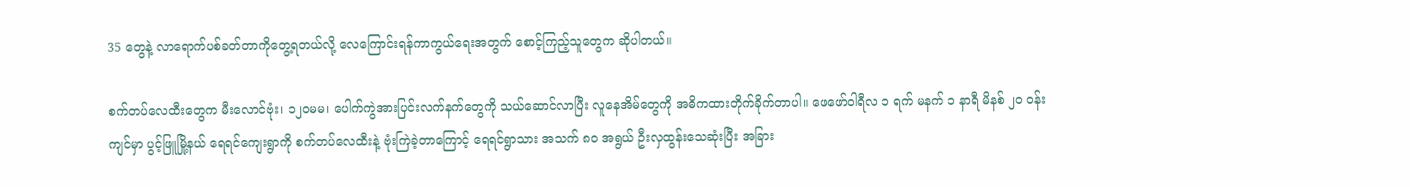35 တွေနဲ့ လာရောက်ပစ်ခတ်တာကိုတွေ့ရတယ်လို့ လေကြောင်းရန်ကာကွယ်ရေးအတွက် စောင့်ကြည့်သူတွေက ဆိုပါတယ်။

စက်တပ်လေထီးတွေက မီးလောင်ဗုံး၊ ၁၂၀မမ၊ ပေါက်ကွဲအားပြင်းလက်နက်တွေကို သယ်ဆောင်လာပြီး လူနေအိမ်တွေကို အဓိကထားတိုက်ခိုက်တာပါ။ ဖေဖော်ဝါရီလ ၁ ရက် မနက် ၁ နာရီ မိနစ် ၂၀ ဝန်းကျင်မှာ ပွင့်ဖြူမြို့နယ် ရေရင်ကျေးရွာကို စက်တပ်လေထီးနဲ့ ဗုံးကြဲခဲ့တာကြောင့် ရေရင်ရွာသား အသက် ၈၀ အရွယ် ဦးလှထွန်းသေဆုံးပြီး အခြား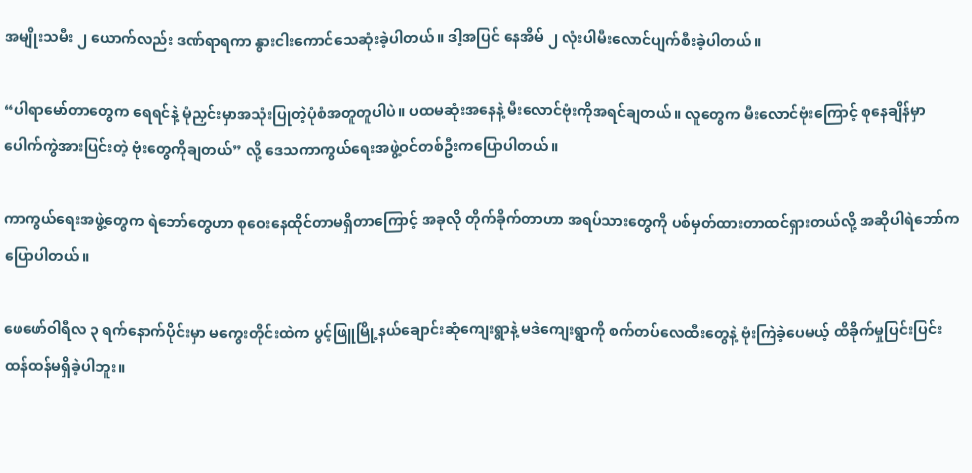အမျိုးသမီး ၂ ယောက်လည်း ဒဏ်ရာရကာ နွားငါးကောင်သေဆုံးခဲ့ပါတယ်။ ဒါ့အပြင် နေအိမ် ၂ လုံးပါမီးလောင်ပျက်စီးခဲ့ပါတယ်။

“ပါရာမော်တာတွေက ရေရင်နဲ့ မုံညှင်းမှာအသုံးပြုတဲ့ပုံစံအတူတူပါပဲ။ ပထမဆုံးအနေနဲ့ မီးလောင်ဗုံးကိုအရင်ချတယ်။ လူတွေက မီးလောင်ဗုံးကြောင့် စုနေချိန်မှာပေါက်ကွဲအားပြင်းတဲ့ ဗုံးတွေကိုချတယ်” လို့ ဒေသကာကွယ်ရေးအဖွဲ့ဝင်တစ်ဦးကပြောပါတယ်။

ကာကွယ်ရေးအဖွဲ့တွေက ရဲဘော်တွေဟာ စုဝေးနေထိုင်တာမရှိတာကြောင့် အခုလို တိုက်ခိုက်တာဟာ အရပ်သားတွေကို ပစ်မှတ်ထားတာထင်ရှားတယ်လို့ အဆိုပါရဲဘော်ကပြောပါတယ်။

ဖေဖော်ဝါရီလ ၃ ရက်နောက်ပိုင်းမှာ မကွေးတိုင်းထဲက ပွင့်ဖြူမြို့နယ်ချောင်းဆုံကျေးရွာနဲ့ မဒဲကျေးရွာကို စက်တပ်လေထီးတွေနဲ့ ဗုံးကြဲခဲ့ပေမယ့် ထိခိုက်မှုပြင်းပြင်းထန်ထန်မရှိခဲ့ပါဘူး။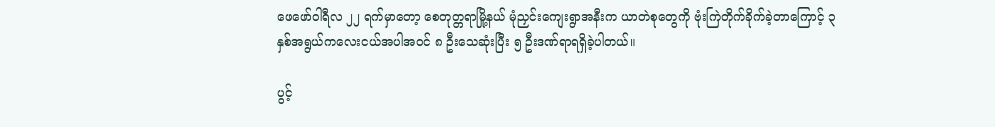ဖေဖော်ဝါရီလ ၂၂ ရက်မှာတော့ စေတုတ္တရာမြို့နယ် မုံညှင်းကျေးရွာအနီးက ယာတဲစုတွေကို ဗုံးကြဲတိုက်ခိုက်ခဲ့တာကြောင့် ၃နှစ်အရွယ်ကလေးငယ်အပါအဝင် ၈ ဦးသေဆုံးပြီး ၅ ဦးဒဏ်ရာရရှိခဲ့ပါတယ်။

ပွင့်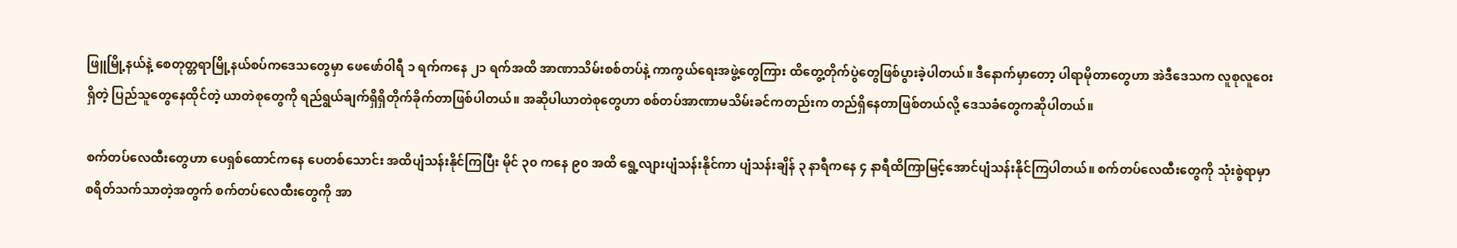ဖြူမြို့နယ်နဲ့ စေတုတ္တရာမြို့နယ်စပ်ကဒေသတွေမှာ ဖေဖော်ဝါရီ ၁ ရက်ကနေ ၂၁ ရက်အထိ အာဏာသိမ်းစစ်တပ်နဲ့ ကာကွယ်ရေးအဖွဲ့တွေကြား ထိတွေ့တိုက်ပွဲတွေဖြစ်ပွားခဲ့ပါတယ်။ ဒီနောက်မှာတော့ ပါရာမိုတာတွေဟာ အဲဒီဒေသက လူစုလူဝေးရှိတဲ့ ပြည်သူတွေနေထိုင်တဲ့ ယာတဲစုတွေကို ရည်ရွယ်ချက်ရှိရှိတိုက်ခိုက်တာဖြစ်ပါတယ်။ အဆိုပါယာတဲစုတွေဟာ စစ်တပ်အာဏာမသိမ်းခင်ကတည်းက တည်ရှိနေတာဖြစ်တယ်လို့ ဒေသခံတွေကဆိုပါတယ်။

စက်တပ်လေထီးတွေဟာ ပေရှစ်ထောင်ကနေ ပေတစ်သောင်း အထိပျံသန်းနိုင်ကြပြီး မိုင် ၃၀ ကနေ ၉၀ အထိ ရွေ့လျားပျံသန်းနိုင်ကာ ပျံသန်းချိန် ၃ နာရီကနေ ၄ နာရီထိကြာမြင့်အောင်ပျံသန်းနိုင်ကြပါတယ်။ စက်တပ်လေထီးတွေကို သုံးစွဲရာမှာ စရိတ်သက်သာတဲ့အတွက် စက်တပ်လေထီးတွေကို အာ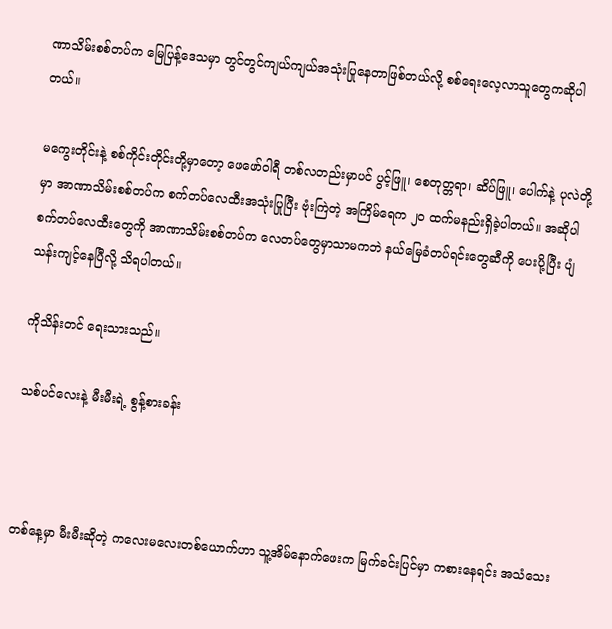ဏာသိမ်းစစ်တပ်က မြေပြန့်ဒေသမှာ တွင်တွင်ကျယ်ကျယ်အသုံးပြုနေတာဖြစ်တယ်လို့ စစ်ရေးလေ့လာသူတွေကဆိုပါတယ်။

မကွေးတိုင်းနဲ့ စစ်ကိုင်းတိုင်းတို့မှာတော့ ဖေဖော်ဝါရီ တစ်လတည်းမှာပင် ပွင့်ဖြူ၊ စေတုတ္တရာ၊ ဆိပ်ဖြူ၊ ပေါက်နဲ့ ပုလဲတို့မှာ အာဏာသိမ်းစစ်တပ်က စက်တပ်လေထီးအသုံးပြုပြီး ဗုံးကြဲတဲ့ အကြိမ်ရေက ၂၀ ထက်မနည်းရှိခဲ့ပါတယ်။ အဆိုပါစက်တပ်လေထီးတွေကို အာဏာသိမ်းစစ်တပ်က လေတပ်တွေမှာသာမကဘဲ နယ်မြေခံတပ်ရင်းတွေဆီကို ပေးပို့ပြီး ပျံသန်းကျင့်နေပြီလို့ သိရပါတယ်။

ကိုသိန်းတင် ရေးသားသည်။

သစ်ပင်လေးနဲ့ မီးမီးရဲ့ စွန့်စားခန်း



တစ်နေ့မှာ မီးမီးဆိုတဲ့ ကလေးမလေးတစ်ယောက်ဟာ သူ့အိမ်နောက်ဖေးက မြက်ခင်းပြင်မှာ ကစားနေရင်း အသံသေး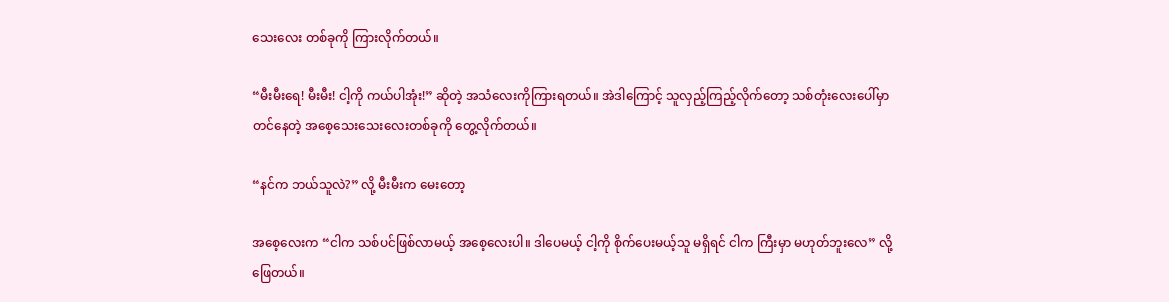သေးလေး တစ်ခုကို ကြားလိုက်တယ်။

“မီးမီးရေ! မီးမီး! ငါ့ကို ကယ်ပါအုံး!” ဆိုတဲ့ အသံလေးကိုကြားရတယ်။ အဲဒါကြောင့် သူလှည့်ကြည့်လိုက်တော့ သစ်တုံးလေးပေါ်မှာတင်နေတဲ့ အစေ့သေးသေးလေးတစ်ခုကို တွေ့လိုက်တယ်။

“နင်က ဘယ်သူလဲ?” လို့ မီးမီးက မေးတော့

အစေ့လေးက “ငါက သစ်ပင်ဖြစ်လာမယ့် အစေ့လေးပါ။ ဒါပေမယ့် ငါ့ကို စိုက်ပေးမယ့်သူ မရှိရင် ငါက ကြီးမှာ မဟုတ်ဘူးလေ” လို့ ဖြေတယ်။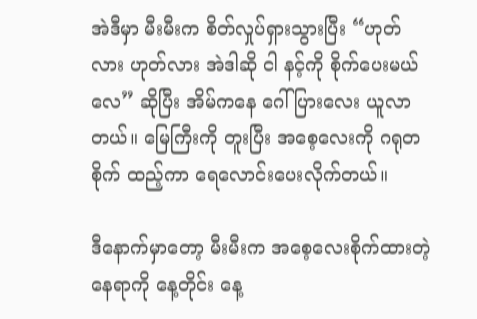အဲဒီမှာ မီးမီးက စိတ်လှုပ်ရှားသွားပြီး “ဟုတ်လား ဟုတ်လား အဲဒါဆို ငါ နင့်ကို စိုက်ပေးမယ်လေ” ဆိုပြီး အိမ်ကနေ ဂေါ်ပြားလေး ယူလာတယ်။ မြေကြီးကို တူးပြီး အစေ့လေးကို ဂရုတစိုက် ထည့်ကာ ရေလောင်းပေးလိုက်တယ်။

ဒီနောက်မှာတော့ မီးမီးက အစေ့လေးစိုက်ထားတဲ့နေရာကို နေ့တိုင်း နေ့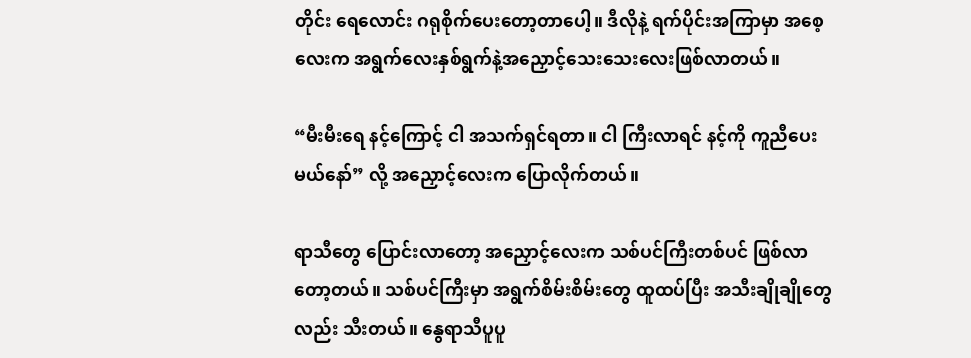တိုင်း ရေလောင်း ဂရုစိုက်ပေးတော့တာပေါ့။ ဒီလိုနဲ့ ရက်ပိုင်းအကြာမှာ အစေ့လေးက အရွက်လေးနှစ်ရွက်နဲ့အညှောင့်သေးသေးလေးဖြစ်လာတယ်။

“မီးမီးရေ နင့်ကြောင့် ငါ အသက်ရှင်ရတာ။ ငါ ကြီးလာရင် နင့်ကို ကူညီပေးမယ်နော်” လို့ အညှောင့်လေးက ပြောလိုက်တယ်။

ရာသီတွေ ပြောင်းလာတော့ အညှောင့်လေးက သစ်ပင်ကြီးတစ်ပင် ဖြစ်လာတော့တယ်။ သစ်ပင်ကြီးမှာ အရွက်စိမ်းစိမ်းတွေ ထူထပ်ပြီး အသီးချိုချိုတွေလည်း သီးတယ်။ နွေရာသီပူပူ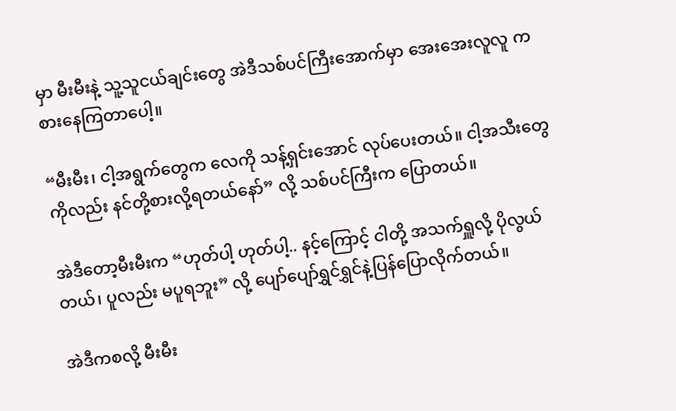မှာ မီးမီးနဲ့ သူ့သူငယ်ချင်းတွေ အဲဒီသစ်ပင်ကြီးအောက်မှာ အေးအေးလူလူ ကစားနေကြတာပေါ့။

“မီးမီး၊ ငါ့အရွက်တွေက လေကို သန့်ရှင်းအောင် လုပ်ပေးတယ်။ ငါ့အသီးတွေကိုလည်း နင်တို့စားလို့ရတယ်နော်” လို့ သစ်ပင်ကြီးက ပြောတယ်။

အဲဒီတော့မီးမီးက “ဟုတ်ပါ့ ဟုတ်ပါ့.. နင့်ကြောင့် ငါတို့ အသက်ရှူလို့ ပိုလွယ်တယ်၊ ပူလည်း မပူရဘူး” လို့ ပျော်ပျော်ရွှင်ရွှင်နဲ့ပြန်ပြောလိုက်တယ်။

အဲဒီကစလို့ မီးမီး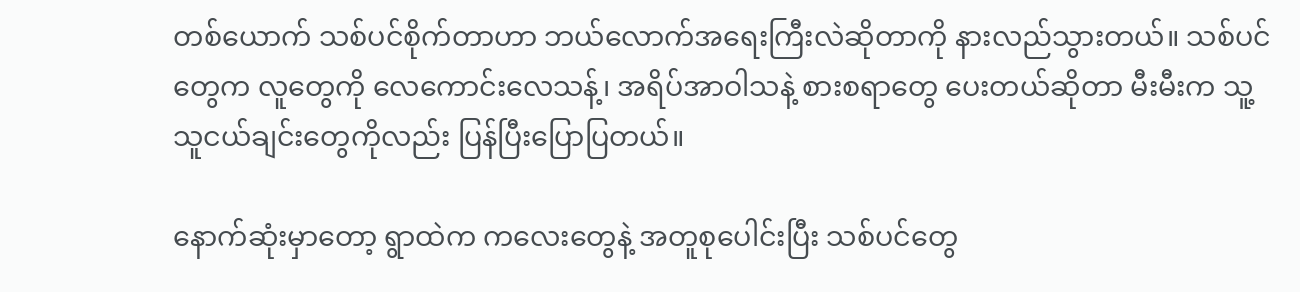တစ်ယောက် သစ်ပင်စိုက်တာဟာ ဘယ်လောက်အရေးကြီးလဲဆိုတာကို နားလည်သွားတယ်။ သစ်ပင်တွေက လူတွေကို လေကောင်းလေသန့်၊ အရိပ်အာဝါသနဲ့ စားစရာတွေ ပေးတယ်ဆိုတာ မီးမီးက သူ့သူငယ်ချင်းတွေကိုလည်း ပြန်ပြီးပြောပြတယ်။

နောက်ဆုံးမှာတော့ ရွာထဲက ကလေးတွေနဲ့ အတူစုပေါင်းပြီး သစ်ပင်တွေ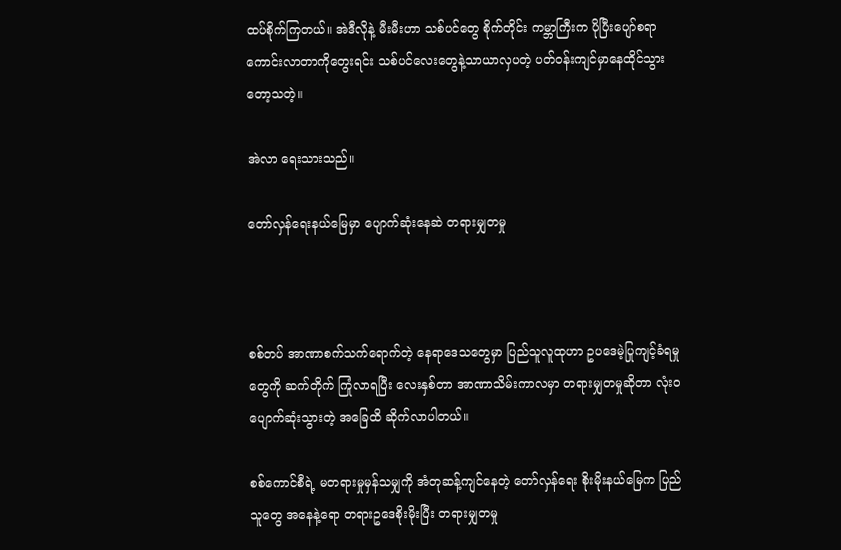ထပ်စိုက်ကြတယ်။ အဲဒီလိုနဲ့ မီးမီးဟာ သစ်ပင်တွေ စိုက်တိုင်း ကမ္ဘာကြီးက ပိုပြီးပျော်စရာကောင်းလာတာကိုတွေးရင်း သစ်ပင်လေးတွေနဲ့သာယာလှပတဲ့ ပတ်ဝန်းကျင်မှာနေထိုင်သွားတော့သတဲ့။

အဲလာ ရေးသားသည်။

တော်လှန်ရေးနယ်မြေမှာ ပျောက်ဆုံးနေဆဲ တရားမျှတမှု



စစ်တပ် အာဏာစက်သက်ရောက်တဲ့ နေရာဒေသတွေမှာ ပြည်သူလူထုဟာ ဥပဒေမဲ့ပြုကျင့်ခံရမှုတွေကို ဆက်တိုက် ကြုံလာရပြီး လေးနှစ်တာ အာဏာသိမ်းကာလမှာ တရားမျှတမှုဆိုတာ လုံးဝ ပျောက်ဆုံးသွားတဲ့ အခြေထိ ဆိုက်လာပါတယ်။

စစ်ကောင်စီရဲ့ မတရားမှုမှန်သမျှကို အံတုဆန့်ကျင်နေတဲ့ တော်လှန်ရေး စိုးမိုးနယ်မြေက ပြည်သူတွေ အနေနဲ့ရော တရားဥဒေစိုးမိုးပြီး တရားမျှတမှု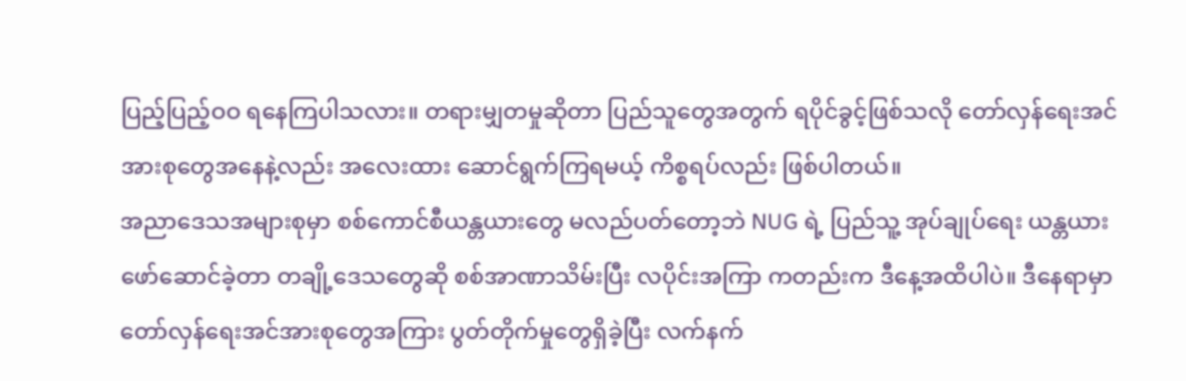ပြည့်ပြည့်ဝဝ ရနေကြပါသလား။ တရားမျှတမှုဆိုတာ ပြည်သူတွေအတွက် ရပိုင်ခွင့်ဖြစ်သလို တော်လှန်ရေးအင်အားစုတွေအနေနဲ့လည်း အလေးထား ဆောင်ရွက်ကြရမယ့် ကိစ္စရပ်လည်း ဖြစ်ပါတယ်။
အညာဒေသအများစုမှာ စစ်ကောင်စီယန္တယားတွေ မလည်ပတ်တော့ဘဲ NUG ရဲ့ ပြည်သူ့ အုပ်ချုပ်ရေး ယန္တယားဖော်ဆောင်ခဲ့တာ တချို့ဒေသတွေဆို စစ်အာဏာသိမ်းပြီး လပိုင်းအကြာ ကတည်းက ဒီနေ့အထိပါပဲ။ ဒီနေရာမှာ တော်လှန်ရေးအင်အားစုတွေအကြား ပွတ်တိုက်မှုတွေရှိခဲ့ပြီး လက်နက်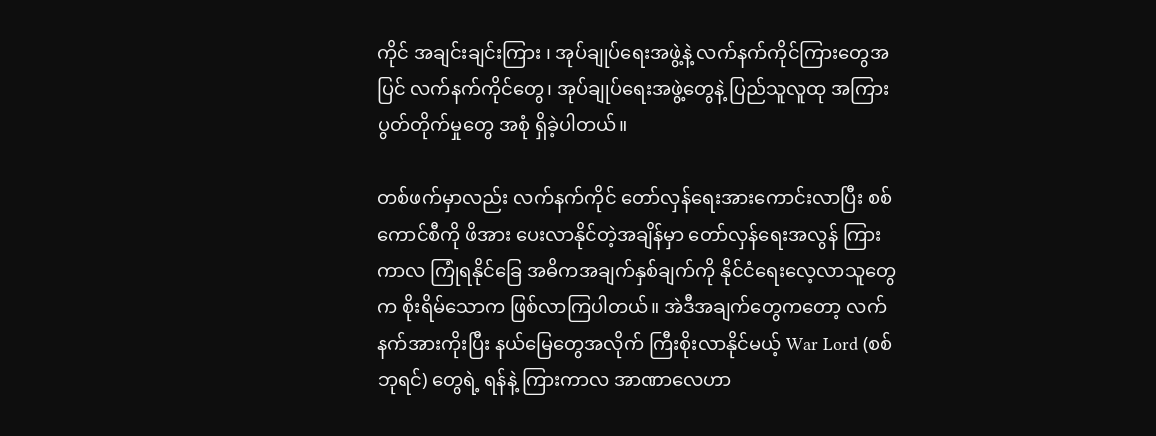ကိုင် အချင်းချင်းကြား ၊ အုပ်ချုပ်ရေးအဖွဲ့နဲ့ လက်နက်ကိုင်ကြားတွေအပြင် လက်နက်ကိုင်တွေ၊ အုပ်ချုပ်ရေးအဖွဲ့တွေနဲ့ ပြည်သူလူထု အကြား ပွတ်တိုက်မှုတွေ အစုံ ရှိခဲ့ပါတယ်။

တစ်ဖက်မှာလည်း လက်နက်ကိုင် တော်လှန်ရေးအားကောင်းလာပြီး စစ်ကောင်စီကို ဖိအား ပေးလာနိုင်တဲ့အချိန်မှာ တော်လှန်ရေးအလွန် ကြားကာလ ကြုံရနိုင်ခြေ အဓိကအချက်နှစ်ချက်ကို နိုင်ငံရေးလေ့လာသူတွေက စိုးရိမ်သောက ဖြစ်လာကြပါတယ်။ အဲဒီအချက်တွေကတော့ လက်နက်အားကိုးပြီး နယ်မြေတွေအလိုက် ကြီးစိုးလာနိုင်မယ့် War Lord (စစ်ဘုရင်) တွေရဲ့ ရန်နဲ့ ကြားကာလ အာဏာလေဟာ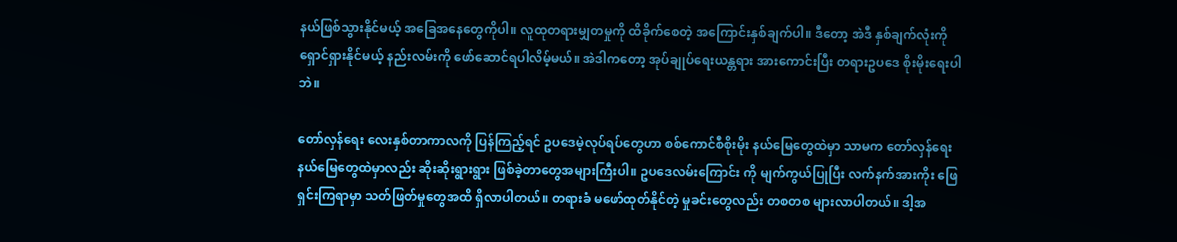နယ်ဖြစ်သွားနိုင်မယ့် အခြေအနေတွေကိုပါ။ လူထုတရားမျှတမှုကို ထိခိုက်စေတဲ့ အကြောင်းနှစ်ချက်ပါ။ ဒီတော့ အဲဒီ နှစ်ချက်လုံးကို ရှောင်ရှားနိုင်မယ့် နည်းလမ်းကို ဖော်ဆောင်ရပါလိမ့်မယ်။ အဲဒါကတော့ အုပ်ချုပ်ရေးယန္တရား အားကောင်းပြီး တရားဥပဒေ စိုးမိုးရေးပါဘဲ။

တော်လှန်ရေး လေးနှစ်တာကာလကို ပြန်ကြည့်ရင် ဥပဒေမဲ့လုပ်ရပ်တွေဟာ စစ်ကောင်စီစိုးမိုး နယ်မြေတွေထဲမှာ သာမက တော်လှန်ရေးနယ်မြေတွေထဲမှာလည်း ဆိုးဆိုးရွားရွား ဖြစ်ခဲ့တာတွေအများကြီးပါ။ ဥပဒေလမ်းကြောင်း ကို မျက်ကွယ်ပြုပြီး လက်နက်အားကိုး ဖြေရှင်းကြရာမှာ သတ်ဖြတ်မှုတွေအထိ ရှိလာပါတယ်။ တရားခံ မဖော်ထုတ်နိုင်တဲ့ မှုခင်းတွေလည်း တစတစ များလာပါတယ်။ ဒါ့အ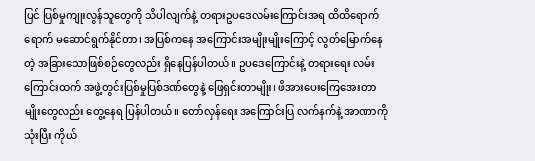ပြင် ပြစ်မှုကျုးလွန်သူတွေကို သိပါလျက်နဲ့ တရားဥပဒေလမ်းကြောင်းအရ ထိထိရောက်ရောက် မဆောင်ရွက်နိုင်တာ၊ အပြစ်ကနေ အကြောင်းအမျိုးမျိုးကြောင့် လွတ်မြောက်နေတဲ့ အခြားသောဖြစ်စဉ်တွေလည်း ရှိနေပြန်ပါတယ်။ ဥပဒေကြောင်းနဲ့ တရားရေး လမ်းကြောင်းထက် အဖွဲ့တွင်းပြစ်မှုပြစ်ဒဏ်တွေနဲ့ ဖြေရှင်းတာမျိုး၊ ဖိအားပေးကြေအေးတာမျိုးတွေလည်း တွေ့နေရ ပြန်ပါတယ်။ တော်လှန်ရေး အကြောင်းပြ လက်နက်နဲ့ အာဏာကိုသုံးပြီး ကိုယ်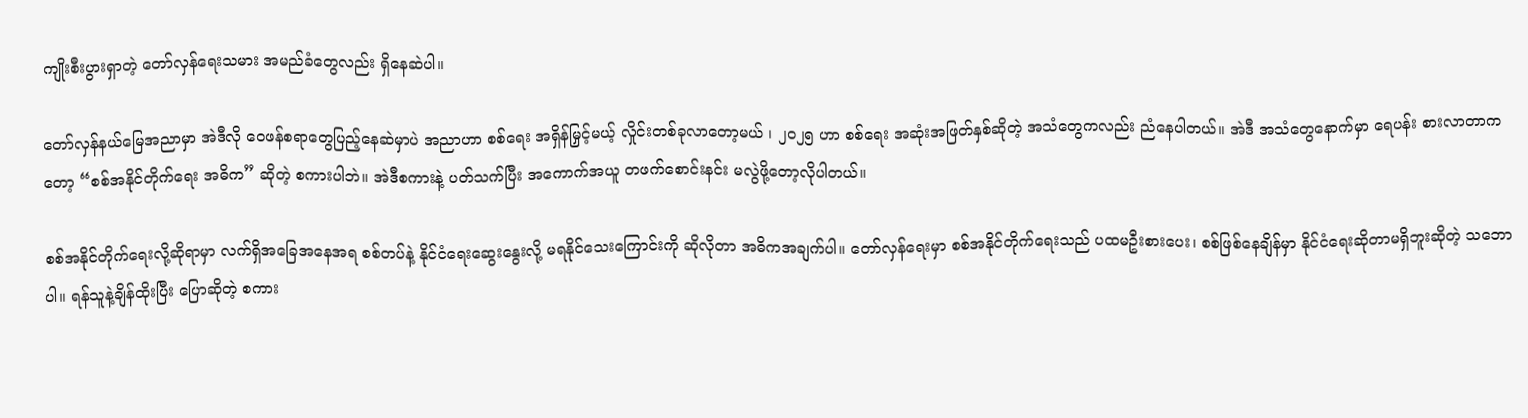ကျိုးစီးပွားရှာတဲ့ တော်လှန်ရေးသမား အမည်ခံတွေလည်း ရှိနေဆဲပါ။

တော်လှန်နယ်မြေအညာမှာ အဲဒီလို ဝေဖန်စရာတွေပြည့်နေဆဲမှာပဲ အညာဟာ စစ်ရေး အရှိန်မြှင့်မယ့် လှိုင်းတစ်ခုလာတော့မယ် ၊ ၂၀၂၅ ဟာ စစ်ရေး အဆုံးအဖြတ်နှစ်ဆိုတဲ့ အသံတွေကလည်း ညံနေပါတယ်။ အဲဒီ အသံတွေနောက်မှာ ရေပန်း စားလာတာကတော့ “စစ်အနိုင်တိုက်ရေး အဓိက” ဆိုတဲ့ စကားပါဘဲ။ အဲဒီစကားနဲ့ ပတ်သက်ပြီး အကောက်အယူ တဖက်စောင်းနင်း မလွဲဖို့တော့လိုပါတယ်။

စစ်အနိုင်တိုက်ရေးလို့ဆိုရာမှာ လက်ရှိအခြေအနေအရ စစ်တပ်နဲ့ နိုင်ငံရေးဆွေးနွေးလို့ မရနိုင်သေးကြောင်းကို ဆိုလိုတာ အဓိကအချက်ပါ။ တော်လှန်ရေးမှာ စစ်အနိုင်တိုက်ရေးသည် ပထမဦးစားပေး၊ စစ်ဖြစ်နေချိန်မှာ နိုင်ငံရေးဆိုတာမရှိဘူးဆိုတဲ့ သဘောပါ။ ရန်သူနဲ့ချိန်ထိုးပြီး ပြောဆိုတဲ့ စကား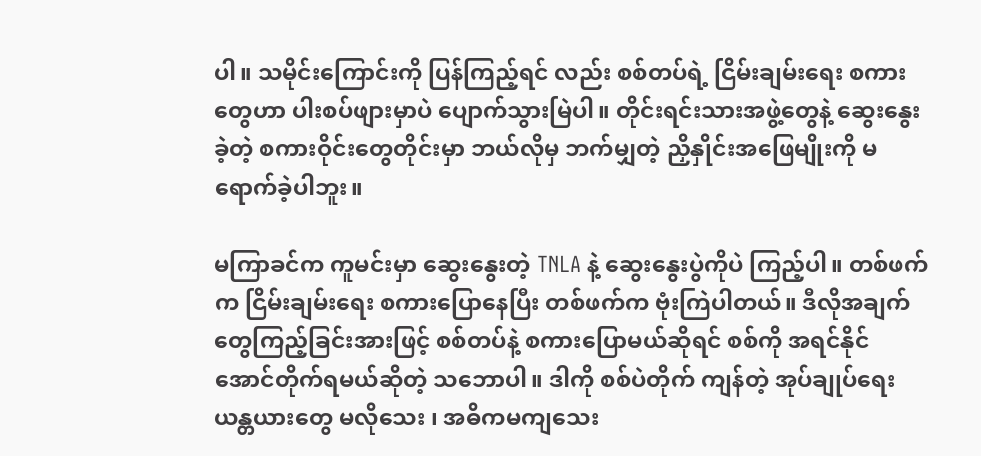ပါ။ သမိုင်းကြောင်းကို ပြန်ကြည့်ရင် လည်း စစ်တပ်ရဲ့ ငြိမ်းချမ်းရေး စကားတွေဟာ ပါးစပ်ဖျားမှာပဲ ပျောက်သွားမြဲပါ။ တိုင်းရင်းသားအဖွဲ့တွေနဲ့ ဆွေးနွေးခဲ့တဲ့ စကားဝိုင်းတွေတိုင်းမှာ ဘယ်လိုမှ ဘက်မျှတဲ့ ညှိနှိုင်းအဖြေမျိုးကို မရောက်ခဲ့ပါဘူး။

မကြာခင်က ကူမင်းမှာ ဆွေးနွေးတဲ့ TNLA နဲ့ ဆွေးနွေးပွဲကိုပဲ ကြည့်ပါ။ တစ်ဖက်က ငြိမ်းချမ်းရေး စကားပြောနေပြီး တစ်ဖက်က ဗုံးကြဲပါတယ်။ ဒီလိုအချက်တွေကြည့်ခြင်းအားဖြင့် စစ်တပ်နဲ့ စကားပြောမယ်ဆိုရင် စစ်ကို အရင်နိုင်အောင်တိုက်ရမယ်ဆိုတဲ့ သဘောပါ။ ဒါကို စစ်ပဲတိုက် ကျန်တဲ့ အုပ်ချုပ်ရေး ယန္တယားတွေ မလိုသေး ၊ အဓိကမကျသေး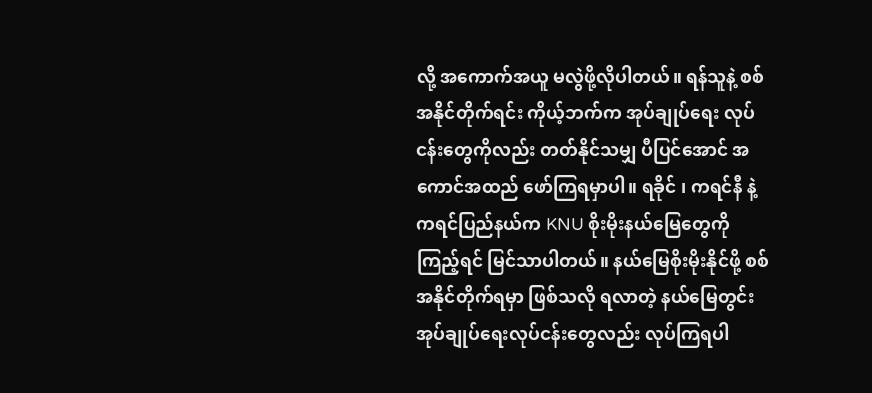လို့ အကောက်အယူ မလွဲဖို့လိုပါတယ်။ ရန်သူနဲ့ စစ်အနိုင်တိုက်ရင်း ကိုယ့်ဘက်က အုပ်ချုပ်ရေး လုပ်ငန်းတွေကိုလည်း တတ်နိုင်သမျှ ပီပြင်အောင် အကောင်အထည် ဖော်ကြရမှာပါ။ ရခိုင် ၊ ကရင်နီ နဲ့ ကရင်ပြည်နယ်က KNU စိုးမိုးနယ်မြေတွေကိုကြည့်ရင် မြင်သာပါတယ်။ နယ်မြေစိုးမိုးနိုင်ဖို့ စစ်အနိုင်တိုက်ရမှာ ဖြစ်သလို ရလာတဲ့ နယ်မြေတွင်း အုပ်ချုပ်ရေးလုပ်ငန်းတွေလည်း လုပ်ကြရပါ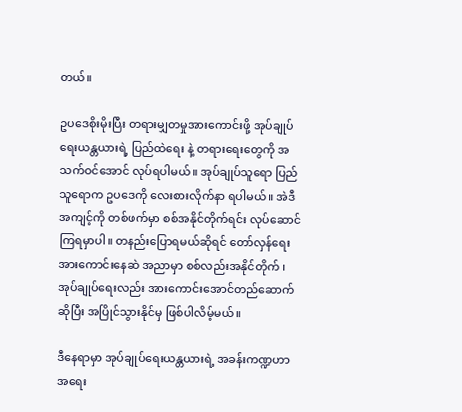တယ်။

ဥပဒေစိုးမိုးပြီး တရားမျှတမှုအားကောင်းဖို့ အုပ်ချုပ်ရေးယန္တယားရဲ့ ပြည်ထဲရေး နဲ့ တရားရေးတွေကို အသက်ဝင်အောင် လုပ်ရပါမယ်။ အုပ်ချုပ်သူရော ပြည်သူရောက ဥပဒေကို လေးစားလိုက်နာ ရပါမယ်။ အဲဒီအကျင့်ကို တစ်ဖက်မှာ စစ်အနိုင်တိုက်ရင်း လုပ်ဆောင်ကြရမှာပါ။ တနည်းပြောရမယ်ဆိုရင် တော်လှန်ရေး အားကောင်းနေဆဲ အညာမှာ စစ်လည်းအနိုင်တိုက် ၊ အုပ်ချုပ်ရေးလည်း အားကောင်းအောင်တည်ဆောက်ဆိုပြီး အပြိုင်သွားနိုင်မှ ဖြစ်ပါလိမ့်မယ်။

ဒီနေရာမှာ အုပ်ချုပ်ရေးယန္တယားရဲ့ အခန်းကဏ္ဍဟာ အရေး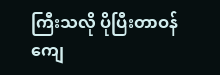ကြီးသလို ပိုပြီးတာဝန်ကျေ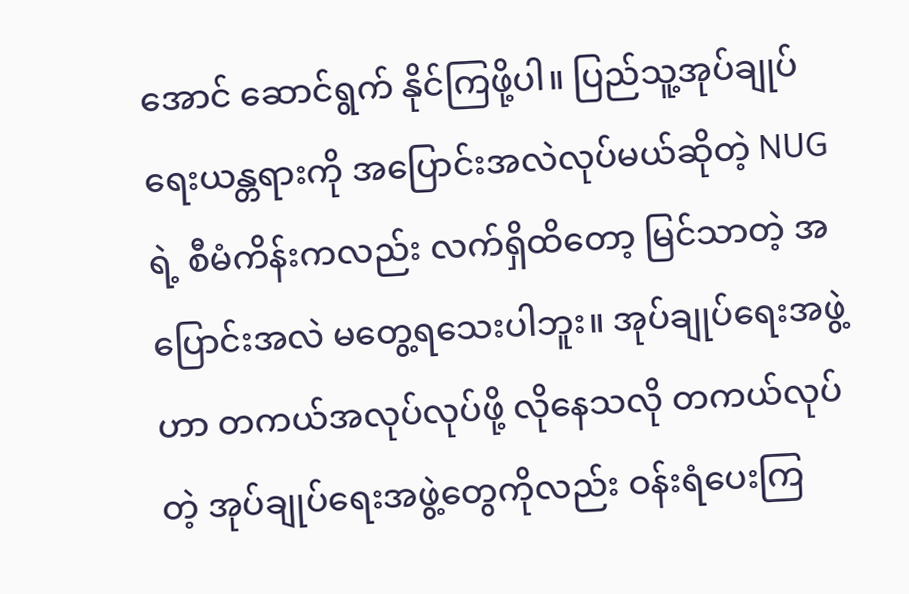အောင် ဆောင်ရွက် နိုင်ကြဖို့ပါ။ ပြည်သူ့အုပ်ချုပ်ရေးယန္တရားကို အပြောင်းအလဲလုပ်မယ်ဆိုတဲ့ NUG ရဲ့ စီမံကိန်းကလည်း လက်ရှိထိတော့ မြင်သာတဲ့ အပြောင်းအလဲ မတွေ့ရသေးပါဘူး။ အုပ်ချုပ်ရေးအဖွဲ့ဟာ တကယ်အလုပ်လုပ်ဖို့ လိုနေသလို တကယ်လုပ်တဲ့ အုပ်ချုပ်ရေးအဖွဲ့တွေကိုလည်း ဝန်းရံပေးကြ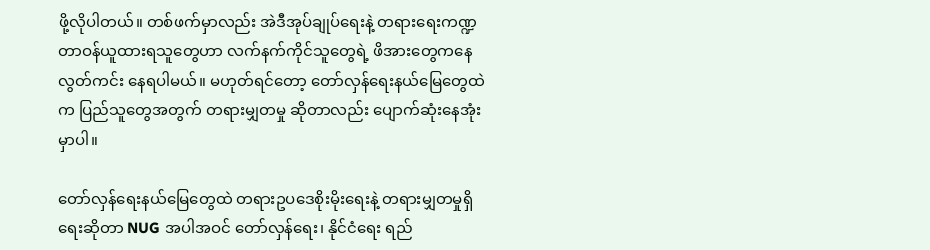ဖို့လိုပါတယ်။ တစ်ဖက်မှာလည်း အဲဒီအုပ်ချုပ်ရေးနဲ့ တရားရေးကဏ္ဍ တာဝန်ယူထားရသူတွေဟာ လက်နက်ကိုင်သူတွေရဲ့ ဖိအားတွေကနေ လွတ်ကင်း နေရပါမယ်။ မဟုတ်ရင်တော့ တော်လှန်ရေးနယ်မြေတွေထဲက ပြည်သူတွေအတွက် တရားမျှတမှု ဆိုတာလည်း ပျောက်ဆုံးနေအုံးမှာပါ။

တော်လှန်ရေးနယ်မြေတွေထဲ တရားဥပဒေစိုးမိုးရေးနဲ့ တရားမျှတမှုရှိရေးဆိုတာ NUG အပါအဝင် တော်လှန်ရေး၊ နိုင်ငံရေး ရည်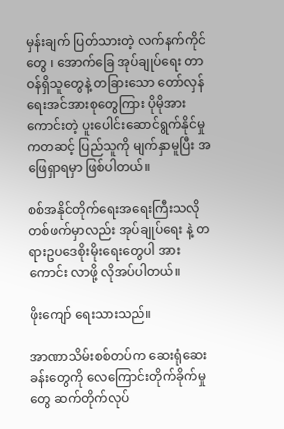မှန်းချက် ပြတ်သားတဲ့ လက်နက်ကိုင်တွေ ၊ အောက်ခြေ အုပ်ချုပ်ရေး တာဝန်ရှိသူတွေနဲ့ တခြားသော တော်လှန်ရေးအင်အားစုတွေကြား ပိုမိုအားကောင်းတဲ့ ပူးပေါင်းဆောင်ရွက်နိုင်မှုကတဆင့် ပြည်သူကို မျက်နှာမူပြီး အဖြေရှာရမှာ ဖြစ်ပါတယ်။

စစ်အနိုင်တိုက်ရေးအရေးကြီးသလို တစ်ဖက်မှာလည်း အုပ်ချုပ်ရေး နဲ့ တရားဥပဒေစိုးမိုးရေးတွေပါ အားကောင်း လာဖို့ လိုအပ်ပါတယ်။

ဖိုးကျော် ရေးသားသည်။

အာဏာသိမ်းစစ်တပ်က ဆေးရုံဆေးခန်းတွေကို လေကြောင်းတိုက်ခိုက်မှုတွေ ဆက်တိုက်လုပ်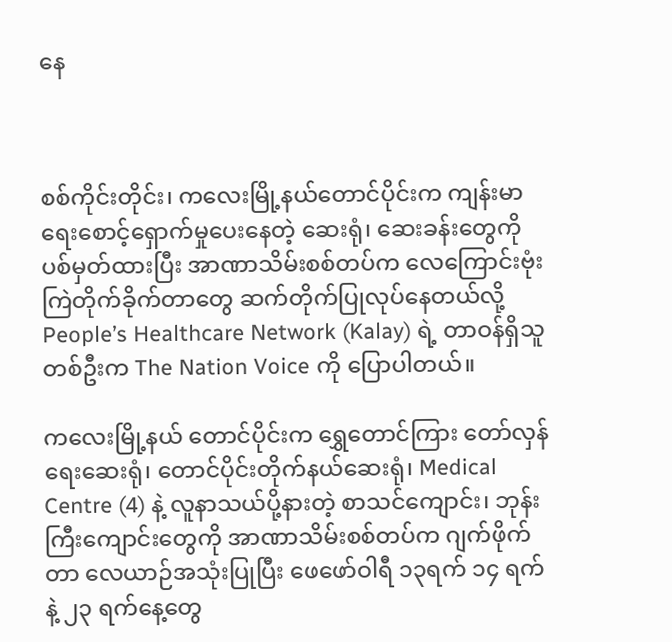နေ



စစ်ကိုင်းတိုင်း၊ ကလေးမြို့နယ်တောင်ပိုင်းက ကျန်းမာရေးစောင့်ရှောက်မှုပေးနေတဲ့ ဆေးရုံ၊ ဆေးခန်းတွေကို ပစ်မှတ်ထားပြီး အာဏာသိမ်းစစ်တပ်က လေကြောင်းဗုံးကြဲတိုက်ခိုက်တာတွေ ဆက်တိုက်ပြုလုပ်နေတယ်လို့ People’s Healthcare Network (Kalay) ရဲ့ တာဝန်ရှိသူတစ်ဦးက The Nation Voice ကို ပြောပါတယ်။

ကလေးမြို့နယ် တောင်ပိုင်းက ရွှေတောင်ကြား တော်လှန်ရေးဆေးရုံ၊ တောင်ပိုင်းတိုက်နယ်ဆေးရုံ၊ Medical Centre (4) နဲ့ လူနာသယ်ပို့နားတဲ့ စာသင်ကျောင်း၊ ဘုန်းကြီးကျောင်းတွေကို အာဏာသိမ်းစစ်တပ်က ဂျက်ဖိုက်တာ လေယာဉ်အသုံးပြုပြီး ဖေဖော်ဝါရီ ၁၃ရက် ၁၄ ရက် နဲ့ ၂၃ ရက်နေ့တွေ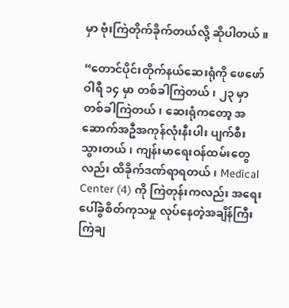မှာ ဗုံးကြဲတိုက်ခိုက်တယ်လို့ ဆိုပါတယ်။

“တောင်ပိုင်းတိုက်နယ်ဆေးရုံကို ဖေဖော်ဝါရီ ၁၄ မှာ တစ်ခါကြဲတယ်၊ ၂၃ မှာတစ်ခါကြဲတယ်၊ ဆေးရုံကတော့ အဆောက်အဦအကုန်လုံးနီးပါး ပျက်စီးသွားတယ်၊ ကျန်းမာရေးဝန်ထမ်းတွေလည်း ထိခိုက်ဒဏ်ရာရတယ်၊ Medical Center (4) ကို ကြဲတုန်းကလည်း အရေးပေါ်ခွဲစိတ်ကုသမှု လုပ်နေတဲ့အချိန်ကြီး ကြဲချ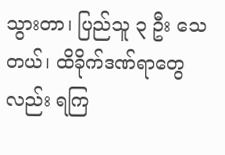သွားတာ၊ ပြည်သူ ၃ ဦး သေတယ်၊ ထိခိုက်ဒဏ်ရာတွေလည်း ရကြ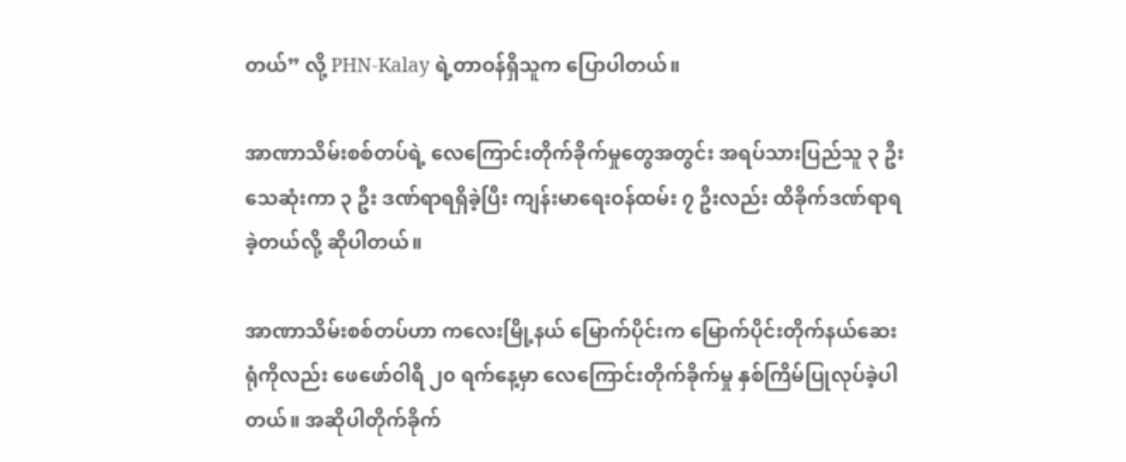တယ်” လို့ PHN-Kalay ရဲ့တာဝန်ရှိသူက ပြောပါတယ်။

အာဏာသိမ်းစစ်တပ်ရဲ့ လေကြောင်းတိုက်ခိုက်မှုတွေအတွင်း အရပ်သားပြည်သူ ၃ ဦး သေဆုံးကာ ၃ ဦး ဒဏ်ရာရရှိခဲ့ပြီး ကျန်းမာရေးဝန်ထမ်း ၇ ဦးလည်း ထိခိုက်ဒဏ်ရာရခဲ့တယ်လို့ ဆိုပါတယ်။

အာဏာသိမ်းစစ်တပ်ဟာ ကလေးမြို့နယ် မြောက်ပိုင်းက မြောက်ပိုင်းတိုက်နယ်ဆေးရုံကိုလည်း ဖေဖော်ဝါရီ ၂၀ ရက်နေ့မှာ လေကြောင်းတိုက်ခိုက်မှု နှစ်ကြိမ်ပြုလုပ်ခဲ့ပါတယ်။ အဆိုပါတိုက်ခိုက်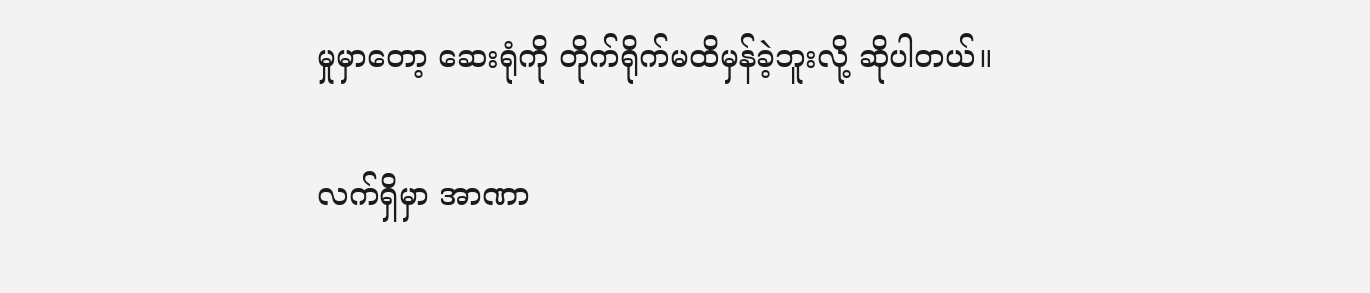မှုမှာတော့ ဆေးရုံကို တိုက်ရိုက်မထိမှန်ခဲ့ဘူးလို့ ဆိုပါတယ်။

လက်ရှိမှာ အာဏာ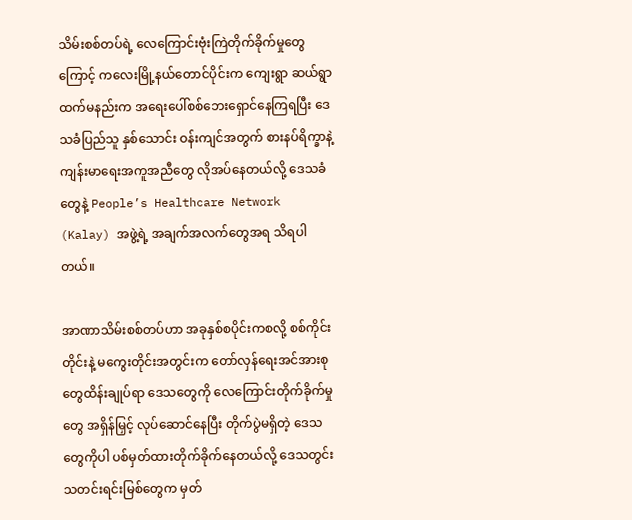သိမ်းစစ်တပ်ရဲ့ လေကြောင်းဗုံးကြဲတိုက်ခိုက်မှုတွေကြောင့် ကလေးမြို့နယ်တောင်ပိုင်းက ကျေးရွာ ဆယ်ရွာထက်မနည်းက အရေးပေါ်စစ်ဘေးရှောင်နေကြရပြီး ဒေသခံပြည်သူ နှစ်သောင်း ဝန်းကျင်အတွက် စားနပ်ရိက္ခာနဲ့ ကျန်းမာရေးအကူအညီတွေ လိုအပ်နေတယ်လို့ ဒေသခံတွေနဲ့ People’s Healthcare Network (Kalay) အဖွဲ့ရဲ့ အချက်အလက်တွေအရ သိရပါတယ်။

အာဏာသိမ်းစစ်တပ်ဟာ အခုနှစ်စပိုင်းကစလို့ စစ်ကိုင်းတိုင်းနဲ့ မကွေးတိုင်းအတွင်းက တော်လှန်ရေးအင်အားစုတွေထိန်းချုပ်ရာ ဒေသတွေကို လေကြောင်းတိုက်ခိုက်မှုတွေ အရှိန်မြှင့် လုပ်ဆောင်နေပြီး တိုက်ပွဲမရှိတဲ့ ဒေသတွေကိုပါ ပစ်မှတ်ထားတိုက်ခိုက်နေတယ်လို့ ဒေသတွင်း သတင်းရင်းမြစ်တွေက မှတ်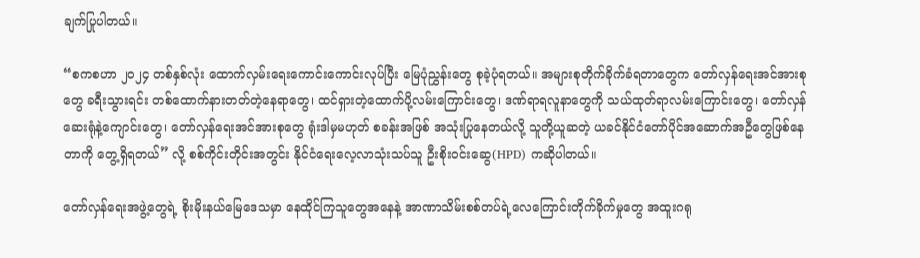ချက်ပြုပါတယ်။

“စကစဟာ ၂၀၂၄ တစ်နှစ်လုံး ထောက်လှမ်းရေးကောင်းကောင်းလုပ်ပြီး မြေပုံညွှန်းတွေ စုခဲ့ပုံရတယ်။ အများစုတိုက်ခိုက်ခံရတာတွေက တော်လှန်ရေးအင်အားစုတွေ ခရီးသွားရင်း တစ်ထောက်နားတတ်တဲ့နေရာတွေ၊ ထင်ရှားတဲ့ထောက်ပို့လမ်းကြောင်းတွေ၊ ဒဏ်ရာရလူနာတွေကို သယ်ထုတ်ရာလမ်းကြောင်းတွေ၊ တော်လှန်ဆေးရုံနဲ့ကျောင်းတွေ၊ တော်လှန်ရေးအင်အားစုတွေ ရုံးဒါမှမဟုတ် စခန်းအဖြစ် အသုံးပြုနေတယ်လို့ သူတို့ယူဆတဲ့ ယခင်နိုင်ငံတော်ပိုင်အဆောက်အဦတွေဖြစ်နေတာကို တွေ့ရှိရတယ်” လို့ စစ်ကိုင်းတိုင်းအတွင်း နိုင်ငံရေးလေ့လာသုံးသပ်သူ ဦးစိုးဝင်းဆွေ(HPD) ကဆိုပါတယ်။

တော်လှန်ရေးအဖွဲ့တွေရဲ့ စိုးမိုးနယ်မြေဒေသမှာ နေထိုင်ကြသူတွေအနေနဲ့ အာဏာသိမ်းစစ်တပ်ရဲ့လေကြောင်းတိုက်ခိုက်မှုတွေ အထူးဂရု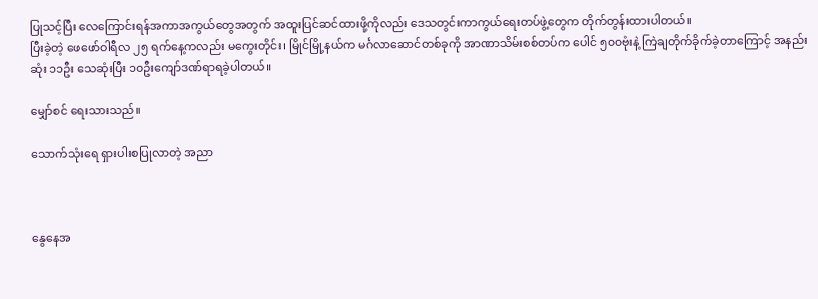ပြုသင့်ပြီး လေကြောင်းရန်အကာအကွယ်တွေအတွက် အထူးပြင်ဆင်ထားဖို့ကိုလည်း ဒေသတွင်းကာကွယ်ရေးတပ်ဖွဲ့တွေက တိုက်တွန်းထားပါတယ်။
ပြီးခဲ့တဲ့ ဖေဖော်ဝါရီလ ၂၅ ရက်နေ့ကလည်း မကွေးတိုင်း၊ မြိုင်မြို့နယ်က မင်္ဂလာဆောင်တစ်ခုကို အာဏာသိမ်းစစ်တပ်က ပေါင် ၅၀၀ဗုံးနဲ့ ကြဲချတိုက်ခိုက်ခဲ့တာကြောင့် အနည်းဆုံး ၁၁ဦး သေဆုံးပြီး ၁၀ဦးကျော်ဒဏ်ရာရခဲ့ပါတယ်။

မျှော်စင် ရေးသားသည်။

သောက်သုံးရေ ရှားပါးစပြုလာတဲ့ အညာ



နွေနေအ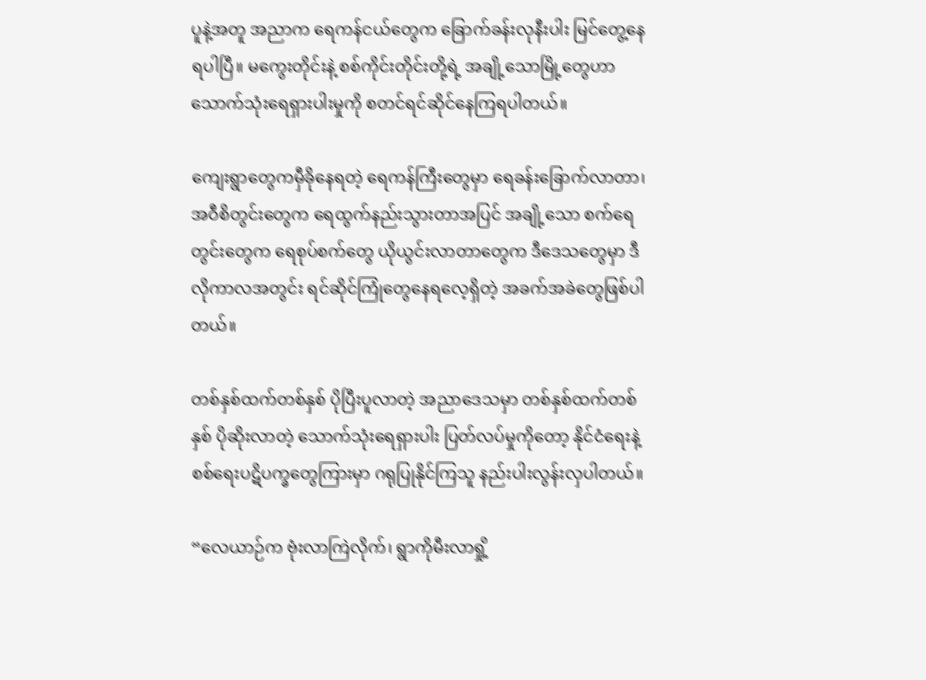ပူနဲ့အတူ အညာက ရေကန်ငယ်တွေက ခြောက်ခန်းလုနီးပါး မြင်တွေ့နေရပါပြီ။ မကွေးတိုင်းနဲ့ စစ်ကိုင်းတိုင်းတို့ရဲ့ အချို့သောမြို့တွေဟာ သောက်သုံးရေရှားပါးမှုကို စတင်ရင်ဆိုင်နေကြရပါတယ်။

ကျေးရွာတွေကမှီခိုနေရတဲ့ ရေကန်ကြီးတွေမှာ ရေခန်းခြောက်လာတာ၊ အဝီစိတွင်းတွေက ရေထွက်နည်းသွားတာအပြင် အချို့သော စက်ရေတွင်းတွေက ရေစုပ်စက်တွေ ယိုယွင်းလာတာတွေက ဒီဒေသတွေမှာ ဒီလိုကာလအတွင်း ရင်ဆိုင်ကြုံတွေနေရလေ့ရှိတဲ့ အခက်အခဲတွေဖြစ်ပါတယ်။

တစ်နှစ်ထက်တစ်နှစ် ပိုပြီးပူလာတဲ့ အညာဒေသမှာ တစ်နှစ်ထက်တစ်နှစ် ပိုဆိုးလာတဲ့ သောက်သုံးရေရှားပါး ပြတ်လပ်မှုကိုတော့ နိုင်ငံရေးနဲ့ စစ်ရေးပဋိပက္ခတွေကြားမှာ ဂရုပြုနိုင်ကြသူ နည်းပါးလွန်းလှပါတယ်။

“လေယာဉ်က ဗုံးလာကြဲလိုက်၊ ရွာကိုမီးလာရှို့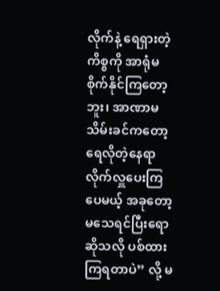လိုက်နဲ့ ရေရှားတဲ့ကိစ္စကို အာရုံမစိုက်နိုင်ကြတော့ဘူး၊ အာဏာမသိမ်းခင်ကတော့ ရေလိုတဲ့နေရာလိုက်လှူပေးကြပေမယ့် အခုတော့ မသေရင်ပြီးရောဆိုသလို ပစ်ထားကြရတာပဲ” လို့ မ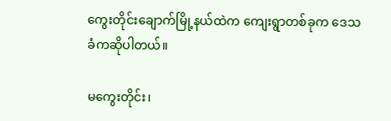ကွေးတိုင်းချောက်မြို့နယ်ထဲက ကျေးရွာတစ်ခုက ဒေသခံကဆိုပါတယ်။

မကွေးတိုင်း၊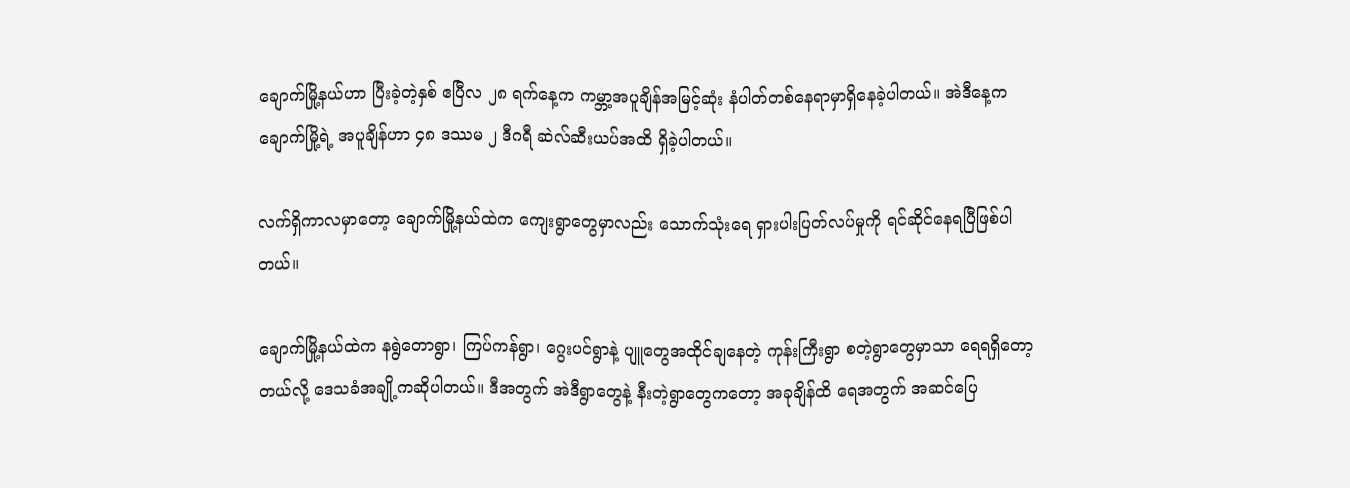ချောက်မြို့နယ်ဟာ ပြီးခဲ့တဲ့နှစ် ဧပြီလ ၂၈ ရက်နေ့က ကမ္ဘာ့အပူချိန်အမြင့်ဆုံး နံပါတ်တစ်နေရာမှာရှိနေခဲ့ပါတယ်။ အဲဒီနေ့က ချောက်မြို့ရဲ့ အပူချိန်ဟာ ၄၈ ဒဿမ ၂ ဒီဂရီ ဆဲလ်ဆီးယပ်အထိ ရှိခဲ့ပါတယ်။

လက်ရှိကာလမှာတော့ ချောက်မြို့နယ်ထဲက ကျေးရွာတွေမှာလည်း သောက်သုံးရေ ရှားပါးပြတ်လပ်မှုကို ရင်ဆိုင်နေရပြီဖြစ်ပါတယ်။

ချောက်မြို့နယ်ထဲက နရွဲတောရွာ၊ ကြပ်ကန်ရွာ၊ ဂွေးပင်ရွာနဲ့ ပျူတွေအထိုင်ချနေတဲ့ ကုန်းကြီးရွာ စတဲ့ရွာတွေမှာသာ ရေရရှိတော့တယ်လို့ ဒေသခံအချို့ကဆိုပါတယ်။ ဒီအတွက် အဲဒီရွာတွေနဲ့ နီးတဲ့ရွာတွေကတော့ အခုချိန်ထိ ရေအတွက် အဆင်ပြေ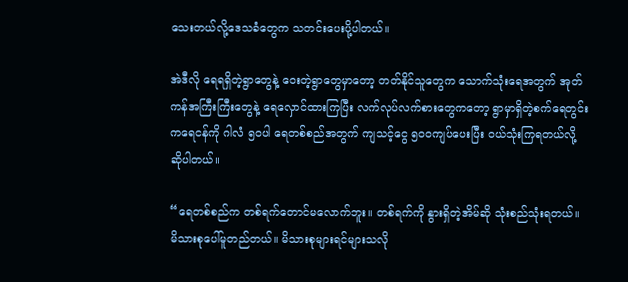သေးတယ်လို့ဒေသခံတွေက သတင်းပေးပို့ပါတယ်။

အဲဒီလို ရေရရှိတဲ့ရွာတွေနဲ့ ဝေးတဲ့ရွာတွေမှာတော့ တတ်နိုင်သူတွေက သောက်သုံးရေအတွက် အုတ်ကန်အကြီးကြီးတွေနဲ့ ရေလှောင်ထားကြပြီး လက်လုပ်လက်စားတွေကတော့ ရွာမှာရှိတဲ့စက်ရေတွင်းကရေငန်ကို ဂါလံ ၅၀ပါ ရေတစ်စည်အတွက် ကျသင့်ငွေ ၅၀၀ကျပ်ပေးပြီး ဝယ်သုံးကြရတယ်လို့ ဆိုပါတယ်။

“ရေတစ်စည်က တစ်ရက်တောင်မလောက်ဘူး။ တစ်ရက်ကို နွားရှိတဲ့အိမ်ဆို သုံးစည်သုံးရတယ်။ မိသားစုပေါ်မူတည်တယ်။ မိသားစုများရင်များသလို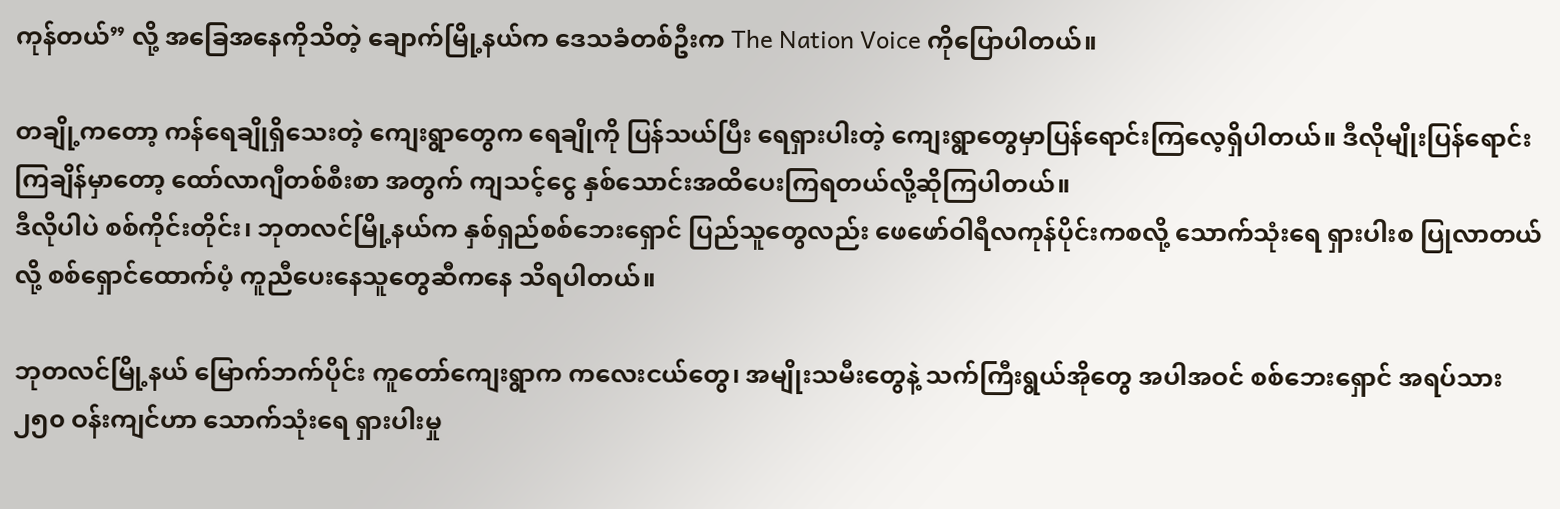ကုန်တယ်” လို့ အခြေအနေကိုသိတဲ့ ချောက်မြို့နယ်က ဒေသခံတစ်ဦးက The Nation Voice ကိုပြောပါတယ်။

တချို့ကတော့ ကန်ရေချိုရှိသေးတဲ့ ကျေးရွာတွေက ရေချိုကို ပြန်သယ်ပြီး ရေရှားပါးတဲ့ ကျေးရွာတွေမှာပြန်ရောင်းကြလေ့ရှိပါတယ်။ ဒီလိုမျိုးပြန်ရောင်းကြချိန်မှာတော့ ထော်လာဂျီတစ်စီးစာ အတွက် ကျသင့်ငွေ နှစ်သောင်းအထိပေးကြရတယ်လို့ဆိုကြပါတယ်။
ဒီလိုပါပဲ စစ်ကိုင်းတိုင်း၊ ဘုတလင်မြို့နယ်က နှစ်ရှည်စစ်ဘေးရှောင် ပြည်သူတွေလည်း ဖေဖော်ဝါရီလကုန်ပိုင်းကစလို့ သောက်သုံးရေ ရှားပါးစ ပြုလာတယ်လို့ စစ်ရှောင်ထောက်ပံ့ ကူညီပေးနေသူတွေဆီကနေ သိရပါတယ်။

ဘုတလင်မြို့နယ် မြောက်ဘက်ပိုင်း ကူတော်ကျေးရွာက ကလေးငယ်တွေ၊ အမျိုးသမီးတွေနဲ့ သက်ကြီးရွယ်အိုတွေ အပါအဝင် စစ်ဘေးရှောင် အရပ်သား ၂၅၀ ဝန်းကျင်ဟာ သောက်သုံးရေ ရှားပါးမှု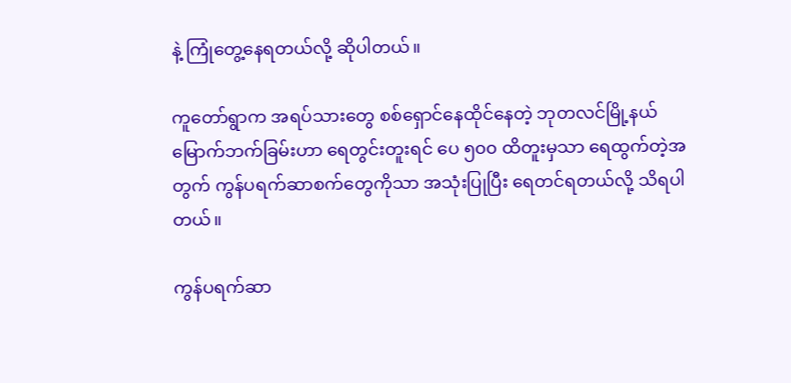နဲ့ ကြုံတွေ့နေရတယ်လို့ ဆိုပါတယ်။

ကူတော်ရွာက အရပ်သားတွေ စစ်ရှောင်နေထိုင်နေတဲ့ ဘုတလင်မြို့နယ် မြောက်ဘက်ခြမ်းဟာ ရေတွင်းတူးရင် ပေ ၅၀၀ ထိတူးမှသာ ရေထွက်တဲ့အတွက် ကွန်ပရက်ဆာစက်တွေကိုသာ အသုံးပြုပြီး ရေတင်ရတယ်လို့ သိရပါတယ်။

ကွန်ပရက်ဆာ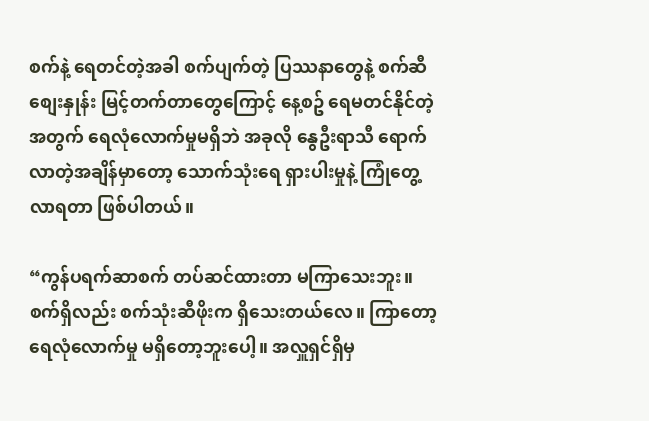စက်နဲ့ ရေတင်တဲ့အခါ စက်ပျက်တဲ့ ပြဿနာတွေနဲ့ စက်ဆီစျေးနှုန်း မြင့်တက်တာတွေကြောင့် နေ့စဥ် ရေမတင်နိုင်တဲ့အတွက် ရေလုံလောက်မှုမရှိဘဲ အခုလို နွေဦးရာသီ ရောက်လာတဲ့အချိန်မှာတော့ သောက်သုံးရေ ရှားပါးမှုနဲ့ ကြုံတွေ့လာရတာ ဖြစ်ပါတယ်။

“ကွန်ပရက်ဆာစက် တပ်ဆင်ထားတာ မကြာသေးဘူး။ စက်ရှိလည်း စက်သုံးဆီဖိုးက ရှိသေးတယ်လေ။ ကြာတော့ ရေလုံလောက်မှု မရှိတော့ဘူးပေါ့။ အလှူရှင်ရှိမှ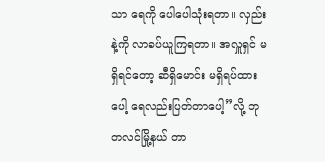သာ ရေကို ပေါပေါသုံးရတာ။ လှည်းနဲ့ကို လာခပ်ယူကြရတာ။ အလှူရှင် မရှိရင်တော့ ဆီရှိမောင်း မရှိရပ်ထားပေါ့ ရေလည်းပြတ်တာပေါ့”လို့ ဘုတလင်မြို့နယ် တာ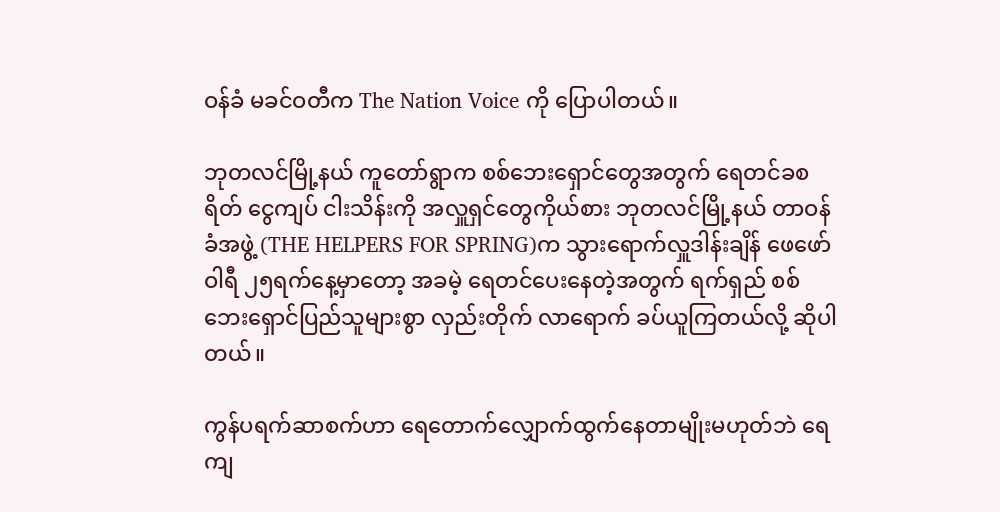ဝန်ခံ မခင်ဝတီက The Nation Voice ကို ပြောပါတယ်။

ဘုတလင်မြို့နယ် ကူတော်ရွာက စစ်ဘေးရှောင်တွေအတွက် ရေတင်ခစရိတ် ငွေကျပ် ငါးသိန်းကို အလှူရှင်တွေကိုယ်စား ဘုတလင်မြို့နယ် တာဝန်ခံအဖွဲ့ (THE HELPERS FOR SPRING)က သွားရောက်လှူဒါန်းချိန် ဖေဖော်ဝါရီ ၂၅ရက်နေ့မှာတော့ အခမဲ့ ရေတင်ပေးနေတဲ့အတွက် ရက်ရှည် စစ်ဘေးရှောင်ပြည်သူများစွာ လှည်းတိုက် လာရောက် ခပ်ယူကြတယ်လို့ ဆိုပါတယ်။

ကွန်ပရက်ဆာစက်ဟာ ရေတောက်လျှောက်ထွက်နေတာမျိုးမဟုတ်ဘဲ ရေကျ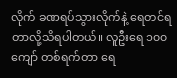လိုက် ခဏရပ်သွားလိုက်နဲ့ ရေတင်ရတာလို့သိရပါတယ်။ လူဦးရေ ၁၀၀ ကျော် တစ်ရက်တာ ရေ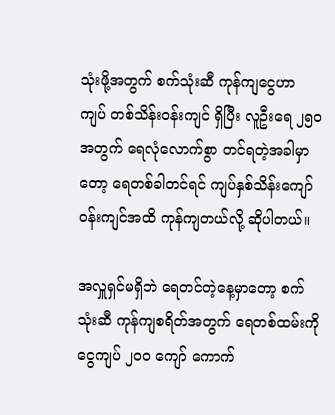သုံးဖို့အတွက် စက်သုံးဆီ ကုန်ကျငွေဟာ ကျပ် တစ်သိန်းဝန်းကျင် ရှိပြီး လူဦးရေ ၂၅၀ အတွက် ရေလုံလောက်စွာ တင်ရတဲ့အခါမှာတော့ ရေတစ်ခါတင်ရင် ကျပ်နှစ်သိန်းကျော်ဝန်းကျင်အထိ ကုန်ကျတယ်လို့ ဆိုပါတယ်။

အလှူရှင်မရှိဘဲ ရေတင်တဲ့နေ့မှာတော့ စက်သုံးဆီ ကုန်ကျစရိတ်အတွက် ရေတစ်ထမ်းကို ငွေကျပ် ၂၀၀ ကျော် ကောက်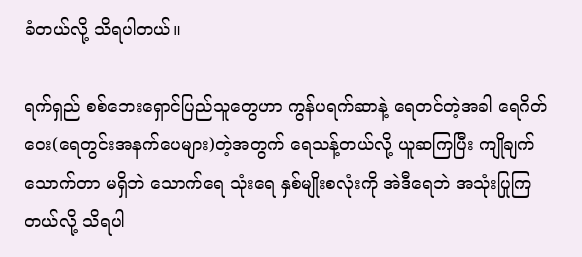ခံတယ်လို့ သိရပါတယ်။

ရက်ရှည် စစ်ဘေးရှောင်ပြည်သူတွေဟာ ကွန်ပရက်ဆာနဲ့ ရေတင်တဲ့အခါ ရေဂိတ်ဝေး(ရေတွင်းအနက်ပေများ)တဲ့အတွက် ရေသန့်တယ်လို့ ယူဆကြပြီး ကျိုချက်သောက်တာ မရှိဘဲ သောက်ရေ သုံးရေ နှစ်မျိုးစလုံးကို အဲဒီရေဘဲ အသုံးပြုကြတယ်လို့ သိရပါ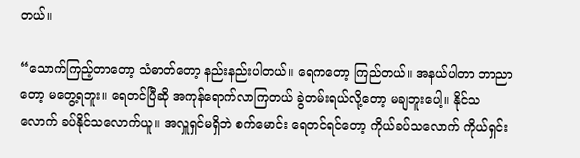တယ်။

“သောက်ကြည့်တာတော့ သံဓာတ်တော့ နည်းနည်းပါတယ်။ ရေကတော့ ကြည်တယ်။ အနယ်ပါတာ ဘာညာတော့ မတွေ့ရဘူး။ ရေတင်ပြီဆို အကုန်ရောက်လာကြတယ် ခွဲတမ်းရယ်လို့တော့ မချဘူးပေါ့။ နိုင်သလောက် ခပ်နိုင်သလောက်ယူ။ အလှူရှင်မရှိဘဲ စက်မောင်း ရေတင်ရင်တော့ ကိုယ်ခပ်သလောက် ကိုယ်ရှင်း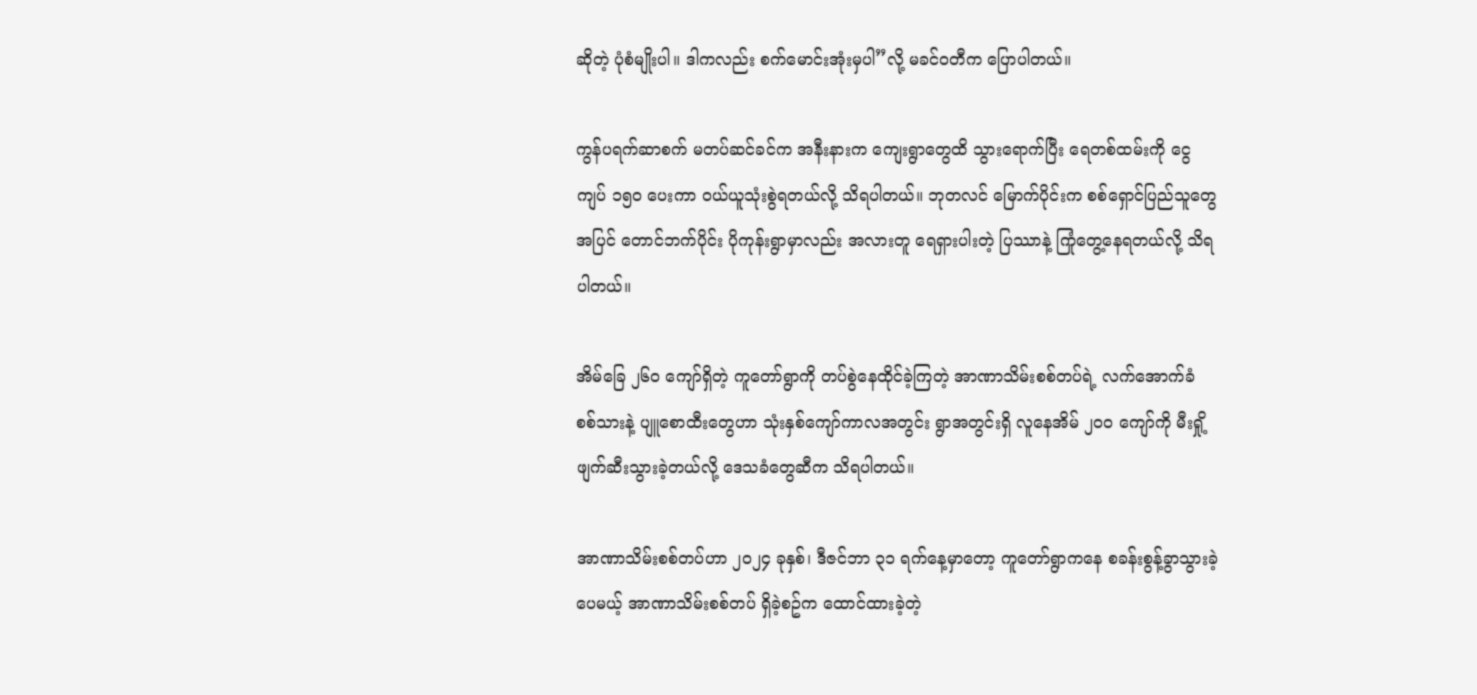ဆိုတဲ့ ပုံစံမျိုးပါ။ ဒါကလည်း စက်မောင်းအုံးမှပါ”လို့ မခင်ဝတီက ပြောပါတယ်။

ကွန်ပရက်ဆာစက် မတပ်ဆင်ခင်က အနီးနားက ကျေးရွာတွေထိ သွားရောက်ပြီး ရေတစ်ထမ်းကို ငွေကျပ် ၁၅၀ ပေးကာ ဝယ်ယူသုံးစွဲရတယ်လို့ သိရပါတယ်။ ဘုတလင် မြောက်ပိုင်းက စစ်ရှောင်ပြည်သူတွေအပြင် တောင်ဘက်ပိုင်း ပိုကုန်းရွာမှာလည်း အလားတူ ရေရှားပါးတဲ့ ပြဿာနဲ့ ကြုံတွေ့နေရတယ်လို့ သိရပါတယ်။

အိမ်ခြေ ၂၆၀ ကျော်ရှိတဲ့ ကူတော်ရွာကို တပ်စွဲနေထိုင်ခဲ့ကြတဲ့ အာဏာသိမ်းစစ်တပ်ရဲ့ လက်အောက်ခံ စစ်သားနဲ့ ပျူစောထီးတွေဟာ သုံးနှစ်ကျော်ကာလအတွင်း ရွာအတွင်းရှိ လူနေအိမ် ၂၀၀ ကျော်ကို မီးရှို့ဖျက်ဆီးသွားခဲ့တယ်လို့ ဒေသခံတွေဆီက သိရပါတယ်။

အာဏာသိမ်းစစ်တပ်ဟာ ၂၀၂၄ ခုနှစ်၊ ဒီဇင်ဘာ ၃၁ ရက်နေ့မှာတော့ ကူတော်ရွာကနေ စခန်းစွန့်ခွာသွားခဲ့ပေမယ့် အာဏာသိမ်းစစ်တပ် ရှိခဲ့စဥ်က ထောင်ထားခဲ့တဲ့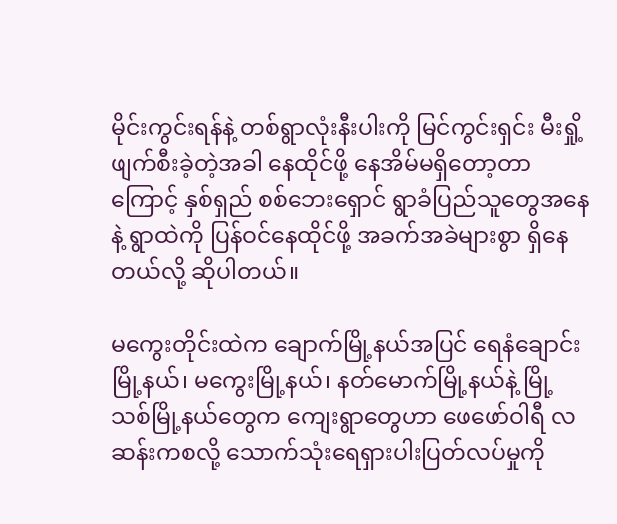မိုင်းကွင်းရန်နဲ့ တစ်ရွာလုံးနီးပါးကို မြင်ကွင်းရှင်း မီးရှို့ဖျက်စီးခဲ့တဲ့အခါ နေထိုင်ဖို့ နေအိမ်မရှိတော့တာကြောင့် နှစ်ရှည် စစ်ဘေးရှောင် ရွာခံပြည်သူတွေအနေနဲ့ ရွာထဲကို ပြန်ဝင်နေထိုင်ဖို့ အခက်အခဲများစွာ ရှိနေတယ်လို့ ဆိုပါတယ်။

မကွေးတိုင်းထဲက ချောက်မြို့နယ်အပြင် ရေနံချောင်းမြို့နယ်၊ မကွေးမြို့နယ်၊ နတ်မောက်မြို့နယ်နဲ့ မြို့သစ်မြို့နယ်တွေက ကျေးရွာတွေဟာ ဖေဖော်ဝါရီ လဆန်းကစလို့ သောက်သုံးရေရှားပါးပြတ်လပ်မှုကို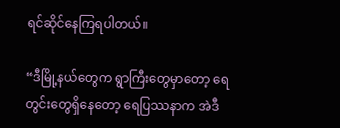ရင်ဆိုင်နေကြရပါတယ်။

“ဒီမြို့နယ်တွေက ရွာကြီးတွေမှာတော့ ရေတွင်းတွေရှိနေတော့ ရေပြဿနာက အဲဒီ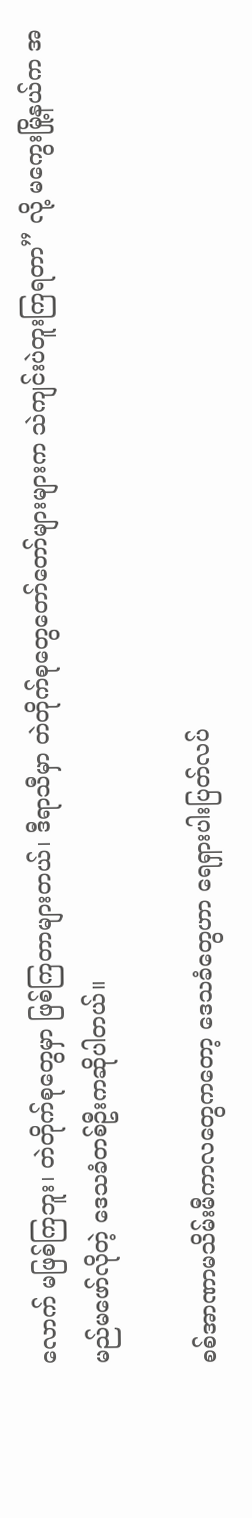လောက် မဖြစ်ကြဘူး၊ တဲတိုက်စုတွေမှာ ဖြစ်ကြတာများတယ်၊ ဒီရာသီမှာ တဲတိုက်စုတွေတော်တော်များများက သဲကျင်းပဲတူးကြရတာ” လို့ မကွေးမြို့နယ်က အမည်မဖော်လိုတဲ့ ဒေသခံတစ်ဦးကဆိုပါတယ်။

စစ်အာဏာမသိမ်းမီကာလတွေကတော့ ဒေသခံတွေဟာ ရေရှားပါးပြတ်လပ်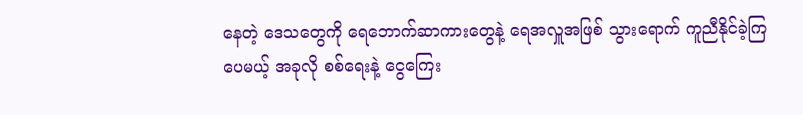နေတဲ့ ဒေသတွေကို ရေဘောက်ဆာကားတွေနဲ့ ရေအလှူအဖြစ် သွားရောက် ကူညီနိုင်ခဲ့ကြပေမယ့် အခုလို စစ်ရေးနဲ့ ငွေကြေး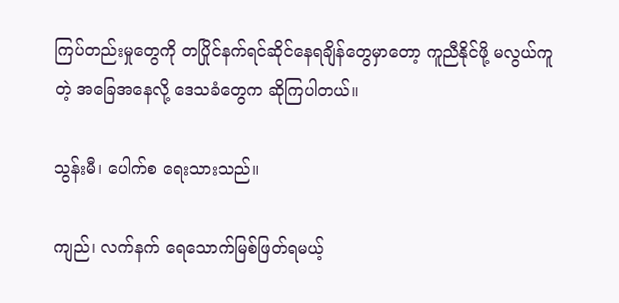ကြပ်တည်းမှုတွေကို တပြိုင်နက်ရင်ဆိုင်နေရချိန်တွေမှာတော့ ကူညီနိုင်ဖို့ မလွယ်ကူတဲ့ အခြေအနေလို့ ဒေသခံတွေက ဆိုကြပါတယ်။

သွန်းမီ၊ ပေါက်စ‌ ရေးသားသည်။

ကျည်၊ လက်နက် ရေသောက်မြစ်ဖြတ်ရမယ့်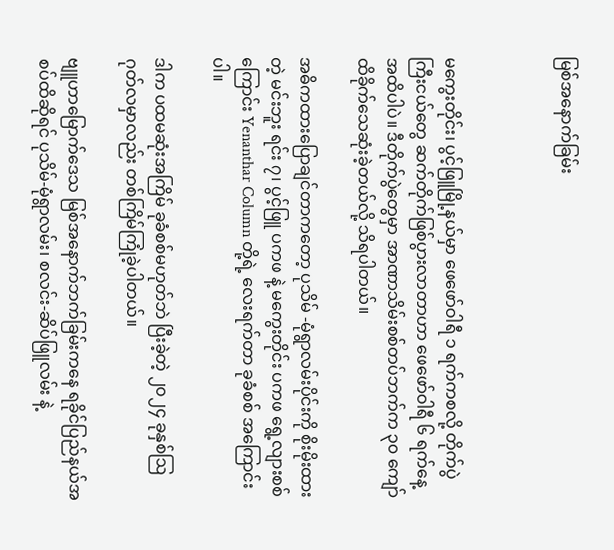မြစ်အနောက်ခြမ်း



မကွေးတိုင်း၊ ပွင့်ဖြူမြို့နယ်မှာ ဖေဖော်ဝါရီ ၁ ရက်ကစလို့ တိုက်ပွဲကြီးငယ်တွေ ဆက်တိုက်ဖြစ်ပွားလာတာဟာ ဖေဖော်ဝါရီ ၆ ရက်နေ့အထိပါပဲ။ ဒီတိုက်ပွဲတွေမှာ အာဏာသိမ်းစစ်တပ်ဘက်က ၃၀ ကျော်ထိခိုက်သေဆုံးခဲ့တယ်လို့ သိရပါတယ်။

အဓိကထားပြောချင်တာကတော့ ပုသိမ် -မုံရွာလမ်းပိုင်းကို စိုးမိုးထားတဲ့ မင်းဘူး ရင်း ၇၊ ပွင့်ဖြူ ပကဖ နဲ့ မကွေးတိုင်း ပကဖ ရွေ့လျားစစ်ကြောင်း Yenanthar Column တို့ရဲ့ လေးရက်တာ ခုခံစစ် အကြောင်းပါ။

ဒါက ပထမဆုံးအကြိမ် ခုခံစစ်မဟုတ်ဘဲ ပြီးခဲ့တဲ့ ၂၀၂၄ ခုနှစ်ဩဂုတ်လမှာလည်း တစ်ကြိမ်ကြုံခဲ့ပါတယ်။

ဗျူဟာမြောက်ဒေသ မြစ်အနောက်ဘက်ခြမ်းကနေ ရခိုင်ပြည်နယ်အစပ်ထိဆိုရင် ပုသိမ်-မုံရွာလမ်း၊ စလင်း-ဆိပ်ဖြူလမ်း နဲ့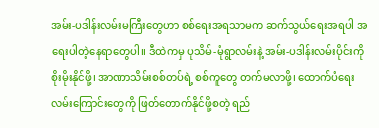အမ်း-ပဒါန်းလမ်းမကြီးတွေဟာ စစ်ရေးအရသာမက ဆက်သွယ်ရေးအရပါ အရေးပါတဲ့နေရာတွေပါ။ ဒီထဲကမှ ပုသိမ်-မုံရွာလမ်းနဲ့ အမ်း-ပဒါန်းလမ်းပိုင်းကို စိုးမိုးနိုင်ဖို့၊ အာဏာသိမ်းစစ်တပ်ရဲ့ စစ်ကူတွေ တက်မလာဖို့၊ ထောက်ပံရေးလမ်းကြောင်းတွေကို ဖြတ်တောက်နိုင်ဖို့စတဲ့ ရည်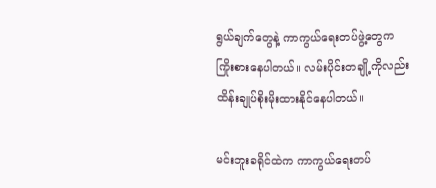ရွယ်ချက်တွေနဲ့ ကာကွယ်ရေးတပ်ဖွဲ့တွေက ကြိုးစားနေပါတယ်။ လမ်းပိုင်းတချို့ကိုလည်း ထိန်းချုပ်စိုးမိုးထားနိုင်နေပါတယ်။

မင်းဘူးခရိုင်ထဲက ကာကွယ်ရေးတပ်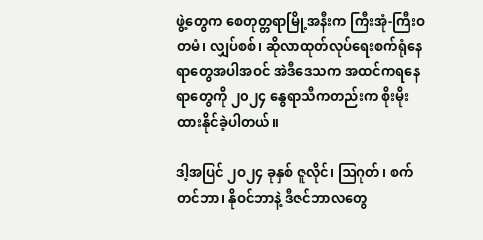ဖွဲ့တွေက စေတုတ္တရာမြို့အနီးက ကြီးအုံ-ကြီးဝတမံ၊ လျှပ်စစ်၊ ဆိုလာထုတ်လုပ်ရေးစက်ရုံနေရာတွေအပါအဝင် အဲဒီဒေသက အထင်ကရနေရာတွေကို ၂၀၂၄ နွေရာသီကတည်းက စိုးမိုးထားနိုင်ခဲ့ပါတယ်။

ဒါ့အပြင် ၂ဝ၂၄ ခုနှစ် ဇူလိုင်၊ ဩဂုတ်၊ စက်တင်ဘာ၊ နိုဝင်ဘာနဲ့ ဒီဇင်ဘာလတွေ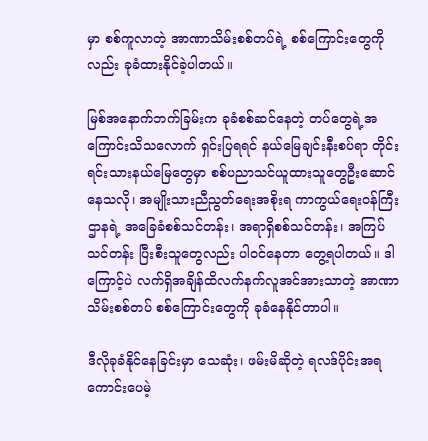မှာ စစ်ကူလာတဲ့ အာဏာသိမ်းစစ်တပ်ရဲ့ စစ်ကြောင်းတွေကိုလည်း ခုခံထားနိုင်ခဲ့ပါတယ်။

မြစ်အနောက်ဘက်ခြမ်းက ခုခံစစ်ဆင်နေတဲ့ တပ်တွေရဲ့အကြောင်းသိသလောက် ရှင်းပြရရင် နယ်မြေချင်းနီးစပ်ရာ တိုင်းရင်းသားနယ်မြေတွေမှာ စစ်ပညာသင်ယူထားသူတွေဦးဆောင်နေသလို၊ အမျိုးသားညီညွတ်ရေးအစိုးရ ကာကွယ်ရေးဝန်ကြီးဌာနရဲ့ အခြေခံစစ်သင်တန်း၊ အရာရှိစစ်သင်တန်း၊ အကြပ်သင်တန်း ပြီးစီးသူတွေလည်း ပါဝင်နေတာ တွေ့ရပါတယ်။ ဒါကြောင့်ပဲ လက်ရှိအချိန်ထိလက်နက်လူအင်အားသာတဲ့ အာဏာသိမ်းစစ်တပ် စစ်ကြောင်းတွေကို ခုခံနေနိုင်တာပါ။

ဒီလိုခုခံနိုင်နေခြင်းမှာ သေဆုံး၊ ဖမ်းမိဆိုတဲ့ ရလဒ်ပိုင်းအရ ကောင်းပေမဲ့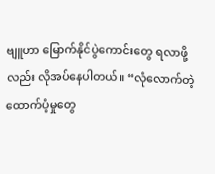ဗျူဟာ မြောက်နိုင်ပွဲကောင်းတွေ ရလာဖို့လည်း လိုအပ်နေပါတယ်။ “လုံလောက်တဲ့ ထောက်ပံ့မှုတွေ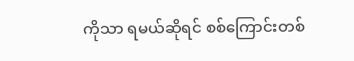ကိုသာ ရမယ်ဆိုရင် စစ်ကြောင်းတစ်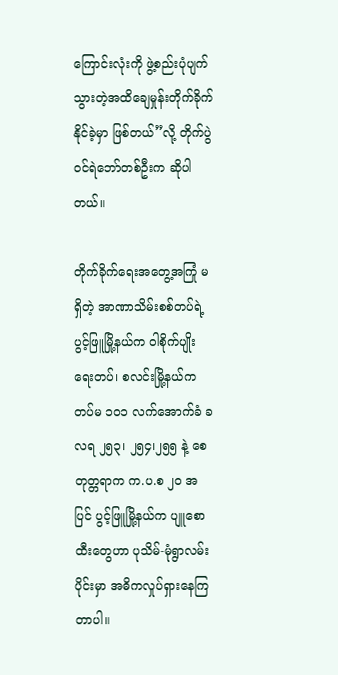ကြောင်းလုံးကို ဖွဲ့စည်းပုံပျက်သွားတဲ့အထိချေမှုန်းတိုက်ခိုက်နိုင်ခဲ့မှာ ဖြစ်တယ်”လို့ တိုက်ပွဲဝင်ရဲဘော်တစ်ဦးက ဆိုပါတယ်။

တိုက်ခိုက်ရေးအတွေ့အကြုံ မရှိတဲ့ အာဏာသိမ်းစစ်တပ်ရဲ့ ပွင့်ဖြူမြို့နယ်က ဝါစိုက်ပျိုးရေးတပ်၊ စလင်းမြို့နယ်က တပ်မ ၁ဝ၁ လက်အောက်ခံ ခလရ ၂၅၃၊ ၂၅၄၊၂၅၅ နဲ့ စေတုတ္တရာက က.ပ.စ ၂၀ အပြင် ပွင့်ဖြူမြို့နယ်က ပျူစောထီးတွေဟာ ပုသိမ်-မုံရွာလမ်းပိုင်းမှာ အဓိကလှုပ်ရှားနေကြတာပါ။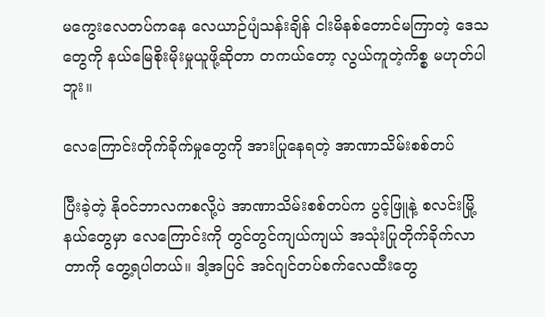မကွေးလေတပ်ကနေ လေယာဉ်ပျံသန်းချိန် ငါးမိနစ်တောင်မကြာတဲ့ ဒေသတွေကို နယ်မြေစိုးမိုးမှုယူဖို့ဆိုတာ တကယ်တော့ လွယ်ကူတဲ့ကိစ္စ မဟုတ်ပါဘူး။

လေကြောင်းတိုက်ခိုက်မှုတွေကို အားပြုနေရတဲ့ အာဏာသိမ်းစစ်တပ်

ပြီးခဲ့တဲ့ နိုဝင်ဘာလကစလို့ပဲ အာဏာသိမ်းစစ်တပ်က ပွင့်ဖြူနဲ့ စလင်းမြို့နယ်တွေမှာ လေကြောင်းကို တွင်တွင်ကျယ်ကျယ် အသုံးပြုတိုက်ခိုက်လာတာကို တွေ့ရပါတယ်။ ဒါ့အပြင် အင်ဂျင်တပ်စက်လေထီးတွေ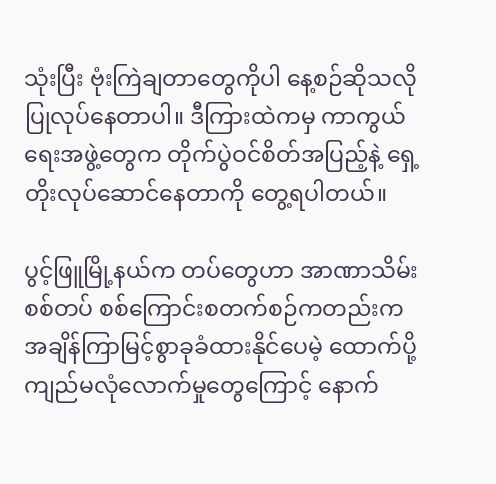သုံးပြီး ဗုံးကြဲချတာတွေကိုပါ နေ့စဉ်ဆိုသလို ပြုလုပ်နေတာပါ။ ဒီကြားထဲကမှ ကာကွယ်ရေးအဖွဲ့တွေက တိုက်ပွဲဝင်စိတ်အပြည့်နဲ့ ရှေ့တိုးလုပ်ဆောင်နေတာကို တွေ့ရပါတယ်။

ပွင့်ဖြူမြို့နယ်က တပ်တွေဟာ အာဏာသိမ်းစစ်တပ် စစ်ကြောင်းစတက်စဉ်ကတည်းက အချိန်ကြာမြင့်စွာခုခံထားနိုင်ပေမဲ့ ထောက်ပို့ကျည်မလုံလောက်မှုတွေကြောင့် နောက်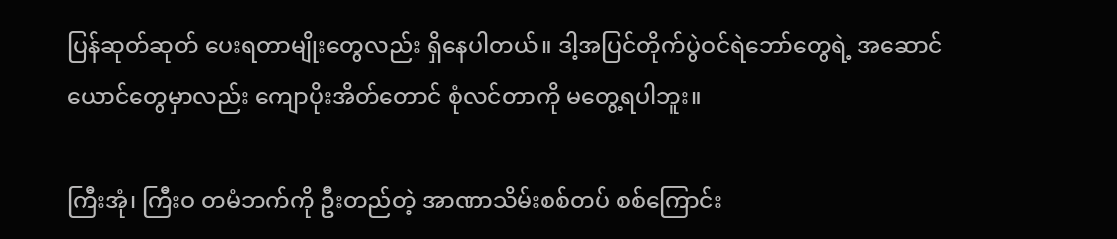ပြန်ဆုတ်ဆုတ် ပေးရတာမျိုးတွေလည်း ရှိနေပါတယ်။ ဒါ့အပြင်တိုက်ပွဲဝင်ရဲဘော်တွေရဲ့ အဆောင်ယောင်တွေမှာလည်း ကျောပိုးအိတ်တောင် စုံလင်တာကို မတွေ့ရပါဘူး။

ကြီးအုံ၊ ကြီးဝ တမံဘက်ကို ဦးတည်တဲ့ အာဏာသိမ်းစစ်တပ် စစ်ကြောင်း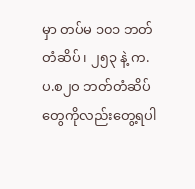မှာ တပ်မ ၁၀၁ ဘတ်တံဆိပ်၊ ၂၅၃ နဲ့ က.ပ.စ၂ဝ ဘတ်တံဆိပ်တွေကိုလည်းတွေ့ရပါ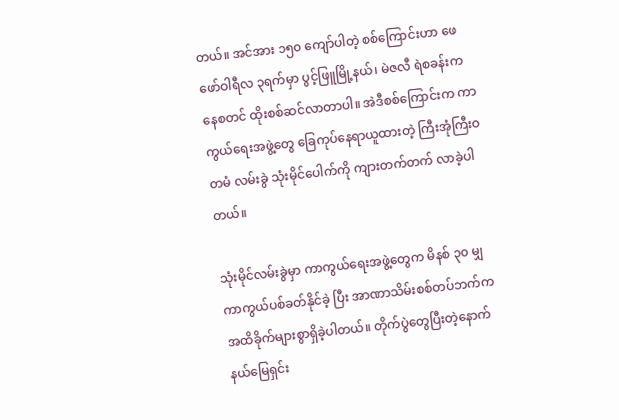တယ်။ အင်အား ၁၅၀ ကျော်ပါတဲ့ စစ်ကြောင်းဟာ ဖေဖော်ဝါရီလ ၃ရက်မှာ ပွင့်ဖြူမြို့နယ်၊ မဲဇလီ ရဲစခန်းကနေစတင် ထိုးစစ်ဆင်လာတာပါ။ အဲဒီစစ်ကြောင်းက ကာကွယ်ရေးအဖွဲ့တွေ ခြေကုပ်နေရာယူထားတဲ့ ကြီးအုံကြီးဝတမံ လမ်းခွဲ သုံးမိုင်ပေါက်ကို ကျားတက်တက် လာခဲ့ပါတယ်။

သုံးမိုင်လမ်းခွဲမှာ ကာကွယ်ရေးအဖွဲ့တွေက မိနစ် ၃၀ မျှ ကာကွယ်ပစ်ခတ်နိုင်ခဲ့ ပြီး အာဏာသိမ်းစစ်တပ်ဘက်က အထိခိုက်များစွာရှိခဲ့ပါတယ်။ တိုက်ပွဲတွေပြီးတဲ့နောက် နယ်မြေရှင်း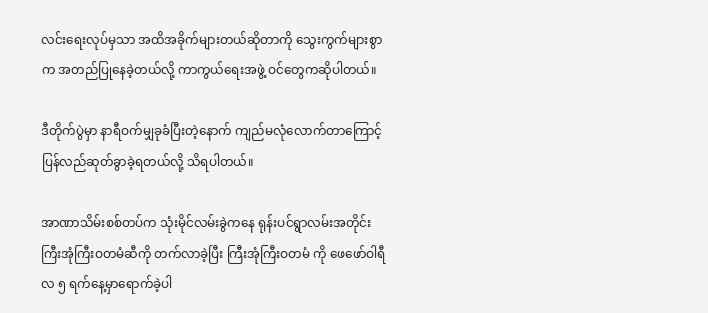လင်းရေးလုပ်မှသာ အထိအခိုက်များတယ်ဆိုတာကို သွေးကွက်များစွာက အတည်ပြုနေခဲ့တယ်လို့ ကာကွယ်ရေးအဖွဲ့ ဝင်တွေကဆိုပါတယ်။

ဒီတိုက်ပွဲမှာ နာရီဝက်မျှခုခံပြီးတဲ့နောက် ကျည်မလုံလောက်တာကြောင့် ပြန်လည်ဆုတ်ခွာခဲ့ရတယ်လို့ သိရပါတယ်။

အာဏာသိမ်းစစ်တပ်က သုံးမိုင်လမ်းခွဲကနေ ရုန်းပင်ရွာလမ်းအတိုင်း ကြီးအုံကြီးဝတမံဆီကို တက်လာခဲ့ပြီး ကြီးအုံကြီးဝတမံ ကို ဖေဖော်ဝါရီလ ၅ ရက်နေ့မှာရောက်ခဲ့ပါ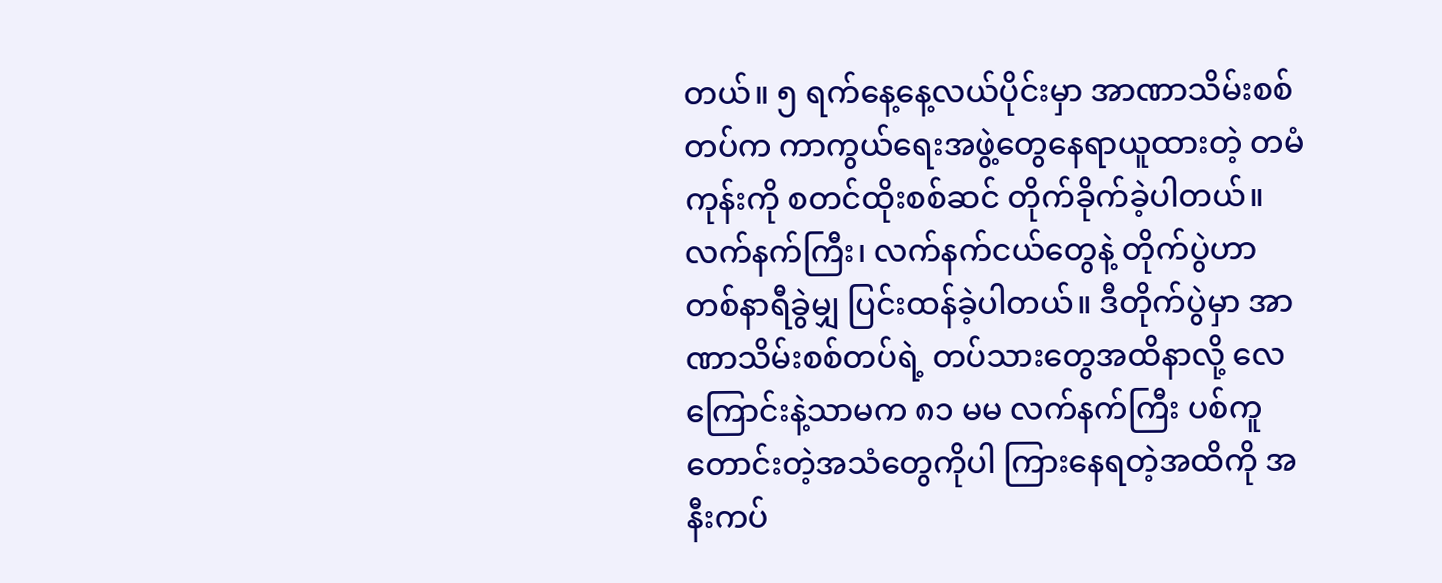တယ်။ ၅ ရက်နေ့နေ့လယ်ပိုင်းမှာ အာဏာသိမ်းစစ်တပ်က ကာကွယ်ရေးအဖွဲ့တွေနေရာယူထားတဲ့ တမံကုန်းကို စတင်ထိုးစစ်ဆင် တိုက်ခိုက်ခဲ့ပါတယ်။ လက်နက်ကြီး၊ လက်နက်ငယ်တွေနဲ့ တိုက်ပွဲဟာ တစ်နာရီခွဲမျှ ပြင်းထန်ခဲ့ပါတယ်။ ဒီတိုက်ပွဲမှာ အာဏာသိမ်းစစ်တပ်ရဲ့ တပ်သားတွေအထိနာလို့ လေကြောင်းနဲ့သာမက ၈၁ မမ လက်နက်ကြီး ပစ်ကူတောင်းတဲ့အသံတွေကိုပါ ကြားနေရတဲ့အထိကို အနီးကပ်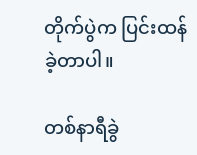တိုက်ပွဲက ပြင်းထန်ခဲ့တာပါ။

တစ်နာရီခွဲ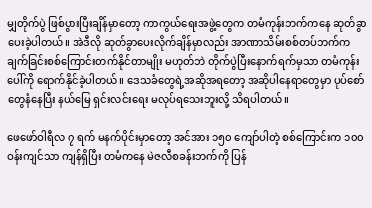မျှတိုက်ပွဲ ဖြစ်ပွားပြီးချိန်မှာတော့ ကာကွယ်ရေးအဖွဲ့တွေက တမံကုန်းဘက်ကနေ ဆုတ်ခွာပေးခဲ့ပါတယ်။ အဲဒီလို ဆုတ်ခွာပေးလိုက်ချိန်မှာလည်း အာဏာသိမ်းစစ်တပ်ဘက်က ချက်ခြင်းစစ်ကြောင်းတက်နိုင်တာမျိုး မဟုတ်ဘဲ တိုက်ပွဲပြီးနောက်ရက်မှသာ တမံကုန်းပေါ်ကို ရောက်နိုင်ခဲ့ပါတယ်။ ဒေသခံတွေရဲ့အဆိုအရတော့ အဆိုပါနေရာတွေမှာ ပုပ်စော်တွေနံနေပြီး နယ်မြေ ရှင်းလင်းရေး မလုပ်ရသေးဘူးလို့ သိရပါတယ်။

ဖေဖော်ဝါရီလ ၇ ရက် မနက်ပိုင်းမှာတော့ အင်အား ၁၅၀ ကျော်ပါတဲ့ စစ်ကြောင်းက ၁၀၀ ဝန်းကျင်သာ ကျန်ရှိပြီး တမံကနေ မဲဇလီစခန်းဘက်ကို ပြန်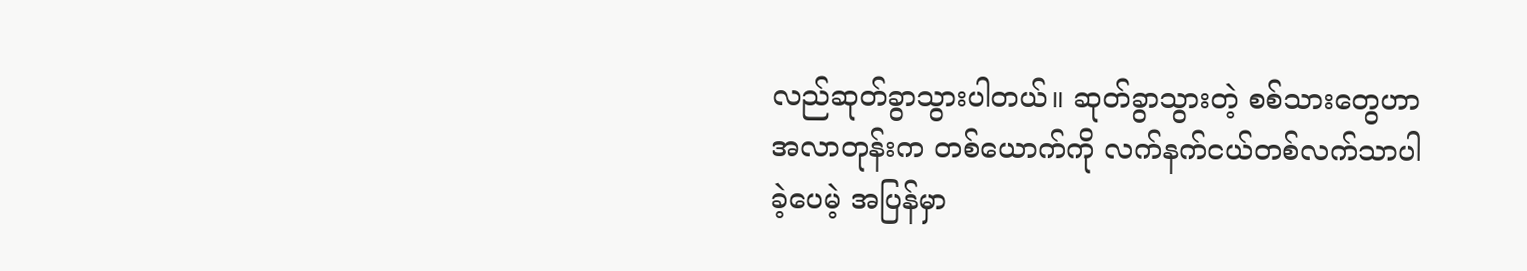လည်ဆုတ်ခွာသွားပါတယ်။ ဆုတ်ခွာသွားတဲ့ စစ်သားတွေဟာ အလာတုန်းက တစ်ယောက်ကို လက်နက်ငယ်တစ်လက်သာပါခဲ့ပေမဲ့ အပြန်မှာ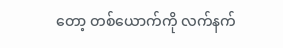တော့ တစ်ယောက်ကို လက်နက်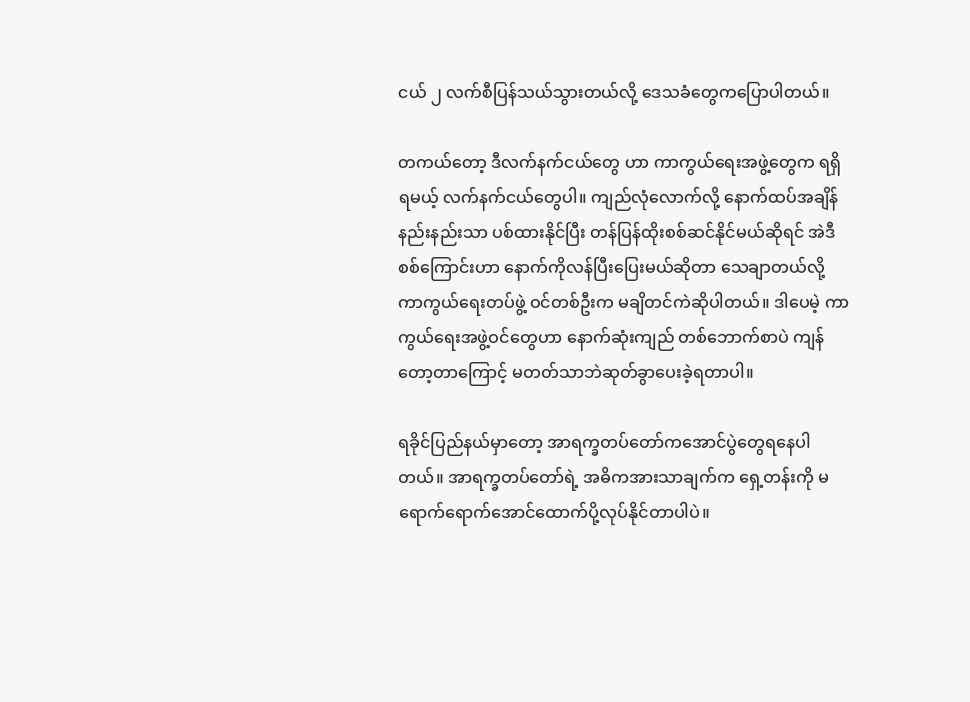ငယ် ၂ လက်စီပြန်သယ်သွားတယ်လို့ ဒေသခံတွေကပြောပါတယ်။

တကယ်တော့ ဒီလက်နက်ငယ်တွေ ဟာ ကာကွယ်ရေးအဖွဲ့တွေက ရရှိရမယ့် လက်နက်ငယ်တွေပါ။ ကျည်လုံလောက်လို့ နောက်ထပ်အချိန်နည်းနည်းသာ ပစ်ထားနိုင်ပြီး တန်ပြန်ထိုးစစ်ဆင်နိုင်မယ်ဆိုရင် အဲဒီစစ်ကြောင်းဟာ နောက်ကိုလန်ပြီးပြေးမယ်ဆိုတာ သေချာတယ်လို့ ကာကွယ်ရေးတပ်ဖွဲ့ ဝင်တစ်ဦးက မချိတင်ကဲဆိုပါတယ်။ ဒါပေမဲ့ ကာကွယ်ရေးအဖွဲ့ဝင်တွေဟာ နောက်ဆုံးကျည် တစ်ဘောက်စာပဲ ကျန်တော့တာကြောင့် မတတ်သာဘဲဆုတ်ခွာပေးခဲ့ရတာပါ။

ရခိုင်ပြည်နယ်မှာတော့ အာရက္ခတပ်တော်ကအောင်ပွဲတွေရနေပါတယ်။ အာရက္ခတပ်တော်ရဲ့ အဓိကအားသာချက်က ရှေ့တန်းကို မရောက်ရောက်အောင်ထောက်ပို့လုပ်နိုင်တာပါပဲ။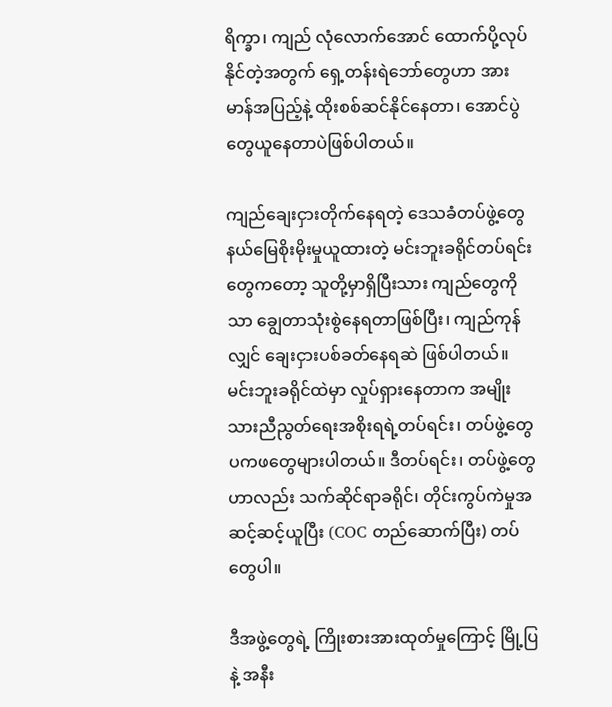ရိက္ခာ၊ ကျည် လုံလောက်အောင် ထောက်ပို့လုပ်နိုင်တဲ့အတွက် ရှေ့တန်းရဲဘော်တွေဟာ အားမာန်အပြည့်နဲ့ ထိုးစစ်ဆင်နိုင်နေတာ၊ အောင်ပွဲတွေယူနေတာပဲဖြစ်ပါတယ်။

ကျည်ချေးငှားတိုက်နေရတဲ့ ဒေသခံတပ်ဖွဲ့တွေနယ်မြေစိုးမိုးမှုယူထားတဲ့ မင်းဘူးခရိုင်တပ်ရင်းတွေကတော့ သူတို့မှာရှိပြီးသား ကျည်တွေကိုသာ ချွေတာသုံးစွဲနေရတာဖြစ်ပြီး၊ ကျည်ကုန်လျှင် ချေးငှားပစ်ခတ်နေရဆဲ ဖြစ်ပါတယ်။ မင်းဘူးခရိုင်ထဲမှာ လှုပ်ရှားနေတာက အမျိုးသားညီညွတ်ရေးအစိုးရရဲ့တပ်ရင်း၊ တပ်ဖွဲ့တွေ ပကဖတွေများပါတယ်။ ဒီတပ်ရင်း၊ တပ်ဖွဲ့တွေဟာလည်း သက်ဆိုင်ရာခရိုင်၊ တိုင်းကွပ်ကဲမှုအဆင့်ဆင့်ယူပြီး (COC တည်ဆောက်ပြီး) တပ်တွေပါ။

ဒီအဖွဲ့တွေရဲ့ ကြိုးစားအားထုတ်မှုကြောင့် မြို့ပြနဲ့ အနီး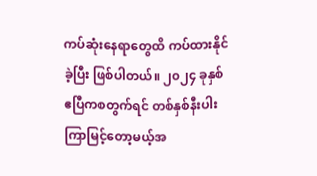ကပ်ဆုံးနေရာတွေထိ ကပ်ထားနိုင်ခဲ့ပြီး ဖြစ်ပါတယ်။ ၂၀၂၄ ခုနှစ် ဧပြီကစတွက်ရင် တစ်နှစ်နီးပါးကြာမြင့်တော့မယ့်အ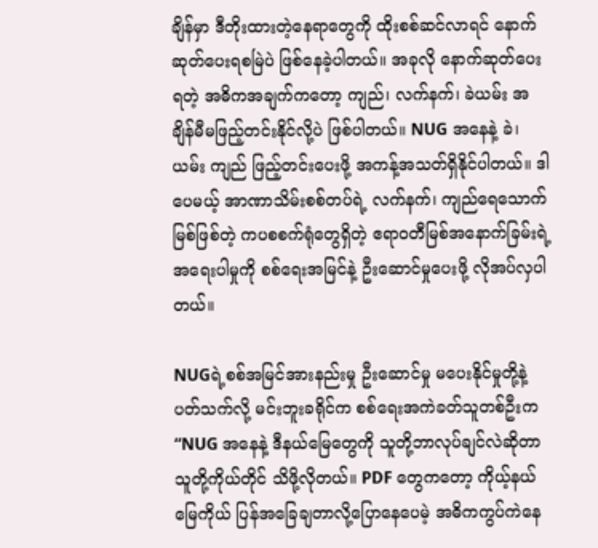ချိန်မှာ ဒီတိုးထားတဲ့နေရာတွေကို ထိုးစစ်ဆင်လာရင် နောက်ဆုတ်ပေးရစမြဲပဲ ဖြစ်နေခဲ့ပါတယ်။ အခုလို နောက်ဆုတ်ပေးရတဲ့ အဓိကအချက်ကတော့ ကျည်၊ လက်နက်၊ ခဲယမ်း အချိန်မီမဖြည့်တင်းနိုင်လို့ပဲ ဖြစ်ပါတယ်။ NUG အနေနဲ့ ခဲ၊ ယမ်း ကျည် ဖြည့်တင်းပေးဖို့ အကန့်အသတ်ရှိနိုင်ပါတယ်။ ဒါပေမယ့် အာဏာသိမ်းစစ်တပ်ရဲ့ လက်နက်၊ ကျည်ရေသောက်မြစ်ဖြစ်တဲ့ ကပစစက်ရုံတွေရှိတဲ့ ဧရာဝတီမြစ်အနောက်ခြမ်းရဲ့ အရေးပါမှုကို စစ်ရေးအမြင်နဲ့ ဦးဆောင်မှုပေးဖို့ လိုအပ်လှပါတယ်။

NUGရဲ့စစ်အမြင်အားနည်းမှု ဦးဆောင်မှု မပေးနိုင်မှုတို့နဲ့ပတ်သက်လို့ မင်းဘူးခရိုင်က စစ်ရေးအကဲခတ်သူတစ်ဦးက “NUG အနေနဲ့ ဒီနယ်မြေတွေကို သူတို့ဘာလုပ်ချင်လဲဆိုတာ သူတို့ကိုယ်တိုင် သိဖို့လိုတယ်။ PDF တွေကတော့ ကိုယ့်နယ်မြေကိုယ် ပြန်အခြေချတာလို့ပြောနေပေမဲ့ အဓိကကွပ်ကဲနေ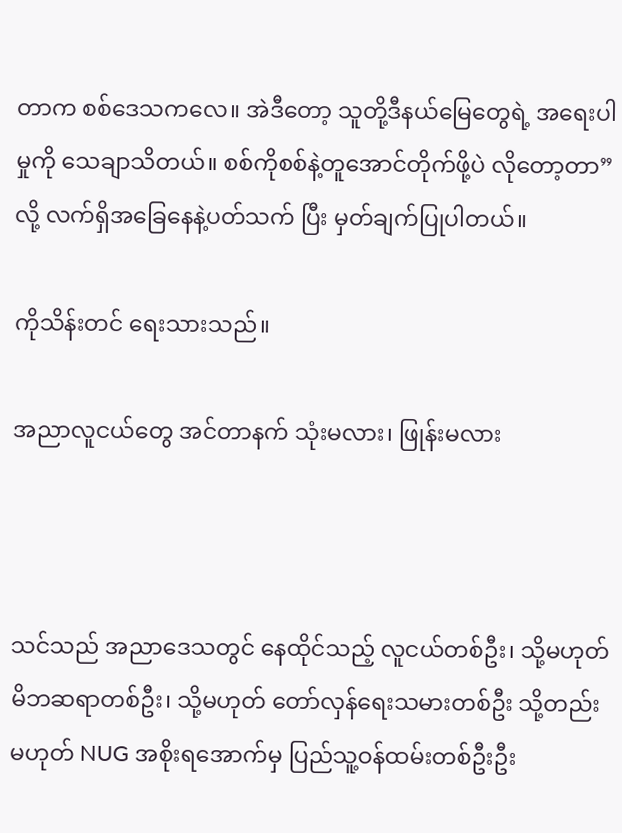တာက စစ်ဒေသကလေ။ အဲဒီတော့ သူတို့ဒီနယ်မြေတွေရဲ့ အရေးပါမှုကို သေချာသိတယ်။ စစ်ကိုစစ်နဲ့တူအောင်တိုက်ဖို့ပဲ လိုတော့တာ” လို့ လက်ရှိအခြေနေနဲ့ပတ်သက် ပြီး မှတ်ချက်ပြုပါတယ်။

ကိုသိန်းတင် ရေးသားသည်။

အညာလူငယ်တွေ အင်တာနက် သုံးမလား၊ ဖြုန်းမလား



သင်သည် အညာဒေသတွင် နေထိုင်သည့် လူငယ်တစ်ဦး၊ သို့မဟုတ် မိဘဆရာတစ်ဦး၊ သို့မဟုတ် တော်လှန်ရေးသမားတစ်ဦး သို့တည်းမဟုတ် NUG အစိုးရအောက်မှ ပြည်သူ့ဝန်ထမ်းတစ်ဦးဦး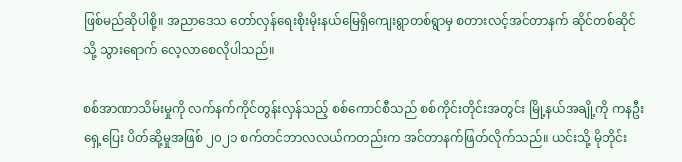ဖြစ်မည်ဆိုပါစို့။ အညာဒေသ တော်လှန်ရေးစိုးမိုးနယ်မြေရှိကျေးရွာတစ်ရွာမှ စတားလင့်အင်တာနက် ဆိုင်တစ်ဆိုင်သို့ သွားရောက် လေ့လာစေလိုပါသည်။

စစ်အာဏာသိမ်းမှုကို လက်နက်ကိုင်တွန်းလှန်သည့် စစ်ကောင်စီသည် စစ်ကိုင်းတိုင်းအတွင်း မြို့နယ်အချို့ကို ကနဦးရှေ့ပြေး ပိတ်ဆို့မှုအဖြစ် ၂၀၂၁ စက်တင်ဘာလလယ်ကတည်းက အင်တာနက်ဖြတ်လိုက်သည်။ ယင်းသို့ မိုဘိုင်း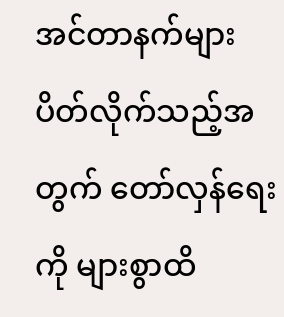အင်တာနက်များ ပိတ်လိုက်သည့်အတွက် တော်လှန်ရေးကို များစွာထိ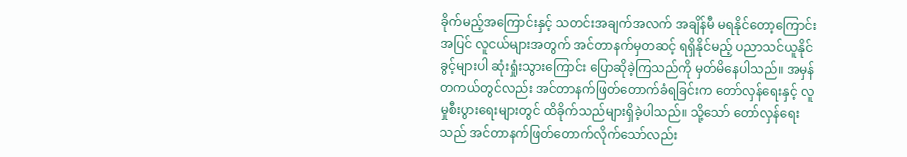ခိုက်မည့်အကြောင်းနှင့် သတင်းအချက်အလက် အချိန်မီ မရနိုင်တော့ကြောင်းအပြင် လူငယ်များအတွက် အင်တာနက်မှတဆင့် ရရှိနိုင်မည့် ပညာသင်ယူနိုင်ခွင့်များပါ ဆုံးရှုံးသွားကြောင်း ပြောဆိုခဲ့ကြသည်ကို မှတ်မိနေပါသည်။ အမှန်တကယ်တွင်လည်း အင်တာနက်ဖြတ်တောက်ခံရခြင်းက တော်လှန်ရေးနှင့် လူမှုစီးပွားရေးများတွင် ထိခိုက်သည်များရှိခဲ့ပါသည်။ သို့သော် တော်လှန်ရေးသည် အင်တာနက်ဖြတ်တောက်လိုက်သော်လည်း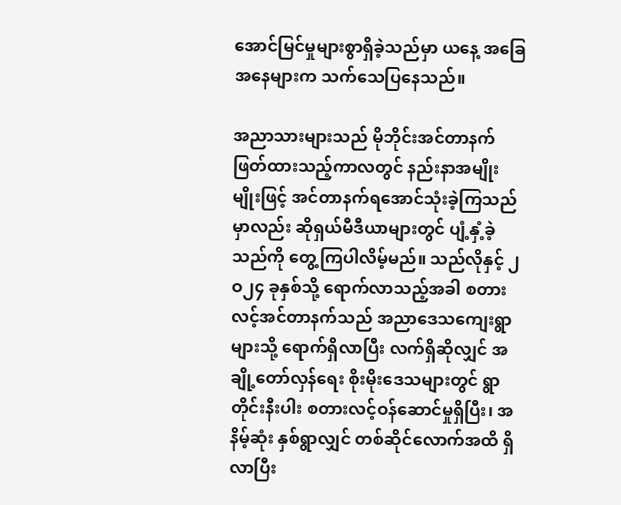အောင်မြင်မှုများစွာရှိခဲ့သည်မှာ ယနေ့ အခြေအနေများက သက်သေပြနေသည်။

အညာသားများသည် မိုဘိုင်းအင်တာနက်ဖြတ်ထားသည့်ကာလတွင် နည်းနာအမျိုးမျိုးဖြင့် အင်တာနက်ရအောင်သုံးခဲ့ကြသည်မှာလည်း ဆိုရှယ်မီဒီယာများတွင် ပျံ့နှံ့ခဲ့သည်ကို တွေ့ကြပါလိမ့်မည်။ သည်လိုနှင့် ၂ဝ၂၄ ခုနှစ်သို့ ရောက်လာသည့်အခါ စတားလင့်အင်တာနက်သည် အညာဒေသကျေးရွာများသို့ ရောက်ရှိလာပြီး လက်ရှိဆိုလျှင် အချို့တော်လှန်ရေး စိုးမိုးဒေသများတွင် ရွာတိုင်းနီးပါး စတားလင့်ဝန်ဆောင်မှုရှိပြီး၊ အနိမ့်ဆုံး နှစ်ရွာလျှင် တစ်ဆိုင်လောက်အထိ ရှိလာပြီး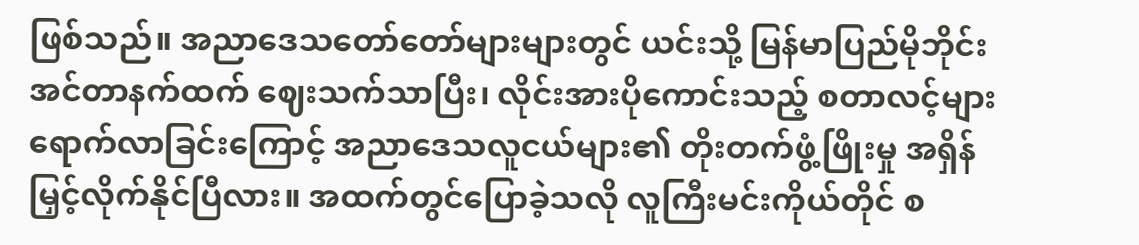ဖြစ်သည်။ အညာဒေသတော်တော်များများတွင် ယင်းသို့ မြန်မာပြည်မိုဘိုင်းအင်တာနက်ထက် ဈေးသက်သာပြီး၊ လိုင်းအားပိုကောင်းသည့် စတာလင့်များရောက်လာခြင်းကြောင့် အညာဒေသလူငယ်များ၏ တိုးတက်ဖွံ့ဖြိုးမှု အရှိန်မြှင့်လိုက်နိုင်ပြီလား။ အထက်တွင်ပြောခဲ့သလို လူကြီးမင်းကိုယ်တိုင် စ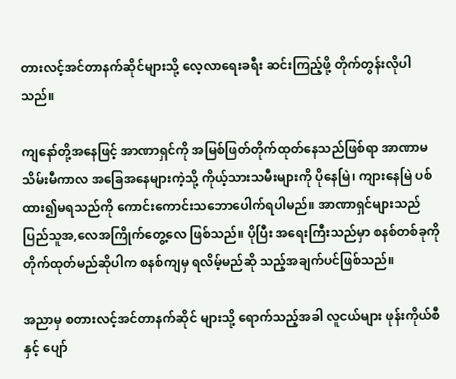တားလင့်အင်တာနက်ဆိုင်များသို့ လေ့လာရေးခရီး ဆင်းကြည့်ဖို့ တိုက်တွန်းလိုပါသည်။

ကျနော်တို့အနေဖြင့် အာဏာရှင်ကို အမြစ်ဖြတ်တိုက်ထုတ်နေသည်ဖြစ်ရာ အာဏာမသိမ်းမီကာလ အခြေအနေများကဲ့သို့ ကိုယ့်သားသမီးများကို ပိုနေမြဲ၊ ကျားနေမြဲ ပစ်ထား၍မရသည်ကို ကောင်းကောင်းသဘောပေါက်ရပါမည်။ အာဏာရှင်များသည် ပြည်သူအ,လေအကြိုက်တွေ့လေ ဖြစ်သည်။ ပိုပြီး အရေးကြီးသည်မှာ စနစ်တစ်ခုကို တိုက်ထုတ်မည်ဆိုပါက စနစ်ကျမှ ရလိမ့်မည်ဆို သည့်အချက်ပင်ဖြစ်သည်။

အညာမှ စတားလင့်အင်တာနက်ဆိုင် များသို့ ရောက်သည့်အခါ လူငယ်များ ဖုန်းကိုယ်စီနှင့် ပျော်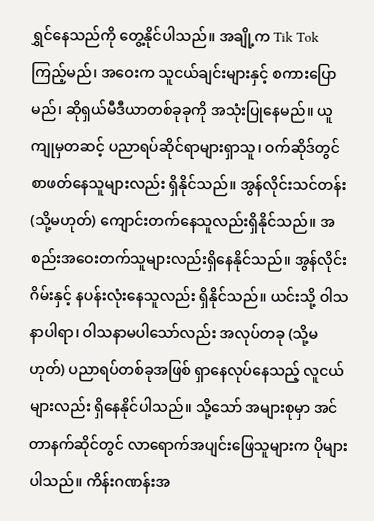ရွှင်နေသည်ကို တွေ့နိုင်ပါသည်။ အချို့က Tik Tok ကြည့်မည်၊ အဝေးက သူငယ်ချင်းများနှင့် စကားပြောမည်၊ ဆိုရှယ်မီဒီယာတစ်ခုခုကို အသုံးပြုနေမည်။ ယူကျုမှတဆင့် ပညာရပ်ဆိုင်ရာများရှာသူ၊ ဝက်ဆိုဒ်တွင် စာဖတ်နေသူများလည်း ရှိနိုင်သည်။ အွန်လိုင်းသင်တန်း (သို့မဟုတ်) ကျောင်းတက်နေသူလည်းရှိနိုင်သည်။ အစည်းအဝေးတက်သူများလည်းရှိနေနိုင်သည်။ အွန်လိုင်းဂိမ်းနှင့် နပန်းလုံးနေသူလည်း ရှိနိုင်သည်။ ယင်းသို့ ဝါသနာပါရာ၊ ဝါသနာမပါသော်လည်း အလုပ်တခု (သို့မဟုတ်) ပညာရပ်တစ်ခုအဖြစ် ရှာနေလုပ်နေသည့် လူငယ်များလည်း ရှိနေနိုင်ပါသည်။ သို့သော် အများစုမှာ အင်တာနက်ဆိုင်တွင် လာရောက်အပျင်းဖြေသူများက ပိုများပါသည်။ ကိန်းဂဏန်းအ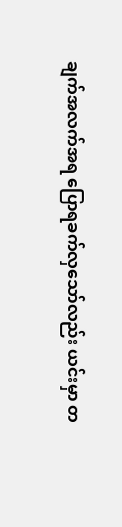ချက်အလက်အရ ပြောရခက်လှသော်လည်း ယင်းမှာ တ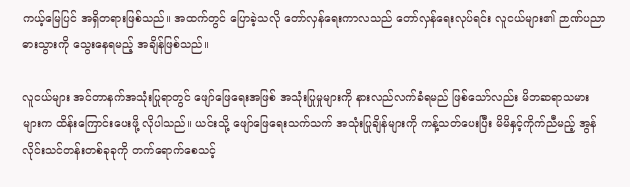ကယ့်မြေပြင် အရှိတရားဖြစ်သည်။ အထက်တွင် ပြောခဲ့သလို တော်လှန်ရေးကာလသည် တော်လှန်ရေးလုပ်ရင်း လူငယ်များ၏ ဉာဏ်ပညာဓားသွားကို သွေးနေရမည့် အချိန်ဖြစ်သည်။

လူငယ်များ အင်တာနက်အသုံးပြုရာတွင် ဖျော်ဖြေရေးအဖြစ် အသုံးပြုမှုများကို နားလည်လက်ခံရမည် ဖြစ်သော်လည်း မိဘဆရာသမားများက ထိန်းကြောင်းပေးဖို့ လိုပါသည်။ ယင်းသို့ ဖျော်ဖြေရေးသက်သက် အသုံးပြုချိန်များကို ကန့်သတ်ပေးပြီး မိမိနှင့်ကိုက်ညီမည့် အွန်လိုင်းသင်တန်းတစ်ခုခုကို တက်ရောက်စေသင့်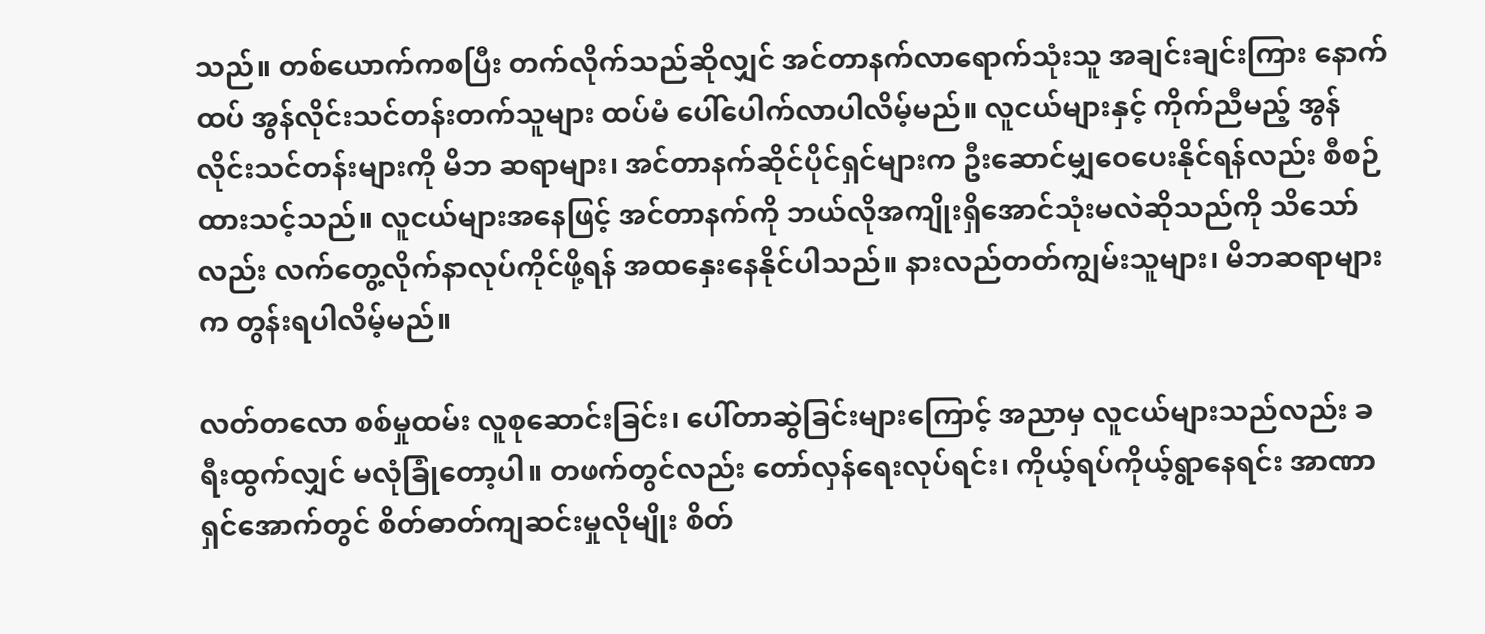သည်။ တစ်ယောက်ကစပြီး တက်လိုက်သည်ဆိုလျှင် အင်တာနက်လာရောက်သုံးသူ အချင်းချင်းကြား နောက်ထပ် အွန်လိုင်းသင်တန်းတက်သူများ ထပ်မံ ပေါ်ပေါက်လာပါလိမ့်မည်။ လူငယ်များနှင့် ကိုက်ညီမည့် အွန်လိုင်းသင်တန်းများကို မိဘ ဆရာများ၊ အင်တာနက်ဆိုင်ပိုင်ရှင်များက ဦးဆောင်မျှဝေပေးနိုင်ရန်လည်း စီစဉ်ထားသင့်သည်။ လူငယ်များအနေဖြင့် အင်တာနက်ကို ဘယ်လိုအကျိုးရှိအောင်သုံးမလဲဆိုသည်ကို သိသော်လည်း လက်တွေ့လိုက်နာလုပ်ကိုင်ဖို့ရန် အထနှေးနေနိုင်ပါသည်။ နားလည်တတ်ကျွမ်းသူများ၊ မိဘဆရာများ က တွန်းရပါလိမ့်မည်။

လတ်တလော စစ်မှုထမ်း လူစုဆောင်းခြင်း၊ ပေါ်တာဆွဲခြင်းများကြောင့် အညာမှ လူငယ်များသည်လည်း ခရီးထွက်လျှင် မလုံခြုံတော့ပါ။ တဖက်တွင်လည်း တော်လှန်ရေးလုပ်ရင်း၊ ကိုယ့်ရပ်ကိုယ့်ရွာနေရင်း အာဏာရှင်အောက်တွင် စိတ်ဓာတ်ကျဆင်းမှုလိုမျိုး စိတ်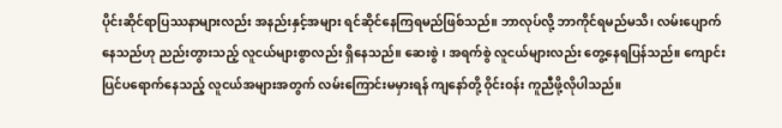ပိုင်းဆိုင်ရာပြဿနာများလည်း အနည်းနှင့်အများ ရင်ဆိုင်နေကြရမည်ဖြစ်သည်။ ဘာလုပ်လို့ ဘာကိုင်ရမည်မသိ၊ လမ်းပျောက်နေသည်ဟု ညည်းတွားသည့် လူငယ်များစွာလည်း ရှိနေသည်။ ဆေးစွဲ ၊ အရက်စွဲ လူငယ်များလည်း တွေ့နေရပြန်သည်။ ကျောင်းပြင်ပရောက်နေသည့် လူငယ်အများအတွက် လမ်းကြောင်းမမှားရန် ကျနော်တို့ ဝိုင်းဝန်း ကူညီဖို့လိုပါသည်။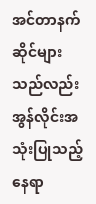အင်တာနက်ဆိုင်များသည်လည်း အွန်လိုင်းအသုံးပြုသည့် နေရာ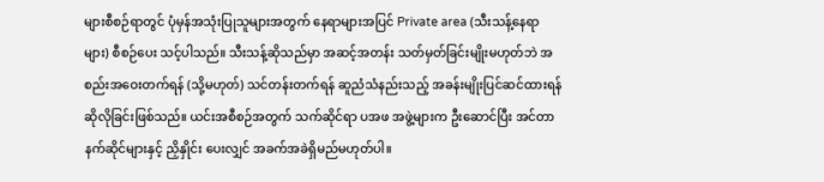များစီစဉ်ရာတွင် ပုံမှန်အသုံးပြုသူများအတွက် နေရာများအပြင် Private area (သီးသန့်နေရာများ) စီစဉ်ပေး သင့်ပါသည်။ သီးသန့်ဆိုသည်မှာ အဆင့်အတန်း သတ်မှတ်ခြင်းမျိုးမဟုတ်ဘဲ အစည်းအဝေးတက်ရန် (သို့မဟုတ်) သင်တန်းတက်ရန် ဆူညံသံနည်းသည့် အခန်းမျိုးပြင်ဆင်ထားရန် ဆိုလိုခြင်းဖြစ်သည်။ ယင်းအစီစဉ်အတွက် သက်ဆိုင်ရာ ပအဖ အဖွဲ့များက ဦးဆောင်ပြီး အင်တာနက်ဆိုင်များနှင့် ညှိနှိုင်း ပေးလျှင် အခက်အခဲရှိမည်မဟုတ်ပါ။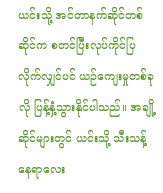ယင်းသို့ အင်တာနက်ဆိုင်တစ်ဆိုင်က စတင်ပြီးလုပ်ကိုင်ပြလိုက်လျှင်ပင် ယဉ်ကျေးမှုတစ်ခုလို ပြန့်နှံ့သွားနိုင်ပါသည်။ အချို့ဆိုင်များတွင် ယင်းသို့ သီးသန့်နေရာလေး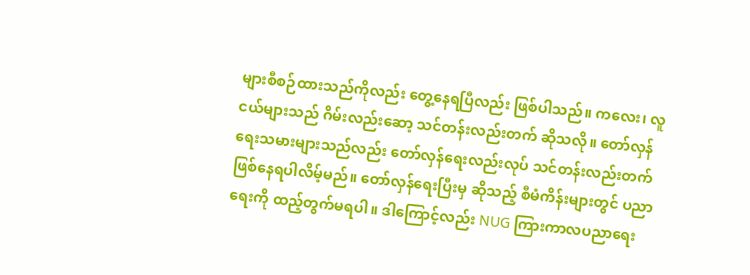များစီစဉ်ထားသည်ကိုလည်း တွေ့နေရပြီလည်း ဖြစ်ပါသည်။ ကလေး၊ လူငယ်များသည် ဂိမ်းလည်းဆော့ သင်တန်းလည်းတက် ဆိုသလို။ တော်လှန်ရေးသမားများသည်လည်း တော်လှန်ရေးလည်းလုပ် သင်တန်းလည်းတက် ဖြစ်နေရပါလိမ့်မည်။ တော်လှန်ရေးပြီးမှ ဆိုသည့် စီမံကိန်းများတွင် ပညာရေးကို ထည့်တွက်မရပါ။ ဒါကြောင့်လည်း NUG ကြားကာလပညာရေး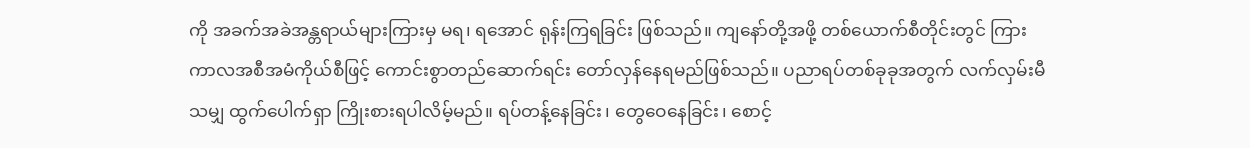ကို အခက်အခဲအန္တရာယ်များကြားမှ မရ၊ ရအောင် ရုန်းကြရခြင်း ဖြစ်သည်။ ကျနော်တို့အဖို့ တစ်ယောက်စီတိုင်းတွင် ကြားကာလအစီအမံကိုယ်စီဖြင့် ကောင်းစွာတည်ဆောက်ရင်း တော်လှန်နေရမည်ဖြစ်သည်။ ပညာရပ်တစ်ခုခုအတွက် လက်လှမ်းမီသမျှ ထွက်ပေါက်ရှာ ကြိုးစားရပါလိမ့်မည်။ ရပ်တန့်နေခြင်း၊ တွေဝေနေခြင်း၊ စောင့်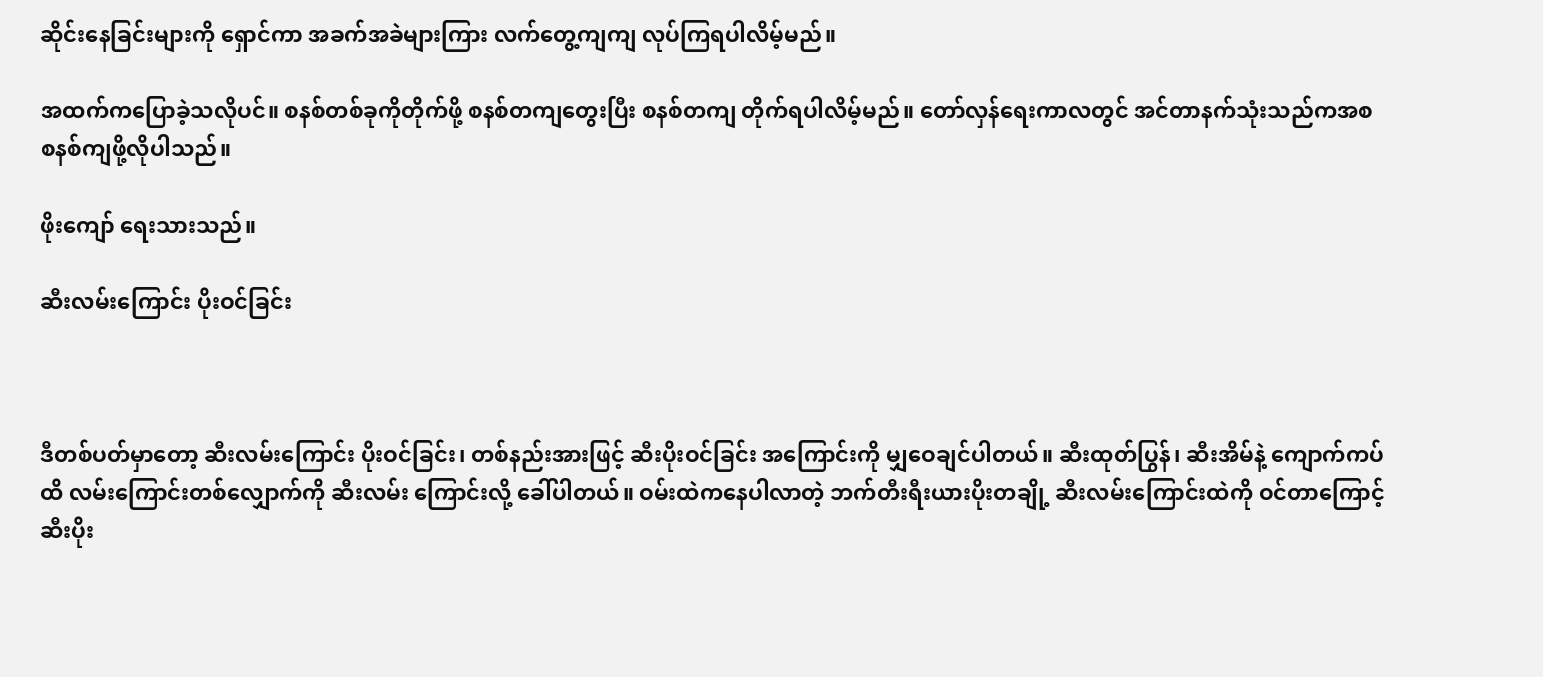ဆိုင်းနေခြင်းများကို ရှောင်ကာ အခက်အခဲများကြား လက်တွေ့ကျကျ လုပ်ကြရပါလိမ့်မည်။

အထက်ကပြောခဲ့သလိုပင်။ စနစ်တစ်ခုကိုတိုက်ဖို့ စနစ်တကျတွေးပြီး စနစ်တကျ တိုက်ရပါလိမ့်မည်။ တော်လှန်ရေးကာလတွင် အင်တာနက်သုံးသည်ကအစ စနစ်ကျဖို့လိုပါသည်။

ဖိုးကျော် ရေးသားသည်။

ဆီးလမ်းကြောင်း ပိုးဝင်ခြင်း



ဒီတစ်ပတ်မှာတော့ ဆီးလမ်းကြောင်း ပိုးဝင်ခြင်း၊ တစ်နည်းအားဖြင့် ဆီးပိုးဝင်ခြင်း အကြောင်းကို မျှဝေချင်ပါတယ်။ ဆီးထုတ်ပြွန်၊ ဆီးအိမ်နဲ့ ကျောက်ကပ်ထိ လမ်းကြောင်းတစ်လျှောက်ကို ဆီးလမ်း ကြောင်းလို့ ခေါ်ပါတယ်။ ဝမ်းထဲကနေပါလာတဲ့ ဘက်တီးရီးယားပိုးတချို့ ဆီးလမ်းကြောင်းထဲကို ဝင်တာကြောင့် ဆီးပိုး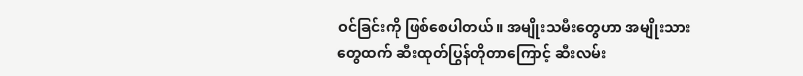ဝင်ခြင်းကို ဖြစ်စေပါတယ်။ အမျိုးသမီးတွေဟာ အမျိုးသားတွေထက် ဆီးထုတ်ပြွန်တိုတာကြောင့် ဆီးလမ်း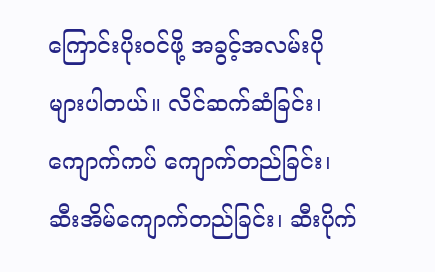ကြောင်းပိုးဝင်ဖို့ အခွင့်အလမ်းပိုများပါတယ်။ လိင်ဆက်ဆံခြင်း၊ ကျောက်ကပ် ကျောက်တည်ခြင်း၊ ဆီးအိမ်ကျောက်တည်ခြင်း၊ ဆီးပိုက်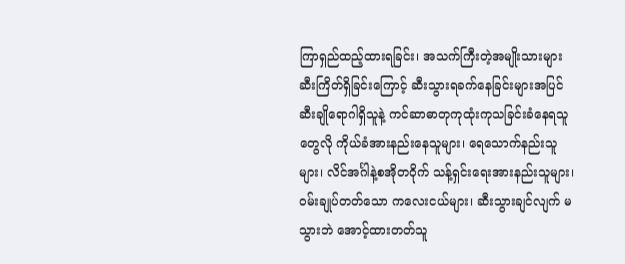ကြာရှည်ထည့်ထားရခြင်း၊ အသက်ကြီးတဲ့အမျိုးသားများ ဆီးကြိတ်ရှိခြင်းကြောင့် ဆီးသွားရခက်နေခြင်းများအပြင် ဆီးချိုရောဂါရှိသူနဲ့ ကင်ဆာဓာတုကုထုံးကုသခြင်းခံနေရသူတွေလို ကိုယ်ခံအားနည်းနေသူများ၊ ရေသောက်နည်းသူများ၊ လိင်အင်္ဂါနဲ့စအိုတဝိုက် သန့်ရှင်းရေးအားနည်းသူများ၊ ဝမ်းချုပ်တတ်သော ကလေးငယ်များ၊ ဆီးသွားချင်လျက် မသွားဘဲ အောင့်ထားတတ်သူ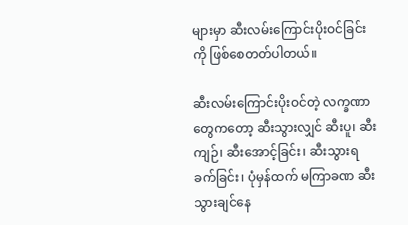များမှာ ဆီးလမ်းကြောင်းပိုးဝင်ခြင်းကို ဖြစ်စေတတ်ပါတယ်။

ဆီးလမ်းကြောင်းပိုးဝင်တဲ့ လက္ခဏာတွေကတော့ ဆီးသွားလျှင် ဆီးပူ၊ ဆီးကျဉ်၊ ဆီးအောင့်ခြင်း၊ ဆီးသွားရခက်ခြင်း၊ ပုံမှန်ထက် မကြာခဏ ဆီးသွားချင်နေ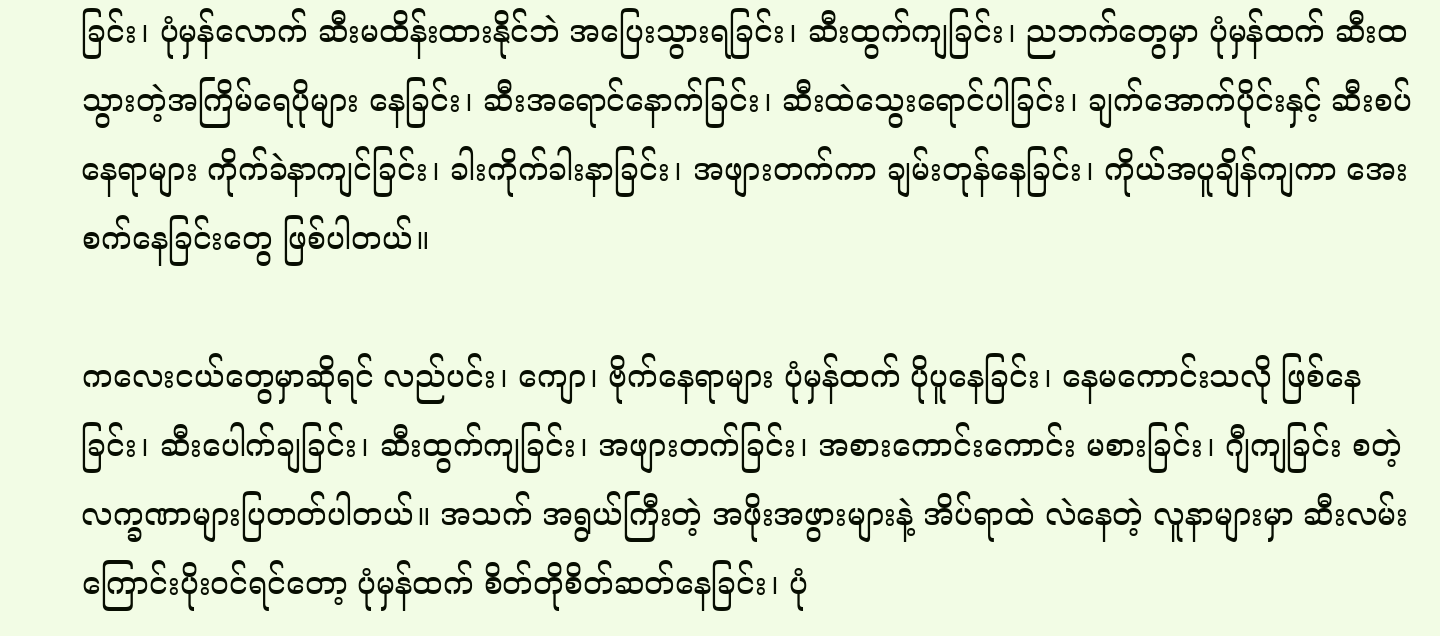ခြင်း၊ ပုံမှန်လောက် ဆီးမထိန်းထားနိုင်ဘဲ အပြေးသွားရခြင်း၊ ဆီးထွက်ကျခြင်း၊ ညဘက်တွေမှာ ပုံမှန်ထက် ဆီးထသွားတဲ့အကြိမ်ရေပိုများ နေခြင်း၊ ဆီးအရောင်နောက်ခြင်း၊ ဆီးထဲသွေးရောင်ပါခြင်း၊ ချက်အောက်ပိုင်းနှင့် ဆီးစပ်နေရာများ ကိုက်ခဲနာကျင်ခြင်း၊ ခါးကိုက်ခါးနာခြင်း၊ အဖျားတက်ကာ ချမ်းတုန်နေခြင်း၊ ကိုယ်အပူချိန်ကျကာ အေးစက်နေခြင်းတွေ ဖြစ်ပါတယ်။

ကလေးငယ်တွေမှာဆိုရင် လည်ပင်း၊ ကျော၊ ဗိုက်နေရာများ ပုံမှန်ထက် ပိုပူနေခြင်း၊ နေမကောင်းသလို ဖြစ်နေခြင်း၊ ဆီးပေါက်ချခြင်း၊ ဆီးထွက်ကျခြင်း၊ အဖျားတက်ခြင်း၊ အစားကောင်းကောင်း မစားခြင်း၊ ဂျီကျခြင်း စတဲ့ လက္ခဏာများပြတတ်ပါတယ်။ အသက် အရွယ်ကြီးတဲ့ အဖိုးအဖွားများနဲ့ အိပ်ရာထဲ လဲနေတဲ့ လူနာများမှာ ဆီးလမ်းကြောင်းပိုးဝင်ရင်တော့ ပုံမှန်ထက် စိတ်တိုစိတ်ဆတ်နေခြင်း၊ ပုံ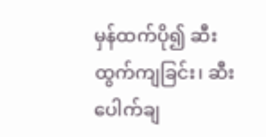မှန်ထက်ပို၍ ဆီးထွက်ကျခြင်း၊ ဆီးပေါက်ချ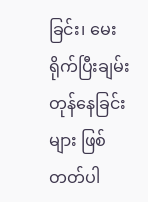ခြင်း၊ မေးရိုက်ပြီးချမ်းတုန်နေခြင်းများ ဖြစ်တတ်ပါ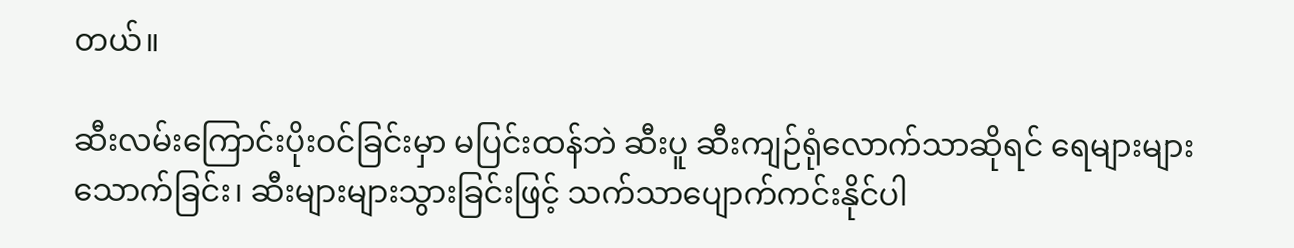တယ်။

ဆီးလမ်းကြောင်းပိုးဝင်ခြင်းမှာ မပြင်းထန်ဘဲ ဆီးပူ ဆီးကျဉ်ရုံလောက်သာဆိုရင် ရေများများသောက်ခြင်း၊ ဆီးများများသွားခြင်းဖြင့် သက်သာပျောက်ကင်းနိုင်ပါ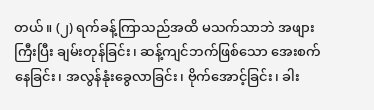တယ်။ (၂) ရက်ခန့်ကြာသည်အထိ မသက်သာဘဲ အဖျားကြီးပြီး ချမ်းတုန်ခြင်း၊ ဆန့်ကျင်ဘက်ဖြစ်သော အေးစက်နေခြင်း၊ အလွန်နုံးခွေလာခြင်း၊ ဗိုက်အောင့်ခြင်း၊ ခါး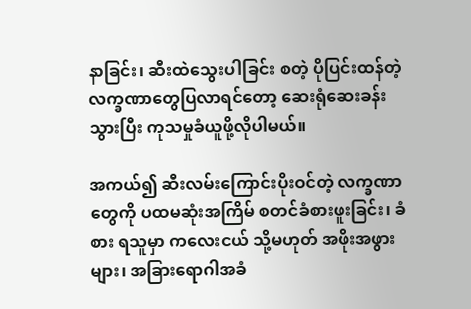နာခြင်း၊ ဆီးထဲသွေးပါခြင်း စတဲ့ ပိုပြင်းထန်တဲ့ လက္ခဏာတွေပြလာရင်တော့ ဆေးရုံဆေးခန်းသွားပြီး ကုသမှုခံယူဖို့လိုပါမယ်။

အကယ်၍ ဆီးလမ်းကြောင်းပိုးဝင်တဲ့ လက္ခဏာတွေကို ပထမဆုံးအကြိမ် စတင်ခံစားဖူးခြင်း၊ ခံစား ရသူမှာ ကလေးငယ် သို့မဟုတ် အဖိုးအဖွားများ၊ အခြားရောဂါအခံ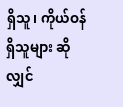ရှိသူ၊ ကိုယ်ဝန်ရှိသူများ ဆိုလျှင်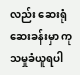လည်း ဆေးရုံဆေးခန်းမှာ ကုသမှုခံယူရပါ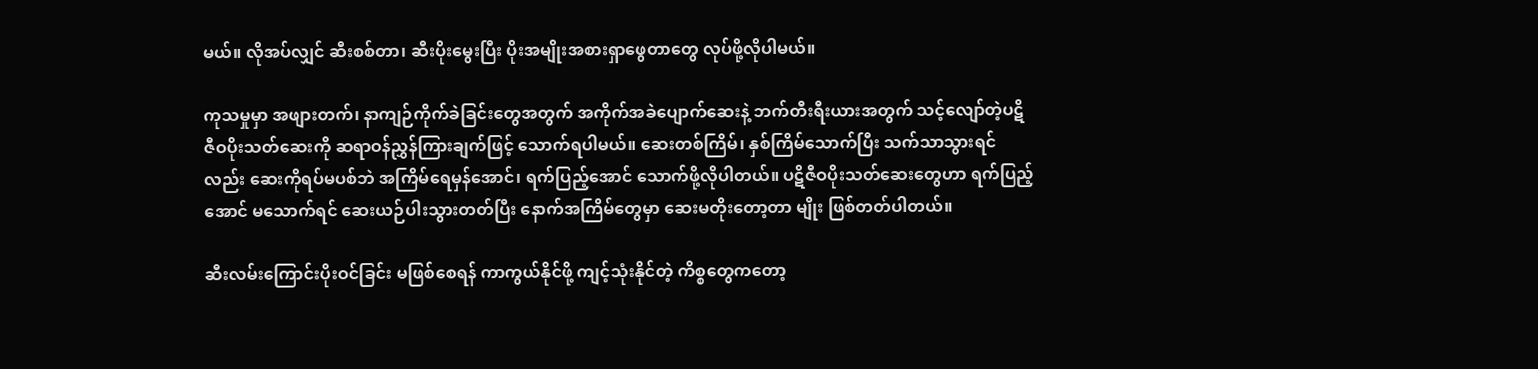မယ်။ လိုအပ်လျှင် ဆီးစစ်တာ၊ ဆီးပိုးမွေးပြီး ပိုးအမျိုးအစားရှာဖွေတာတွေ လုပ်ဖို့လိုပါမယ်။

ကုသမှုမှာ အဖျားတက်၊ နာကျဉ်ကိုက်ခဲခြင်းတွေအတွက် အကိုက်အခဲပျောက်ဆေးနဲ့ ဘက်တီးရီးယားအတွက် သင့်လျော်တဲ့ပဋိဇီဝပိုးသတ်ဆေးကို ဆရာဝန်ညွှန်ကြားချက်ဖြင့် သောက်ရပါမယ်။ ဆေးတစ်ကြိမ်၊ နှစ်ကြိမ်သောက်ပြီး သက်သာသွားရင်လည်း ဆေးကိုရပ်မပစ်ဘဲ အကြိမ်ရေမှန်အောင်၊ ရက်ပြည့်အောင် သောက်ဖို့လိုပါတယ်။ ပဋိဇီဝပိုးသတ်ဆေးတွေဟာ ရက်ပြည့်အောင် မသောက်ရင် ဆေးယဉ်ပါးသွားတတ်ပြီး နောက်အကြိမ်တွေမှာ ဆေးမတိုးတော့တာ မျိုး ဖြစ်တတ်ပါတယ်။

ဆီးလမ်းကြောင်းပိုးဝင်ခြင်း မဖြစ်စေရန် ကာကွယ်နိုင်ဖို့ ကျင့်သုံးနိုင်တဲ့ ကိစ္စတွေကတော့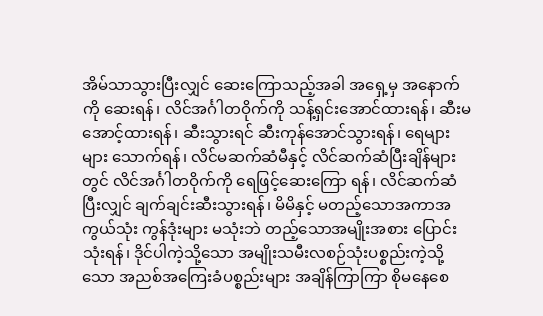အိမ်သာသွားပြီးလျှင် ဆေးကြောသည့်အခါ အရှေ့မှ အနောက်ကို ဆေးရန်၊ လိင်အင်္ဂါတဝိုက်ကို သန့်ရှင်းအောင်ထားရန်၊ ဆီးမအောင့်ထားရန်၊ ဆီးသွားရင် ဆီးကုန်အောင်သွားရန်၊ ရေများများ သောက်ရန်၊ လိင်မဆက်ဆံမီနှင့် လိင်ဆက်ဆံပြီးချိန်များတွင် လိင်အင်္ဂါတဝိုက်ကို ရေဖြင့်ဆေးကြော ရန်၊ လိင်ဆက်ဆံပြီးလျှင် ချက်ချင်းဆီးသွားရန်၊ မိမိနှင့် မတည့်သောအကာအကွယ်သုံး ကွန်ဒုံးများ မသုံးဘဲ တည့်သောအမျိုးအစား ပြောင်းသုံးရန်၊ ဒိုင်ပါကဲ့သို့သော အမျိုးသမီးလစဉ်သုံးပစ္စည်းကဲ့သို့သော အညစ်အကြေးခံပစ္စည်းများ အချိန်ကြာကြာ စိုမနေစေ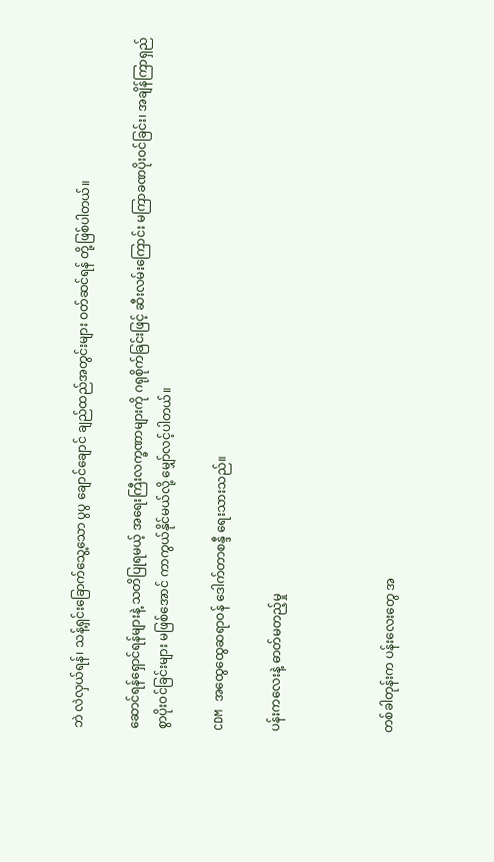ဘဲ လဲလှယ်ရန်၊ သန့်ရှင်းခြောက်သွေ့သော ပွပွ ချောင်ချောင် ချည်ထည်အတွင်းများ ဝတ်ဆင်ရန် တို့ဖြစ်ပါတယ်။

ဆောင်ရန်ရှောင်ရန်များနဲ့ သတိပြုရမယ့် အရေးကြီးလက္ခဏာများကို ဂရုစိုက်ခြင်းဖြင့် ဆီးလမ်းကြောင်း မကြာခဏပိုးဝင်ခြင်း၊ အချိန်ကြာရှည်စွာပိုးဝင်ခြင်းများ မဖြစ်အောင် ကာကွယ်နိုင်မယ်လို့ မျှော်လင့်ပါတယ်။

CDM အထွေထွေဆရာဝန် ဒေါက်တာစန္ဒီ ရေးသားသည်။

ပန်းကလေးနဲ့ ဓာတ်မတည့်မှု



တစ်ခါတုန်းက ပန်းလေးတွေ အ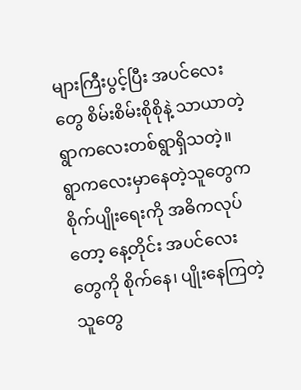များကြီးပွင့်ပြီး အပင်လေးတွေ စိမ်းစိမ်းစိုစိုနဲ့ သာယာတဲ့ ရွာကလေးတစ်ရွာရှိသတဲ့။ ရွာကလေးမှာနေတဲ့သူတွေက စိုက်ပျိုးရေးကို အဓိကလုပ်တော့ နေ့တိုင်း အပင်လေးတွေကို စိုက်နေ၊ ပျိုးနေကြတဲ့သူတွေ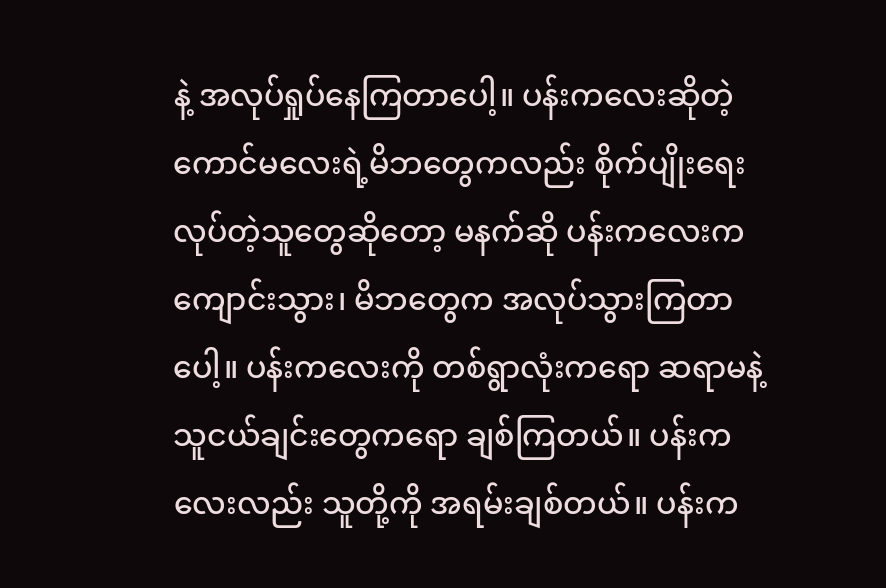နဲ့ အလုပ်ရှုပ်နေကြတာပေါ့။ ပန်းကလေးဆိုတဲ့ ကောင်မလေးရဲ့မိဘတွေကလည်း စိုက်ပျိုးရေးလုပ်တဲ့သူတွေဆိုတော့ မနက်ဆို ပန်းကလေးက ကျောင်းသွား၊ မိဘတွေက အလုပ်သွားကြတာပေါ့။ ပန်းကလေးကို တစ်ရွာလုံးကရော ဆရာမနဲ့ သူငယ်ချင်းတွေကရော ချစ်ကြတယ်။ ပန်းကလေးလည်း သူတို့ကို အရမ်းချစ်တယ်။ ပန်းက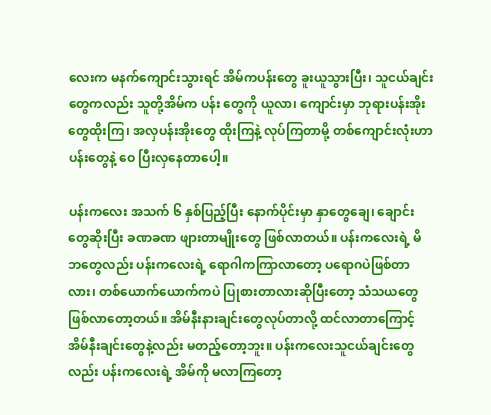လေးက မနက်ကျောင်းသွားရင် အိမ်ကပန်းတွေ ခူးယူသွားပြီး၊ သူငယ်ချင်းတွေကလည်း သူတို့အိမ်က ပန်း တွေကို ယူလာ၊ ကျောင်းမှာ ဘုရားပန်းအိုးတွေထိုးကြ၊ အလှပန်းအိုးတွေ ထိုးကြနဲ့ လုပ်ကြတာမို့ တစ်ကျောင်းလုံးဟာ ပန်းတွေနဲ့ ဝေ ပြီးလှနေတာပေါ့။

ပန်းကလေး အသက် ၆ နှစ်ပြည့်ပြီး နောက်ပိုင်းမှာ နှာတွေချေ၊ ချောင်းတွေဆိုးပြီး ခဏခဏ ဖျားတာမျိုးတွေ ဖြစ်လာတယ်။ ပန်းကလေးရဲ့ မိဘတွေလည်း ပန်းကလေးရဲ့ ရောဂါကကြာလာတော့ ပရောဂပဲဖြစ်တာလား၊ တစ်ယောက်ယောက်ကပဲ ပြုစားတာလားဆိုပြီးတော့ သံသယတွေ ဖြစ်လာတော့တယ်။ အိမ်နီးနားချင်းတွေလုပ်တာလို့ ထင်လာတာကြောင့် အိမ်နီးချင်းတွေနဲ့လည်း မတည့်တော့ဘူး။ ပန်းကလေးသူငယ်ချင်းတွေလည်း ပန်းကလေးရဲ့ အိမ်ကို မလာကြတော့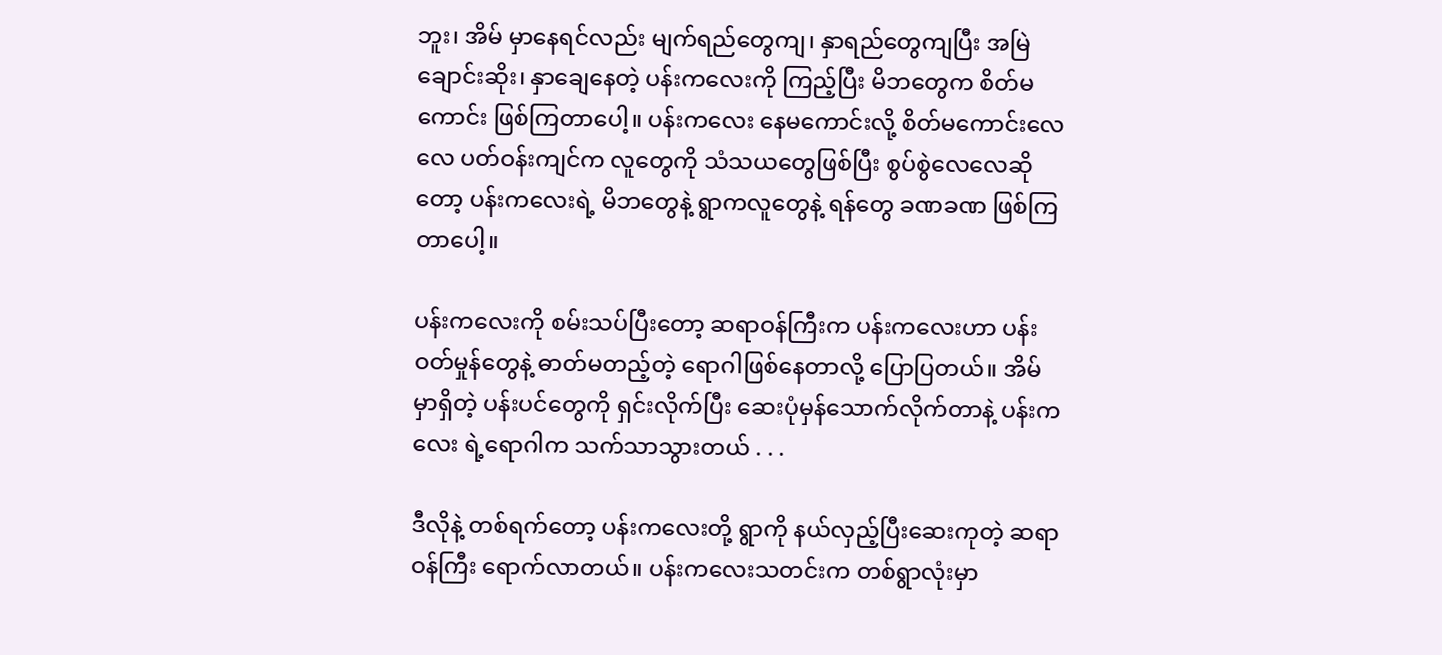ဘူး၊ အိမ် မှာနေရင်လည်း မျက်ရည်တွေကျ၊ နှာရည်တွေကျပြီး အမြဲချောင်းဆိုး၊ နှာချေနေတဲ့ ပန်းကလေးကို ကြည့်ပြီး မိဘတွေက စိတ်မကောင်း ဖြစ်ကြတာပေါ့။ ပန်းကလေး နေမကောင်းလို့ စိတ်မကောင်းလေလေ ပတ်ဝန်းကျင်က လူတွေကို သံသယတွေဖြစ်ပြီး စွပ်စွဲလေလေဆိုတော့ ပန်းကလေးရဲ့ မိဘတွေနဲ့ ရွာကလူတွေနဲ့ ရန်တွေ ခဏခဏ ဖြစ်ကြတာပေါ့။

ပန်းကလေးကို စမ်းသပ်ပြီးတော့ ဆရာဝန်ကြီးက ပန်းကလေးဟာ ပန်းဝတ်မှုန်တွေနဲ့ ဓာတ်မတည့်တဲ့ ရောဂါဖြစ်နေတာလို့ ပြောပြတယ်။ အိမ်မှာရှိတဲ့ ပန်းပင်တွေကို ရှင်းလိုက်ပြီး ဆေးပုံမှန်သောက်လိုက်တာနဲ့ ပန်းကလေး ရဲ့ရောဂါက သက်သာသွားတယ် . . .

ဒီလိုနဲ့ တစ်ရက်တော့ ပန်းကလေးတို့ ရွာကို နယ်လှည့်ပြီးဆေးကုတဲ့ ဆရာဝန်ကြီး ရောက်လာတယ်။ ပန်းကလေးသတင်းက တစ်ရွာလုံးမှာ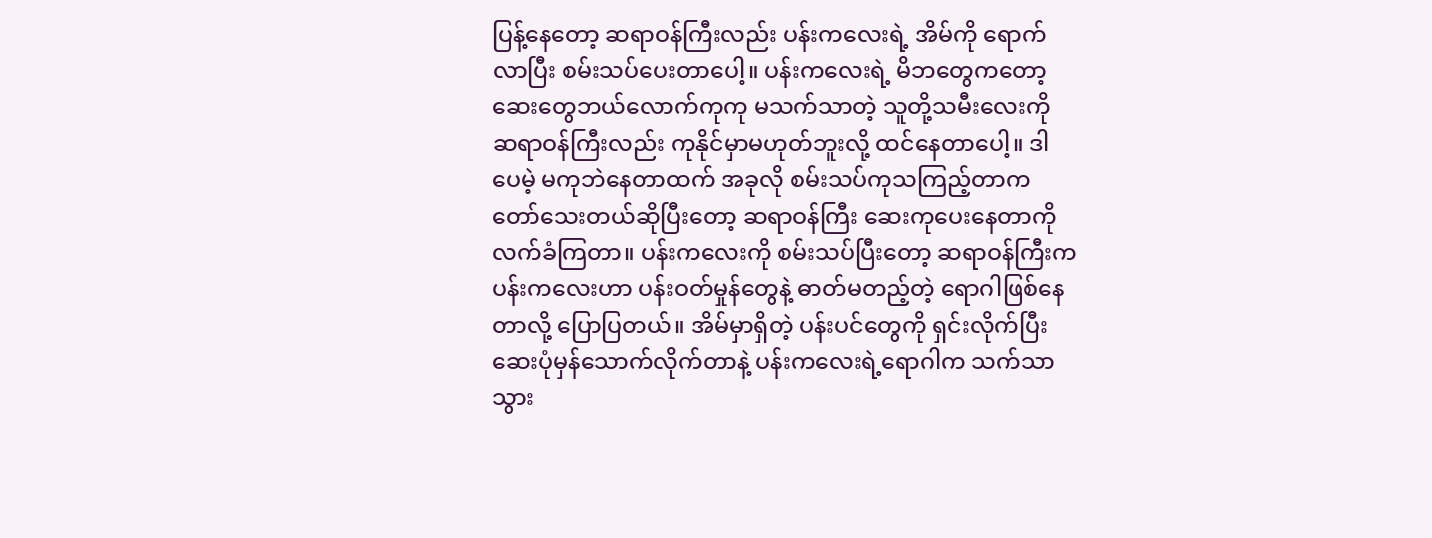ပြန့်နေတော့ ဆရာဝန်ကြီးလည်း ပန်းကလေးရဲ့ အိမ်ကို ရောက်လာပြီး စမ်းသပ်ပေးတာပေါ့။ ပန်းကလေးရဲ့ မိဘတွေကတော့ ဆေးတွေဘယ်လောက်ကုကု မသက်သာတဲ့ သူတို့သမီးလေးကို ဆရာဝန်ကြီးလည်း ကုနိုင်မှာမဟုတ်ဘူးလို့ ထင်နေတာပေါ့။ ဒါပေမဲ့ မကုဘဲနေတာထက် အခုလို စမ်းသပ်ကုသကြည့်တာက တော်သေးတယ်ဆိုပြီးတော့ ဆရာဝန်ကြီး ဆေးကုပေးနေတာကို လက်ခံကြတာ။ ပန်းကလေးကို စမ်းသပ်ပြီးတော့ ဆရာဝန်ကြီးက ပန်းကလေးဟာ ပန်းဝတ်မှုန်တွေနဲ့ ဓာတ်မတည့်တဲ့ ရောဂါဖြစ်နေတာလို့ ပြောပြတယ်။ အိမ်မှာရှိတဲ့ ပန်းပင်တွေကို ရှင်းလိုက်ပြီး ဆေးပုံမှန်သောက်လိုက်တာနဲ့ ပန်းကလေးရဲ့ရောဂါက သက်သာသွား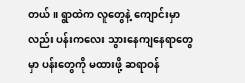တယ်။ ရွာထဲက လူတွေနဲ့ ကျောင်းမှာလည်း ပန်းကလေး သွားနေကျနေရာတွေမှာ ပန်းတွေကို မထားဖို့ ဆရာဝန်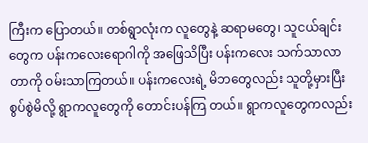ကြီးက ပြောတယ်။ တစ်ရွာလုံးက လူတွေနဲ့ ဆရာမတွေ၊ သူငယ်ချင်းတွေက ပန်းကလေးရောဂါကို အဖြေသိပြီး ပန်းကလေး သက်သာလာတာကို ဝမ်းသာကြတယ်။ ပန်းကလေးရဲ့ မိဘတွေလည်း သူတို့မှားပြီး စွပ်စွဲမိလို့ ရွာကလူတွေကို တောင်းပန်ကြ တယ်။ ရွာကလူတွေကလည်း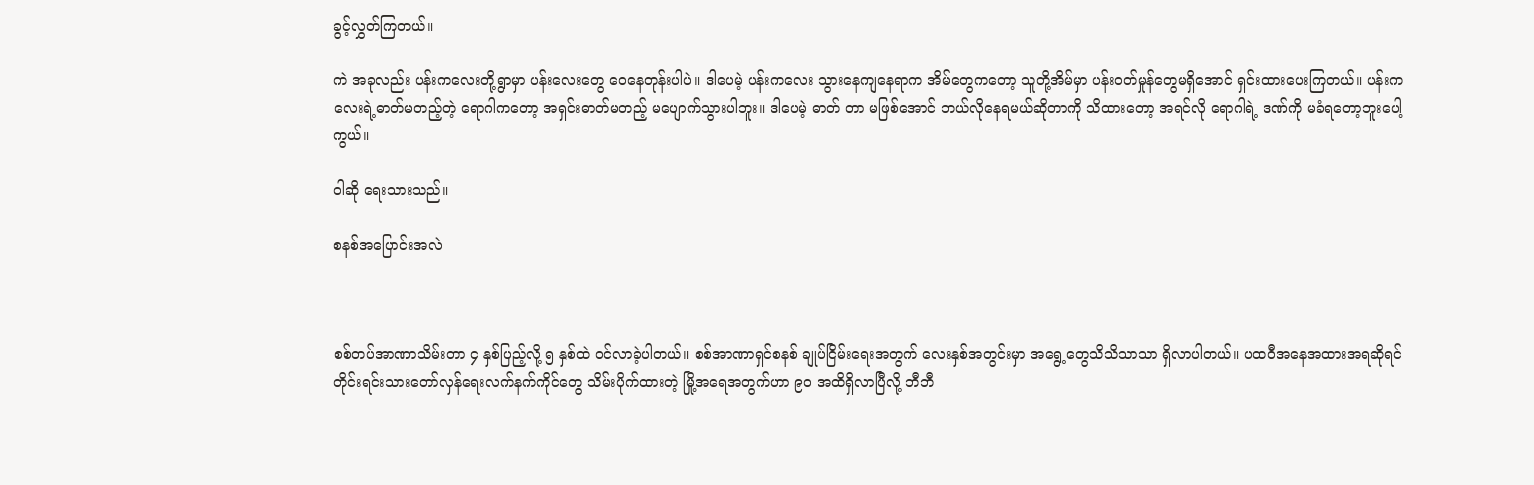ခွင့်လွှတ်ကြတယ်။

ကဲ အခုလည်း ပန်းကလေးတို့ရွာမှာ ပန်းလေးတွေ ဝေနေတုန်းပါပဲ။ ဒါပေမဲ့ ပန်းကလေး သွားနေကျနေရာက အိမ်တွေကတော့ သူတို့အိမ်မှာ ပန်းဝတ်မှုန်တွေမရှိအောင် ရှင်းထားပေးကြတယ်။ ပန်းကလေးရဲ့ဓာတ်မတည့်တဲ့ ရောဂါကတော့ အရှင်းဓာတ်မတည့် မပျောက်သွားပါဘူး။ ဒါပေမဲ့ ဓာတ် တာ မဖြစ်အောင် ဘယ်လိုနေရမယ်ဆိုတာကို သိထားတော့ အရင်လို ရောဂါရဲ့ ဒဏ်ကို မခံရတော့ဘူးပေါ့ကွယ်။

ဝါဆို ရေးသားသည်။

စနစ်အပြောင်းအလဲ



စစ်တပ်အာဏာသိမ်းတာ ၄ နှစ်ပြည့်လို့ ၅ နှစ်ထဲ ဝင်လာခဲ့ပါတယ်။ စစ်အာဏာရှင်စနစ် ချုပ်ငြိမ်းရေးအတွက် လေးနှစ်အတွင်းမှာ အရွေ့တွေသိသိသာသာ ရှိလာပါတယ်။ ပထဝီအနေအထားအရဆိုရင် တိုင်းရင်းသားတော်လှန်ရေးလက်နက်ကိုင်တွေ သိမ်းပိုက်ထားတဲ့ မြို့အရေအတွက်ဟာ ၉ဝ အထိရှိလာပြီလို့ ဘီဘီ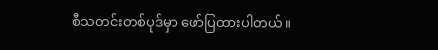စီသတင်းတစ်ပုဒ်မှာ ဖော်ပြထားပါတယ်။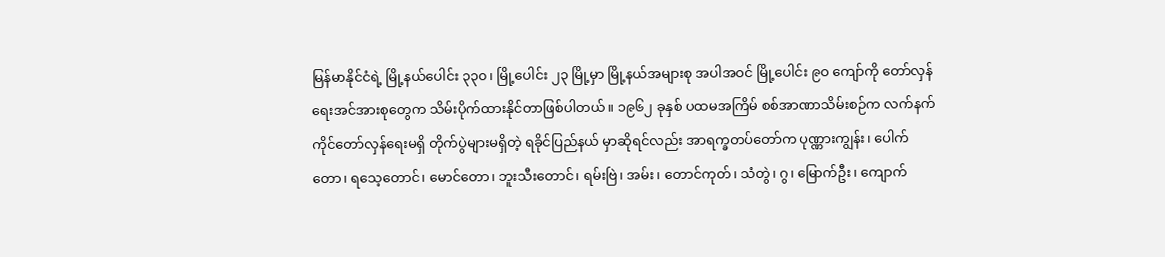မြန်မာနိုင်ငံရဲ့ မြို့နယ်ပေါင်း ၃၃၀၊ မြို့ပေါင်း ၂၃ မြို့မှာ မြို့နယ်အများစု အပါအဝင် မြို့ပေါင်း ၉ဝ ကျော်ကို တော်လှန် ရေးအင်အားစုတွေက သိမ်းပိုက်ထားနိုင်တာဖြစ်ပါတယ်။ ၁၉၆၂ ခုနှစ် ပထမအကြိမ် စစ်အာဏာသိမ်းစဉ်က လက်နက်ကိုင်တော်လှန်ရေးမရှိ တိုက်ပွဲများမရှိတဲ့ ရခိုင်ပြည်နယ် မှာဆိုရင်လည်း အာရက္ခတပ်တော်က ပုဏ္ဏားကျွန်း၊ ပေါက်တော၊ ရသေ့တောင်၊ မောင်တော၊ ဘူးသီးတောင်၊ ရမ်းဗြဲ၊ အမ်း၊ တောင်ကုတ်၊ သံတွဲ၊ ဂွ၊ မြောက်ဦး၊ ကျောက်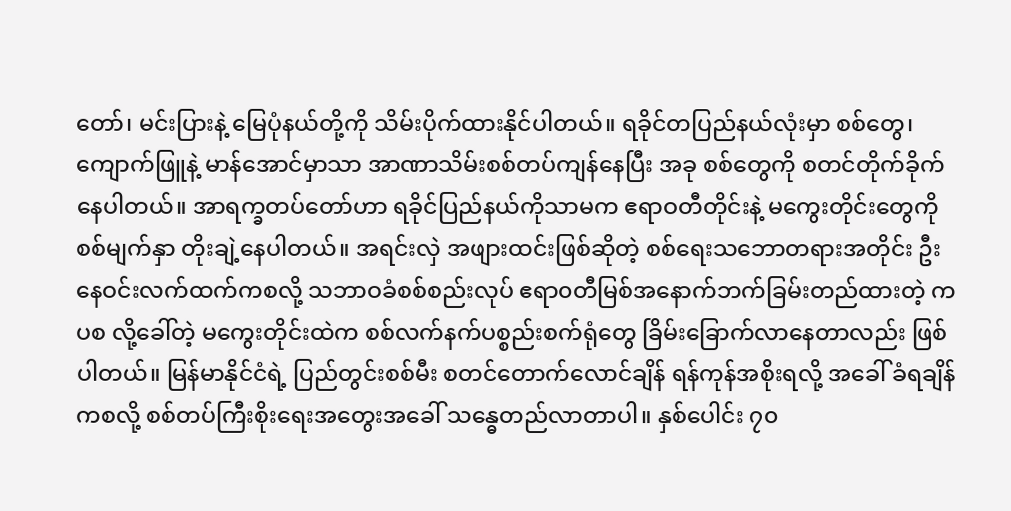တော်၊ မင်းပြားနဲ့ မြေပုံနယ်တို့ကို သိမ်းပိုက်ထားနိုင်ပါတယ်။ ရခိုင်တပြည်နယ်လုံးမှာ စစ်တွေ၊ ကျောက်ဖြူနဲ့ မာန်အောင်မှာသာ အာဏာသိမ်းစစ်တပ်ကျန်နေပြီး အခု စစ်တွေကို စတင်တိုက်ခိုက်နေပါတယ်။ အာရက္ခတပ်တော်ဟာ ရခိုင်ပြည်နယ်ကိုသာမက ဧရာဝတီတိုင်းနဲ့ မကွေးတိုင်းတွေကို စစ်မျက်နှာ တိုးချဲ့နေပါတယ်။ အရင်းလှဲ အဖျားထင်းဖြစ်ဆိုတဲ့ စစ်ရေးသဘောတရားအတိုင်း ဦးနေဝင်းလက်ထက်ကစလို့ သဘာဝခံစစ်စည်းလုပ် ဧရာ၀တီမြစ်အနောက်ဘက်ခြမ်းတည်ထားတဲ့ ကပစ လို့ခေါ်တဲ့ မကွေးတိုင်းထဲက စစ်လက်နက်ပစ္စည်းစက်ရုံတွေ ခြိမ်းခြောက်လာနေတာလည်း ဖြစ်ပါတယ်။ မြန်မာနိုင်ငံရဲ့ ပြည်တွင်းစစ်မီး စတင်တောက်လောင်ချိန် ရန်ကုန်အစိုးရလို့ အခေါ် ခံရချိန်ကစလို့ စစ်တပ်ကြီးစိုးရေးအတွေးအခေါ် သန္ဓေတည်လာတာပါ။ နှစ်ပေါင်း ၇၀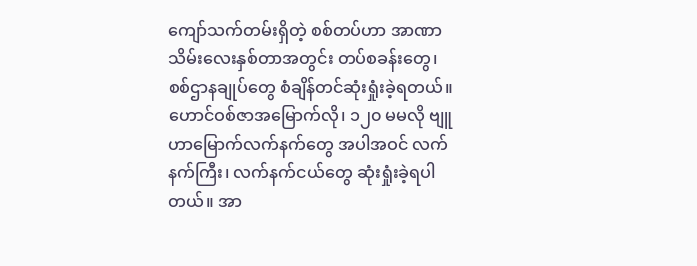ကျော်သက်တမ်းရှိတဲ့ စစ်တပ်ဟာ အာဏာသိမ်းလေးနှစ်တာအတွင်း တပ်စခန်းတွေ၊ စစ်ဌာနချုပ်တွေ စံချိန်တင်ဆုံးရှုံးခဲ့ရတယ်။ ဟောင်ဝစ်ဇာအမြောက်လို၊ ၁၂၀ မမလို ဗျူဟာမြောက်လက်နက်တွေ အပါအဝင် လက်နက်ကြီး၊ လက်နက်ငယ်တွေ ဆုံးရှုံးခဲ့ရပါတယ်။ အာ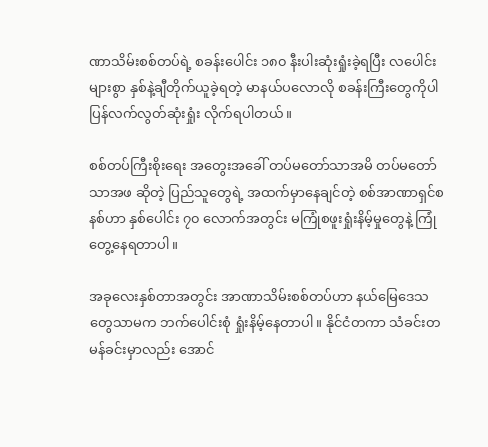ဏာသိမ်းစစ်တပ်ရဲ့ စခန်းပေါင်း ၁၈၀ နီးပါးဆုံးရှုံးခဲ့ရပြီး လပေါင်းများစွာ နှစ်နဲ့ချီတိုက်ယူခဲ့ရတဲ့ မာနယ်ပလောလို စခန်းကြီးတွေကိုပါ ပြန်လက်လွတ်ဆုံးရှုံး လိုက်ရပါတယ်။

စစ်တပ်ကြီးစိုးရေး အတွေးအခေါ် တပ်မတော်သာအမိ တပ်မတော်သာအဖ ဆိုတဲ့ ပြည်သူတွေရဲ့ အထက်မှာနေချင်တဲ့ စစ်အာဏာရှင်စနစ်ဟာ နှစ်ပေါင်း ၇၀ လောက်အတွင်း မကြုံစဖူးရှုံးနိမ့်မှုတွေနဲ့ ကြုံတွေ့နေရတာပါ။

အခုလေးနှစ်တာအတွင်း အာဏာသိမ်းစစ်တပ်ဟာ နယ်မြေဒေသတွေသာမက ဘက်ပေါင်းစုံ ရှုံးနိမ့်နေတာပါ။ နိုင်ငံတကာ သံခင်းတမန်ခင်းမှာလည်း အောင်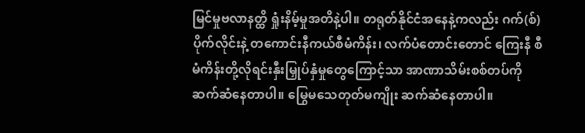မြင်မှုဗလာနတ္ထိ ရှုံးနိမ့်မှုအတိနဲ့ပါ။ တရုတ်နိုင်ငံအနေနဲ့ကလည်း ဂက်(စ်)ပိုက်လိုင်းနဲ့ တကောင်းနီကယ်စီမံကိန်း၊ လက်ပံတောင်းတောင် ကြေးနီ စီမံကိန်းတို့လိုရင်းနှီးမြှုပ်နှံမှုတွေကြောင့်သာ အာဏာသိမ်းစစ်တပ်ကို ဆက်ဆံနေတာပါ။ မြွေမသေတုတ်မကျိုး ဆက်ဆံနေတာပါ။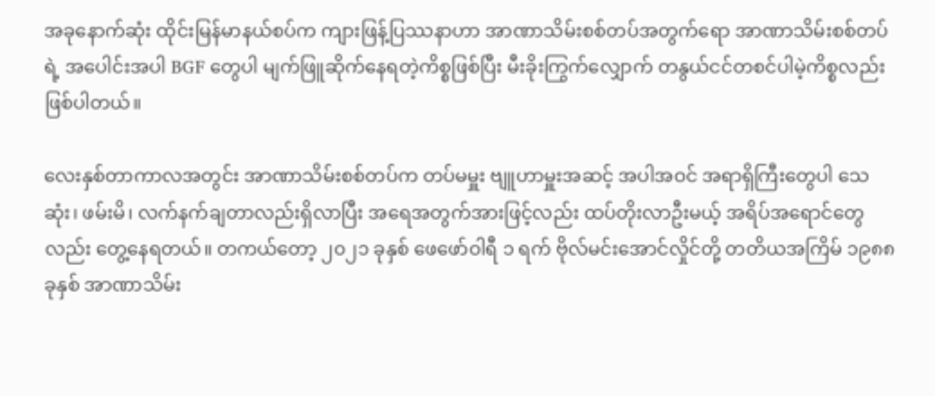အခုနောက်ဆုံး ထိုင်းမြန်မာနယ်စပ်က ကျားဖြန့်ပြဿနာဟာ အာဏာသိမ်းစစ်တပ်အတွက်ရော အာဏာသိမ်းစစ်တပ်ရဲ့ အပေါင်းအပါ BGF တွေပါ မျက်ဖြူဆိုက်နေရတဲ့ကိစ္စဖြစ်ပြီး မီးခိုးကြွက်လျှောက် တနွယ်ငင်တစင်ပါမဲ့ကိစ္စလည်းဖြစ်ပါတယ်။

လေးနှစ်တာကာလအတွင်း အာဏာသိမ်းစစ်တပ်က တပ်မမှူး ဗျူဟာမှူးအဆင့် အပါအဝင် အရာရှိကြီးတွေပါ သေဆုံး၊ ဖမ်းမိ၊ လက်နက်ချတာလည်းရှိလာပြီး အရေအတွက်အားဖြင့်လည်း ထပ်တိုးလာဦးမယ့် အရိပ်အရောင်တွေလည်း တွေ့နေရတယ်။ တကယ်တော့ ၂၀၂၁ ခုနှစ် ဖေဖော်ဝါရီ ၁ ရက် ဗိုလ်မင်းအောင်လှိုင်တို့ တတိယအကြိမ် ၁၉၈၈ ခုနှစ် အာဏာသိမ်း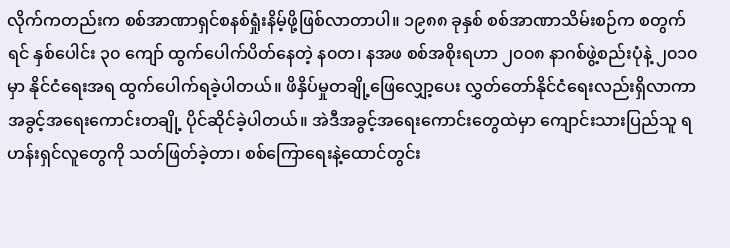လိုက်ကတည်းက စစ်အာဏာရှင်စနစ်ရှုံးနိမ့်ဖို့ဖြစ်လာတာပါ။ ၁၉၈၈ ခုနှစ် စစ်အာဏာသိမ်းစဉ်က စတွက်ရင် နှစ်ပေါင်း ၃၀ ကျော် ထွက်ပေါက်ပိတ်နေတဲ့ န၀တ၊ နအဖ စစ်အစိုးရဟာ ၂၀၀၈ နာဂစ်ဖွဲ့စည်းပုံနဲ့ ၂၀၁၀ မှာ နိုင်ငံရေးအရ ထွက်ပေါက်ရခဲ့ပါတယ်။ ဖိနှိပ်မှုတချို့ဖြေလျှော့ပေး လွှတ်တော်နိုင်ငံရေးလည်းရှိလာကာ အခွင့်အရေးကောင်းတချို့ ပိုင်ဆိုင်ခဲ့ပါတယ်။ အဲဒီအခွင့်အရေးကောင်းတွေထဲမှာ ကျောင်းသားပြည်သူ ရဟန်းရှင်လူတွေကို သတ်ဖြတ်ခဲ့တာ၊ စစ်ကြောရေးနဲ့ထောင်တွင်း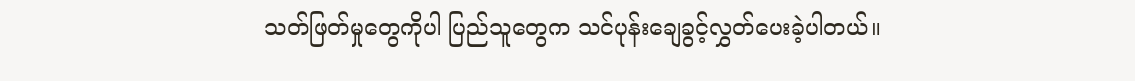သတ်ဖြတ်မှုတွေကိုပါ ပြည်သူတွေက သင်ပုန်းချေခွင့်လွှတ်ပေးခဲ့ပါတယ်။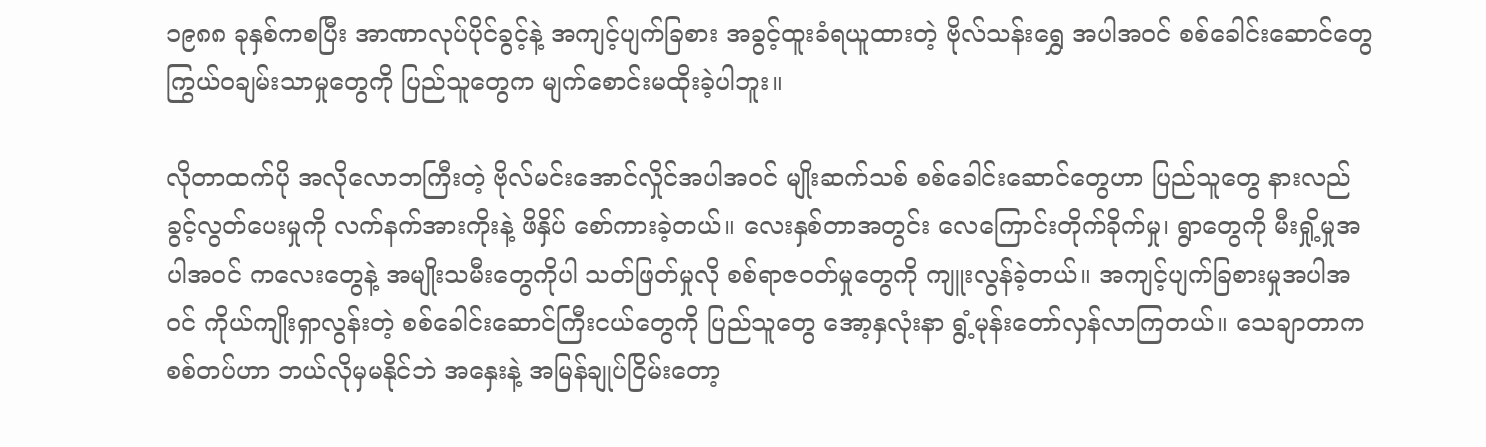၁၉၈၈ ခုနှစ်ကစပြီး အာဏာလုပ်ပိုင်ခွင့်နဲ့ အကျင့်ပျက်ခြစား အခွင့်ထူးခံရယူထားတဲ့ ဗိုလ်သန်းရွှေ အပါအဝင် စစ်ခေါင်းဆောင်တွေ ကြွယ်ဝချမ်းသာမှုတွေကို ပြည်သူတွေက မျက်စောင်းမထိုးခဲ့ပါဘူး။

လိုတာထက်ပို အလိုလောဘကြီးတဲ့ ဗိုလ်မင်းအောင်လှိုင်အပါအဝင် မျိုးဆက်သစ် စစ်ခေါင်းဆောင်တွေဟာ ပြည်သူတွေ နားလည်ခွင့်လွတ်ပေးမှုကို လက်နက်အားကိုးနဲ့ ဖိနှိပ် စော်ကားခဲ့တယ်။ လေးနှစ်တာအတွင်း လေကြောင်းတိုက်ခိုက်မှု၊ ရွာတွေကို မီးရှို့မှုအပါအဝင် ကလေးတွေနဲ့ အမျိုးသမီးတွေကိုပါ သတ်ဖြတ်မှုလို စစ်ရာဇ၀တ်မှုတွေကို ကျူးလွန်ခဲ့တယ်။ အကျင့်ပျက်ခြစားမှုအပါအဝင် ကိုယ်ကျိုးရှာလွန်းတဲ့ စစ်ခေါင်းဆောင်ကြီးငယ်တွေကို ပြည်သူတွေ အော့နှလုံးနာ ရွံ့မုန်းတော်လှန်လာကြတယ်။ သေချာတာက စစ်တပ်ဟာ ဘယ်လိုမှမနိုင်ဘဲ အနှေးနဲ့ အမြန်ချုပ်ငြိမ်းတော့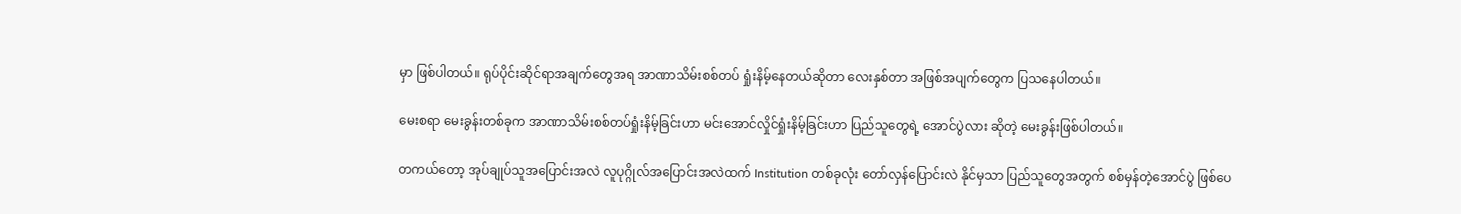မှာ ဖြစ်ပါတယ်။ ရုပ်ပိုင်းဆိုင်ရာအချက်တွေအရ အာဏာသိမ်းစစ်တပ် ရှုံးနိမ့်နေတယ်ဆိုတာ လေးနှစ်တာ အဖြစ်အပျက်တွေက ပြသနေပါတယ်။

မေးစရာ မေးခွန်းတစ်ခုက အာဏာသိမ်းစစ်တပ်ရှုံးနိမ့်ခြင်းဟာ မင်းအောင်လှိုင်ရှုံးနိမ့်ခြင်းဟာ ပြည်သူတွေရဲ့ အောင်ပွဲလား ဆိုတဲ့ မေးခွန်းဖြစ်ပါတယ်။

တကယ်တော့ အုပ်ချုပ်သူအပြောင်းအလဲ လူပုဂ္ဂိုလ်အပြောင်းအလဲထက် Institution တစ်ခုလုံး တော်လှန်ပြောင်းလဲ နိုင်မှသာ ပြည်သူတွေအတွက် စစ်မှန်တဲ့အောင်ပွဲ ဖြစ်ပေ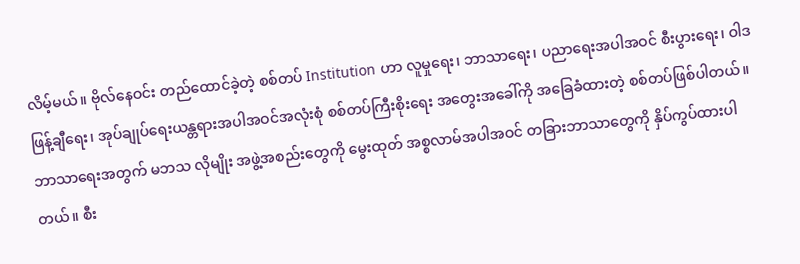လိမ့်မယ်။ ဗိုလ်နေဝင်း တည်ထောင်ခဲ့တဲ့ စစ်တပ် Institution ဟာ လူမှုရေး၊ ဘာသာရေး၊ ပညာရေးအပါအဝင် စီးပွားရေး၊ ဝါဒဖြန့်ချီရေး၊ အုပ်ချုပ်ရေးယန္တရားအပါအဝင်အလုံးစုံ စစ်တပ်ကြီးစိုးရေး အတွေးအခေါ်ကို အခြေခံထားတဲ့ စစ်တပ်ဖြစ်ပါတယ်။ ဘာသာရေးအတွက် မဘသ လိုမျိုး အဖွဲ့အစည်းတွေကို မွေးထုတ် အစ္စလာမ်အပါအဝင် တခြားဘာသာတွေကို နှိပ်ကွပ်ထားပါတယ်။ စီး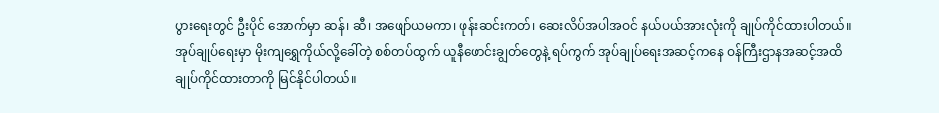ပွားရေးတွင် ဦးပိုင် အောက်မှာ ဆန်၊ ဆီ၊ အဖျော်ယမကာ၊ ဖုန်းဆင်းကတ်၊ ဆေးလိပ်အပါအဝင် နယ်ပယ်အားလုံးကို ချုပ်ကိုင်ထားပါတယ်။ အုပ်ချုပ်ရေးမှာ မိုးကျရွှေကိုယ်လို့ခေါ်တဲ့ စစ်တပ်ထွက် ယူနီဖောင်းချွတ်တွေနဲ့ ရပ်ကွက် အုပ်ချုပ်ရေးအဆင့်ကနေ ဝန်ကြီးဌာနအဆင့်အထိ ချုပ်ကိုင်ထားတာကို မြင်နိုင်ပါတယ်။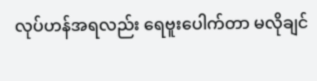လုပ်ဟန်အရလည်း ရေဗူးပေါက်တာ မလိုချင်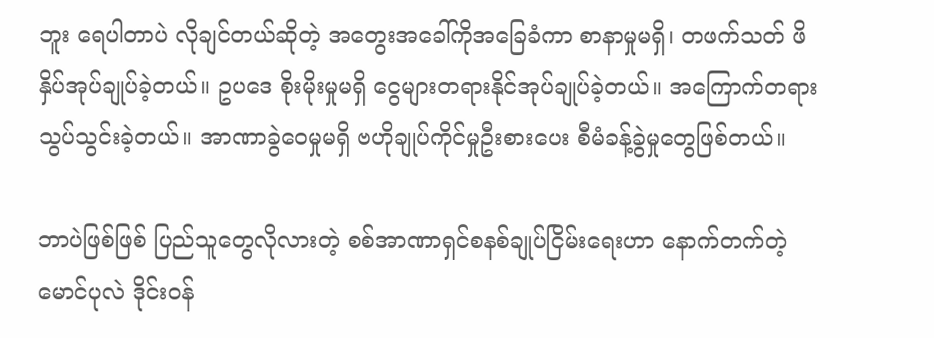ဘူး ရေပါတာပဲ လိုချင်တယ်ဆိုတဲ့ အတွေးအခေါ်ကိုအခြေခံကာ စာနာမှုမရှိ၊ တဖက်သတ် ဖိနှိပ်အုပ်ချုပ်ခဲ့တယ်။ ဥပဒေ စိုးမိုးမှုမရှိ ငွေများတရားနိုင်အုပ်ချုပ်ခဲ့တယ်။ အကြောက်တရားသွပ်သွင်းခဲ့တယ်။ အာဏာခွဲဝေမှုမရှိ ဗဟိုချုပ်ကိုင်မှုဦးစားပေး စီမံခန့်ခွဲမှုတွေဖြစ်တယ်။

ဘာပဲဖြစ်ဖြစ် ပြည်သူတွေလိုလားတဲ့ စစ်အာဏာရှင်စနစ်ချုပ်ငြိမ်းရေးဟာ နောက်တက်တဲ့ မောင်ပုလဲ ဒိုင်းဝန်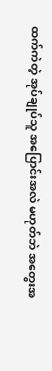ထက်ကဲတဲ့ အုပ်ချုပ်သူ အပြောင်းအလဲ မဟုတ်ဘဲ အတွေးအ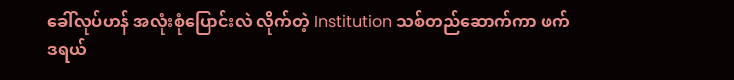ခေါ်လုပ်ဟန် အလုံးစုံပြောင်းလဲ လိုက်တဲ့ Institution သစ်တည်ဆောက်ကာ ဖက်ဒရယ်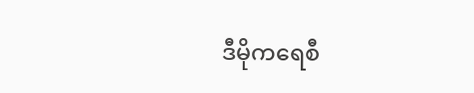ဒီမိုကရေစီ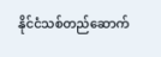နိုင်ငံသစ်တည်ဆောက်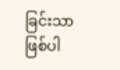ခြင်းသာ ဖြစ်ပါ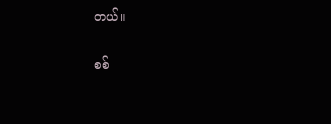တယ်။

စစ်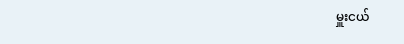မှူးငယ်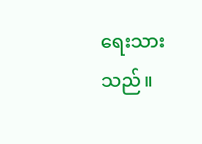ရေးသားသည်။